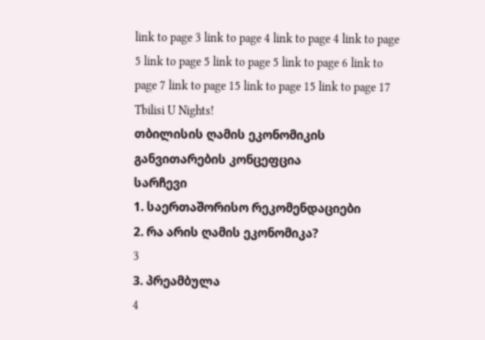link to page 3 link to page 4 link to page 4 link to page 5 link to page 5 link to page 5 link to page 6 link to page 7 link to page 15 link to page 15 link to page 17
Tbilisi U Nights!
თბილისის ღამის ეკონომიკის განვითარების კონცეფცია
სარჩევი
1. საერთაშორისო რეკომენდაციები
2. რა არის ღამის ეკონომიკა?
3
3. პრეამბულა
4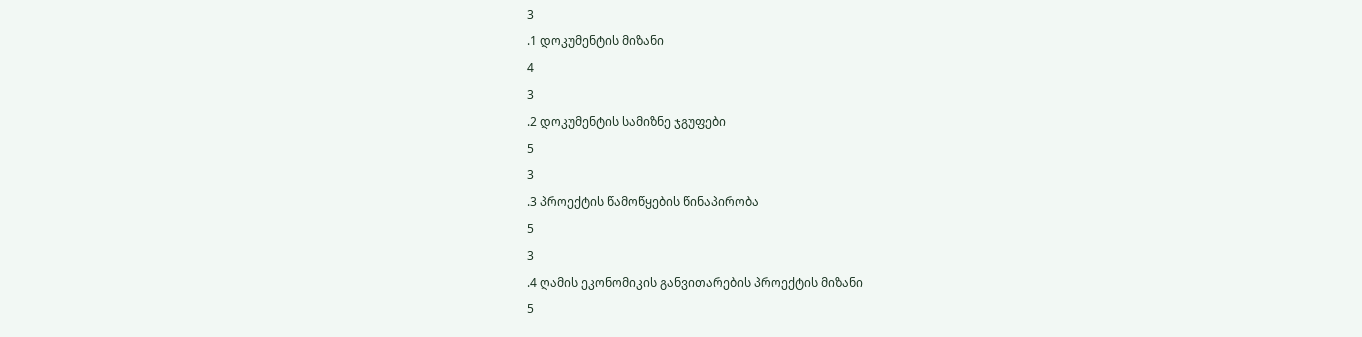3
.1 დოკუმენტის მიზანი
4
3
.2 დოკუმენტის სამიზნე ჯგუფები
5
3
.3 პროექტის წამოწყების წინაპირობა
5
3
.4 ღამის ეკონომიკის განვითარების პროექტის მიზანი
5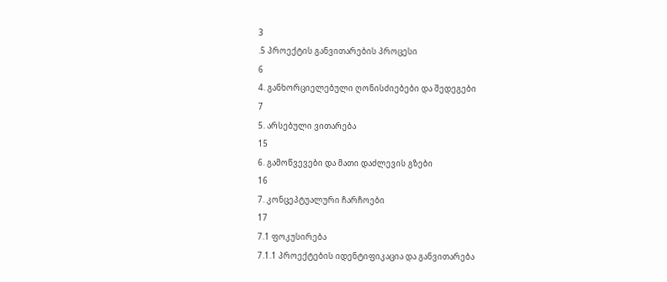3
.5 პროექტის განვითარების პროცესი
6
4. განხორციელებული ღონისძიებები და შედეგები
7
5. არსებული ვითარება
15
6. გამოწვევები და მათი დაძლევის გზები
16
7. კონცეპტუალური ჩარჩოები
17
7.1 ფოკუსირება
7.1.1 პროექტების იდენტიფიკაცია და განვითარება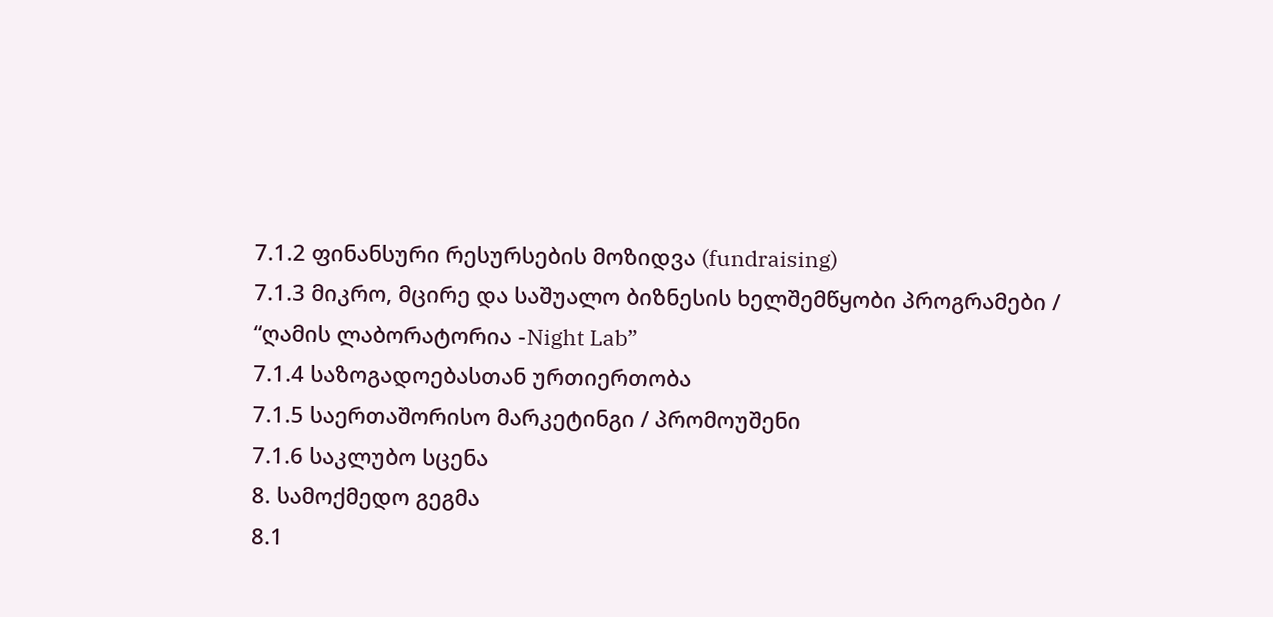7.1.2 ფინანსური რესურსების მოზიდვა (fundraising)
7.1.3 მიკრო, მცირე და საშუალო ბიზნესის ხელშემწყობი პროგრამები /
“ღამის ლაბორატორია -Night Lab”
7.1.4 საზოგადოებასთან ურთიერთობა
7.1.5 საერთაშორისო მარკეტინგი / პრომოუშენი
7.1.6 საკლუბო სცენა
8. სამოქმედო გეგმა
8.1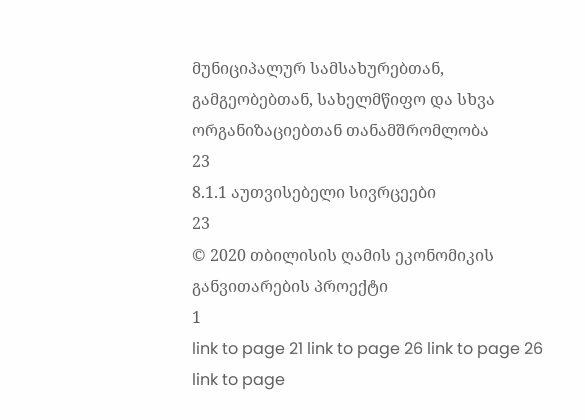მუნიციპალურ სამსახურებთან, გამგეობებთან, სახელმწიფო და სხვა
ორგანიზაციებთან თანამშრომლობა
23
8.1.1 აუთვისებელი სივრცეები
23
© 2020 თბილისის ღამის ეკონომიკის განვითარების პროექტი
1
link to page 21 link to page 26 link to page 26 link to page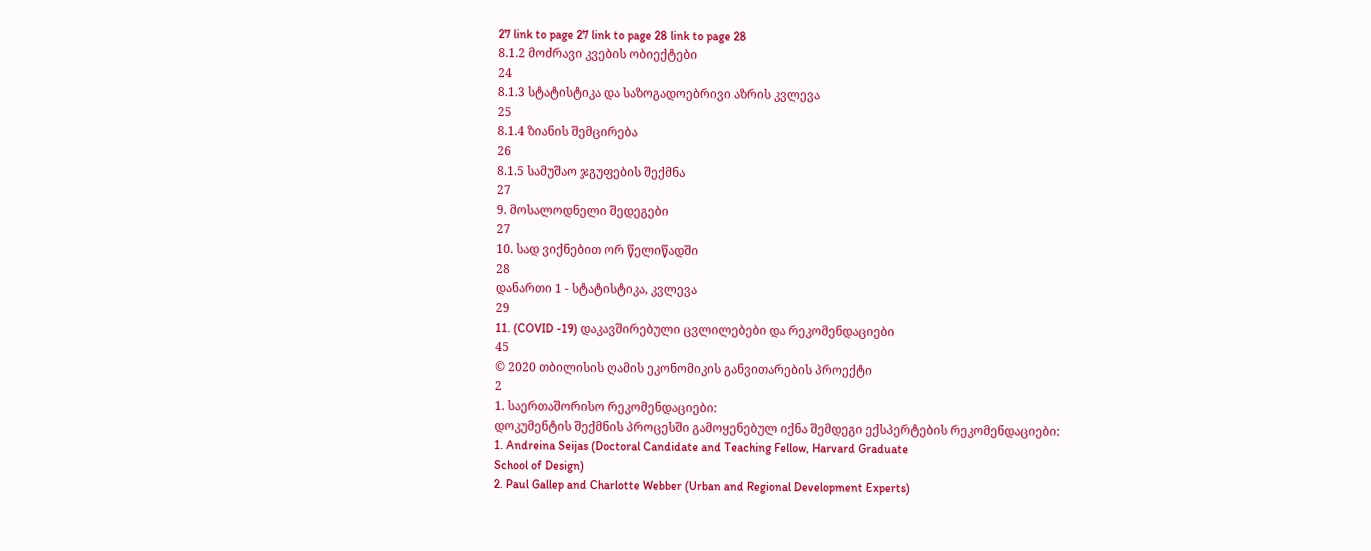27 link to page 27 link to page 28 link to page 28
8.1.2 მოძრავი კვების ობიექტები
24
8.1.3 სტატისტიკა და საზოგადოებრივი აზრის კვლევა
25
8.1.4 ზიანის შემცირება
26
8.1.5 სამუშაო ჯგუფების შექმნა
27
9. მოსალოდნელი შედეგები
27
10. სად ვიქნებით ორ წელიწადში
28
დანართი 1 - სტატისტიკა, კვლევა
29
11. (COVID -19) დაკავშირებული ცვლილებები და რეკომენდაციები
45
© 2020 თბილისის ღამის ეკონომიკის განვითარების პროექტი
2
1. საერთაშორისო რეკომენდაციები:
დოკუმენტის შექმნის პროცესში გამოყენებულ იქნა შემდეგი ექსპერტების რეკომენდაციები:
1. Andreina Seijas (Doctoral Candidate and Teaching Fellow, Harvard Graduate
School of Design)
2. Paul Gallep and Charlotte Webber (Urban and Regional Development Experts)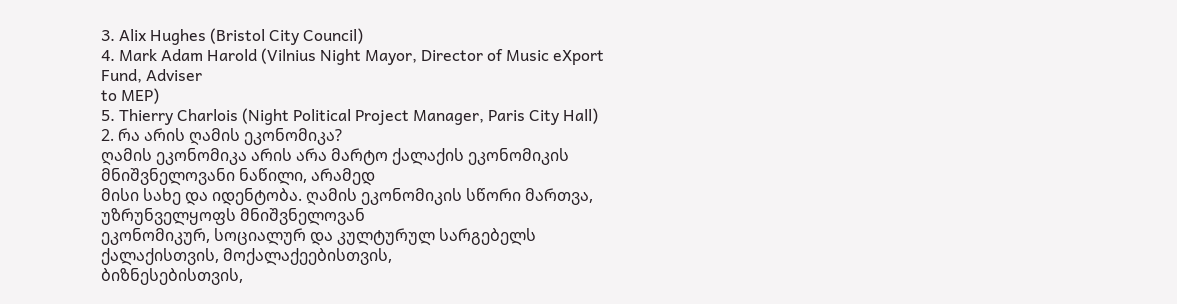3. Alix Hughes (Bristol City Council)
4. Mark Adam Harold (Vilnius Night Mayor, Director of Music eXport Fund, Adviser
to MEP)
5. Thierry Charlois (Night Political Project Manager, Paris City Hall)
2. რა არის ღამის ეკონომიკა?
ღამის ეკონომიკა არის არა მარტო ქალაქის ეკონომიკის მნიშვნელოვანი ნაწილი, არამედ
მისი სახე და იდენტობა. ღამის ეკონომიკის სწორი მართვა, უზრუნველყოფს მნიშვნელოვან
ეკონომიკურ, სოციალურ და კულტურულ სარგებელს ქალაქისთვის, მოქალაქეებისთვის,
ბიზნესებისთვის,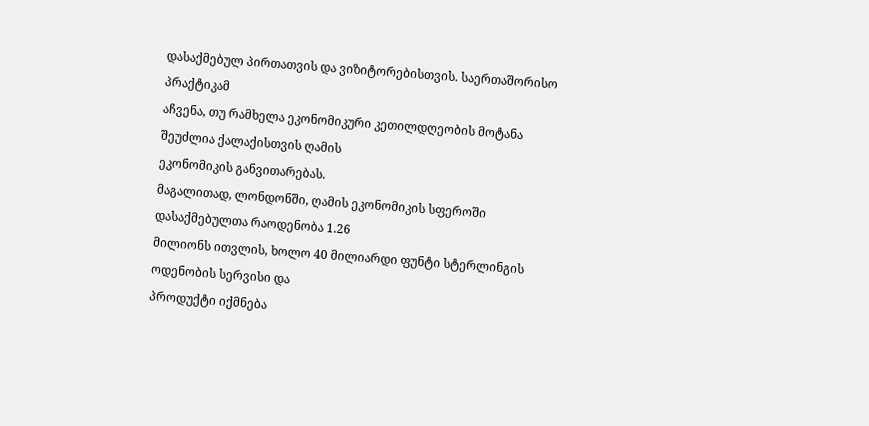დასაქმებულ პირთათვის და ვიზიტორებისთვის. საერთაშორისო პრაქტიკამ
აჩვენა, თუ რამხელა ეკონომიკური კეთილდღეობის მოტანა შეუძლია ქალაქისთვის ღამის
ეკონომიკის განვითარებას.
მაგალითად, ლონდონში, ღამის ეკონომიკის სფეროში დასაქმებულთა რაოდენობა 1.26
მილიონს ითვლის, ხოლო 40 მილიარდი ფუნტი სტერლინგის ოდენობის სერვისი და
პროდუქტი იქმნება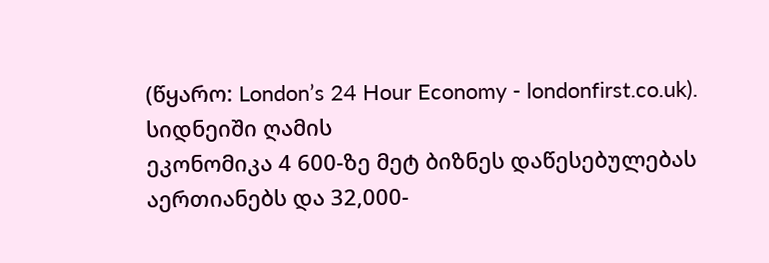(წყარო: London’s 24 Hour Economy - londonfirst.co.uk). სიდნეიში ღამის
ეკონომიკა 4 600-ზე მეტ ბიზნეს დაწესებულებას აერთიანებს და 32,000-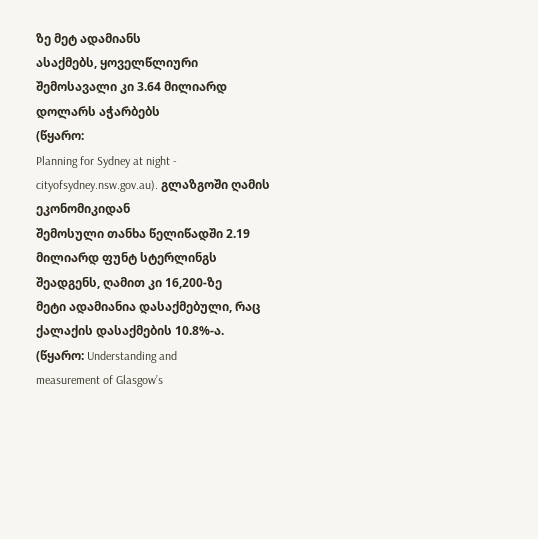ზე მეტ ადამიანს
ასაქმებს, ყოველწლიური შემოსავალი კი 3.64 მილიარდ დოლარს აჭარბებს
(წყარო:
Planning for Sydney at night - cityofsydney.nsw.gov.au). გლაზგოში ღამის ეკონომიკიდან
შემოსული თანხა წელიწადში 2.19 მილიარდ ფუნტ სტერლინგს შეადგენს, ღამით კი 16,200-ზე
მეტი ადამიანია დასაქმებული, რაც ქალაქის დასაქმების 10.8%-ა.
(წყარო: Understanding and
measurement of Glasgow’s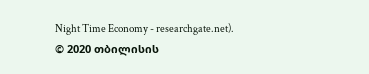Night Time Economy - researchgate.net).
© 2020 თბილისის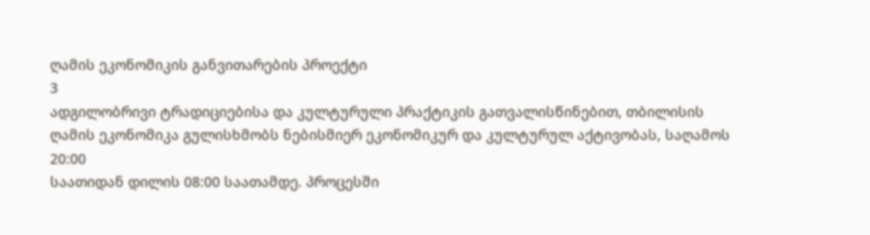ღამის ეკონომიკის განვითარების პროექტი
3
ადგილობრივი ტრადიციებისა და კულტურული პრაქტიკის გათვალისწინებით, თბილისის
ღამის ეკონომიკა გულისხმობს ნებისმიერ ეკონომიკურ და კულტურულ აქტივობას, საღამოს
20:00
საათიდან დილის 08:00 საათამდე. პროცესში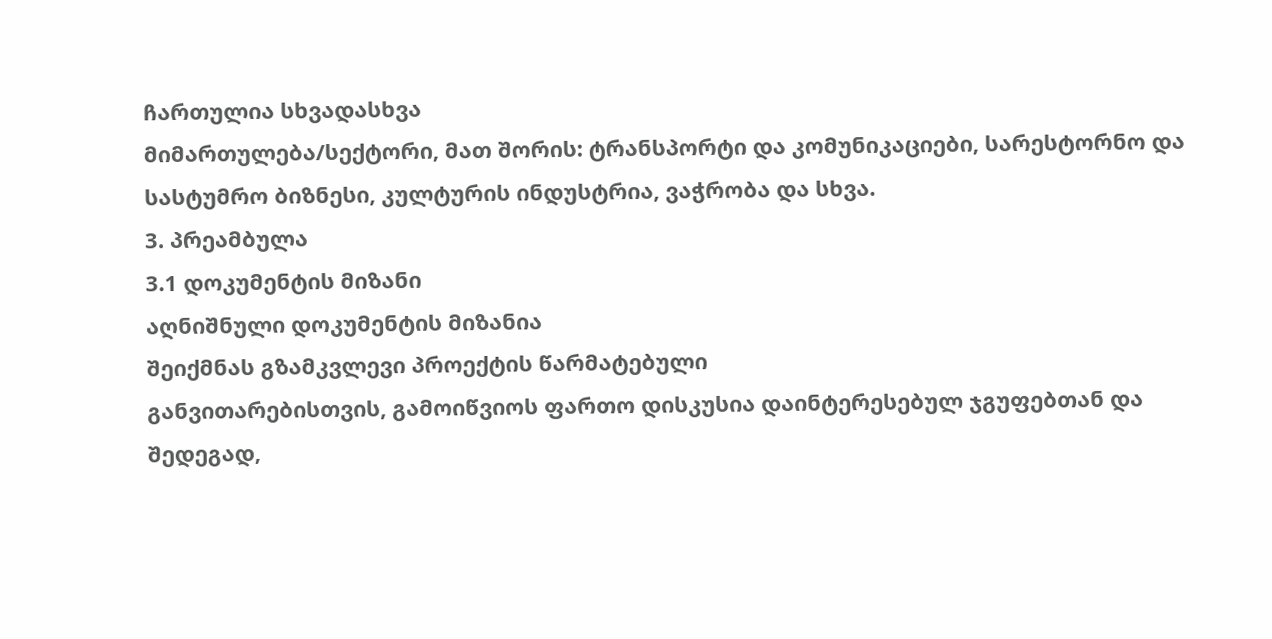ჩართულია სხვადასხვა
მიმართულება/სექტორი, მათ შორის: ტრანსპორტი და კომუნიკაციები, სარესტორნო და
სასტუმრო ბიზნესი, კულტურის ინდუსტრია, ვაჭრობა და სხვა.
3. პრეამბულა
3.1 დოკუმენტის მიზანი
აღნიშნული დოკუმენტის მიზანია
შეიქმნას გზამკვლევი პროექტის წარმატებული
განვითარებისთვის, გამოიწვიოს ფართო დისკუსია დაინტერესებულ ჯგუფებთან და
შედეგად,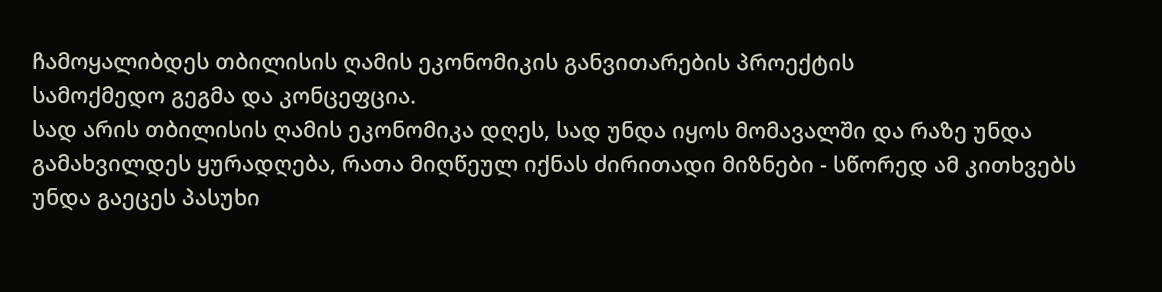ჩამოყალიბდეს თბილისის ღამის ეკონომიკის განვითარების პროექტის
სამოქმედო გეგმა და კონცეფცია.
სად არის თბილისის ღამის ეკონომიკა დღეს, სად უნდა იყოს მომავალში და რაზე უნდა
გამახვილდეს ყურადღება, რათა მიღწეულ იქნას ძირითადი მიზნები - სწორედ ამ კითხვებს
უნდა გაეცეს პასუხი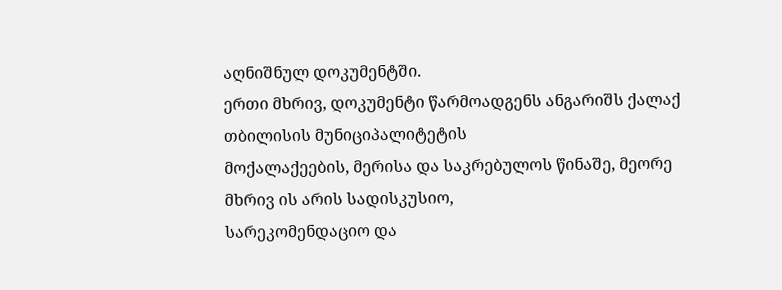აღნიშნულ დოკუმენტში.
ერთი მხრივ, დოკუმენტი წარმოადგენს ანგარიშს ქალაქ თბილისის მუნიციპალიტეტის
მოქალაქეების, მერისა და საკრებულოს წინაშე, მეორე მხრივ ის არის სადისკუსიო,
სარეკომენდაციო და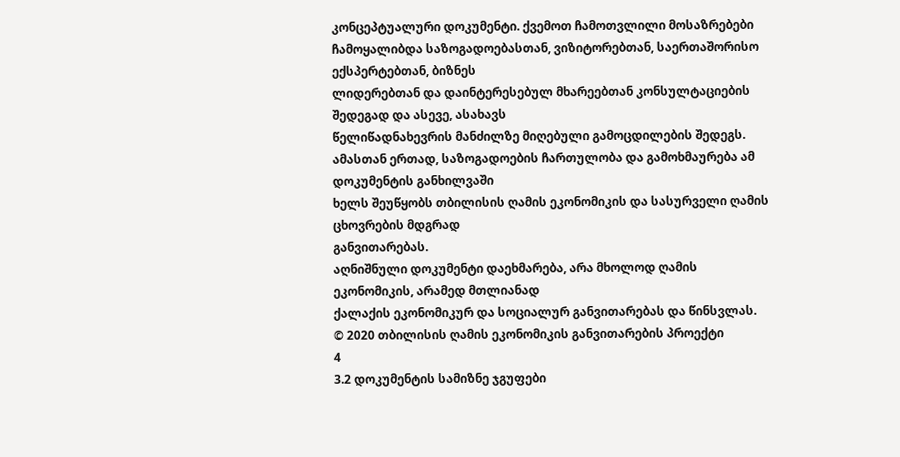კონცეპტუალური დოკუმენტი. ქვემოთ ჩამოთვლილი მოსაზრებები
ჩამოყალიბდა საზოგადოებასთან, ვიზიტორებთან, საერთაშორისო ექსპერტებთან, ბიზნეს
ლიდერებთან და დაინტერესებულ მხარეებთან კონსულტაციების შედეგად და ასევე, ასახავს
წელიწადნახევრის მანძილზე მიღებული გამოცდილების შედეგს.
ამასთან ერთად, საზოგადოების ჩართულობა და გამოხმაურება ამ დოკუმენტის განხილვაში
ხელს შეუწყობს თბილისის ღამის ეკონომიკის და სასურველი ღამის ცხოვრების მდგრად
განვითარებას.
აღნიშნული დოკუმენტი დაეხმარება, არა მხოლოდ ღამის ეკონომიკის, არამედ მთლიანად
ქალაქის ეკონომიკურ და სოციალურ განვითარებას და წინსვლას.
© 2020 თბილისის ღამის ეკონომიკის განვითარების პროექტი
4
3.2 დოკუმენტის სამიზნე ჯგუფები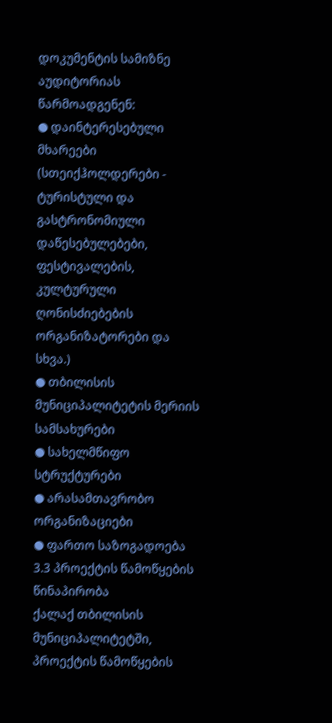დოკუმენტის სამიზნე აუდიტორიას წარმოადგენენ:
● დაინტერესებული მხარეები (სთეიქჰოლდერები - ტურისტული და გასტრონომიული
დაწესებულებები, ფესტივალების, კულტურული ღონისძიებების ორგანიზატორები და
სხვა.)
● თბილისის მუნიციპალიტეტის მერიის სამსახურები
● სახელმწიფო სტრუქტურები
● არასამთავრობო ორგანიზაციები
● ფართო საზოგადოება
3.3 პროექტის წამოწყების წინაპირობა
ქალაქ თბილისის მუნიციპალიტეტში, პროექტის წამოწყების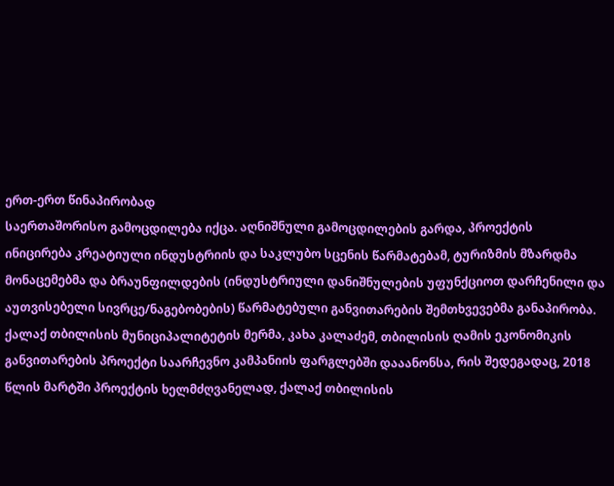ერთ-ერთ წინაპირობად
საერთაშორისო გამოცდილება იქცა. აღნიშნული გამოცდილების გარდა, პროექტის
ინიცირება კრეატიული ინდუსტრიის და საკლუბო სცენის წარმატებამ, ტურიზმის მზარდმა
მონაცემებმა და ბრაუნფილდების (ინდუსტრიული დანიშნულების უფუნქციოთ დარჩენილი და
აუთვისებელი სივრცე/ნაგებობების) წარმატებული განვითარების შემთხვევებმა განაპირობა.
ქალაქ თბილისის მუნიციპალიტეტის მერმა, კახა კალაძემ, თბილისის ღამის ეკონომიკის
განვითარების პროექტი საარჩევნო კამპანიის ფარგლებში დააანონსა, რის შედეგადაც, 2018
წლის მარტში პროექტის ხელმძღვანელად, ქალაქ თბილისის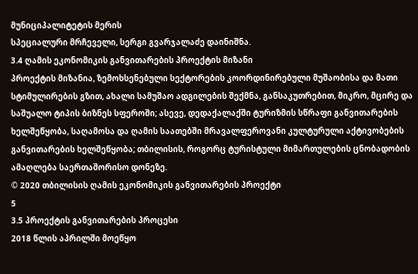მუნიციპალიტეტის მერის
სპეციალური მრჩეველი, სერგი გვარჯალაძე დაინიშნა.
3.4 ღამის ეკონომიკის განვითარების პროექტის მიზანი
პროექტის მიზანია, ზემოხსენებული სექტორების კოორდინირებული მუშაობისა და მათი
სტიმულირების გზით, ახალი სამუშაო ადგილების შექმნა, განსაკუთრებით, მიკრო, მცირე და
საშუალო ტიპის ბიზნეს სფეროში; ასევე, დედაქალაქში ტურიზმის სწრაფი განვითარების
ხელშეწყობა, საღამოსა და ღამის საათებში მრავალფეროვანი კულტურული აქტივობების
განვითარების ხელშეწყობა; თბილისის, როგორც ტურისტული მიმართულების ცნობადობის
ამაღლება საერთაშორისო დონეზე.
© 2020 თბილისის ღამის ეკონომიკის განვითარების პროექტი
5
3.5 პროექტის განვითარების პროცესი
2018 წლის აპრილში მოეწყო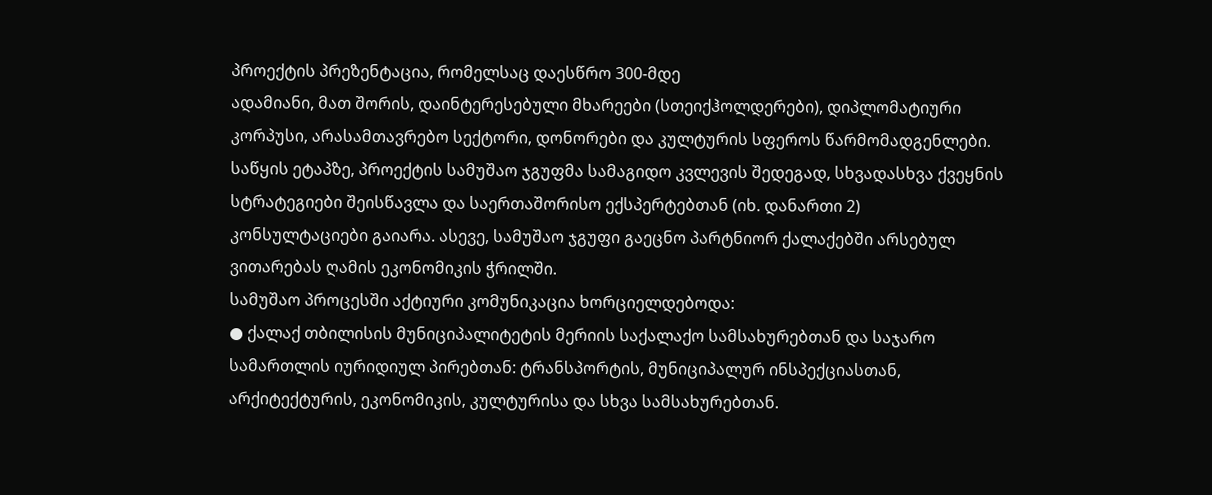პროექტის პრეზენტაცია, რომელსაც დაესწრო 300-მდე
ადამიანი, მათ შორის, დაინტერესებული მხარეები (სთეიქჰოლდერები), დიპლომატიური
კორპუსი, არასამთავრებო სექტორი, დონორები და კულტურის სფეროს წარმომადგენლები.
საწყის ეტაპზე, პროექტის სამუშაო ჯგუფმა სამაგიდო კვლევის შედეგად, სხვადასხვა ქვეყნის
სტრატეგიები შეისწავლა და საერთაშორისო ექსპერტებთან (იხ. დანართი 2)
კონსულტაციები გაიარა. ასევე, სამუშაო ჯგუფი გაეცნო პარტნიორ ქალაქებში არსებულ
ვითარებას ღამის ეკონომიკის ჭრილში.
სამუშაო პროცესში აქტიური კომუნიკაცია ხორციელდებოდა:
● ქალაქ თბილისის მუნიციპალიტეტის მერიის საქალაქო სამსახურებთან და საჯარო
სამართლის იურიდიულ პირებთან: ტრანსპორტის, მუნიციპალურ ინსპექციასთან,
არქიტექტურის, ეკონომიკის, კულტურისა და სხვა სამსახურებთან.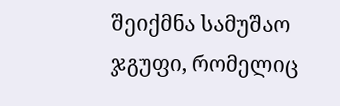შეიქმნა სამუშაო
ჯგუფი, რომელიც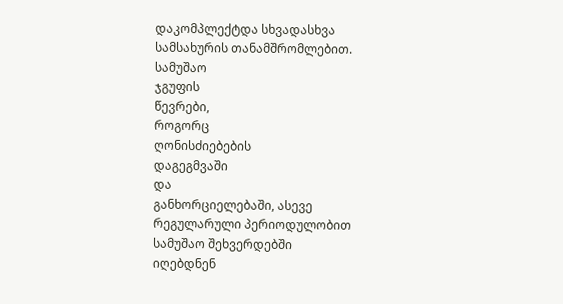დაკომპლექტდა სხვადასხვა სამსახურის თანამშრომლებით.
სამუშაო
ჯგუფის
წევრები,
როგორც
ღონისძიებების
დაგეგმვაში
და
განხორციელებაში, ასევე რეგულარული პერიოდულობით სამუშაო შეხვერდებში
იღებდნენ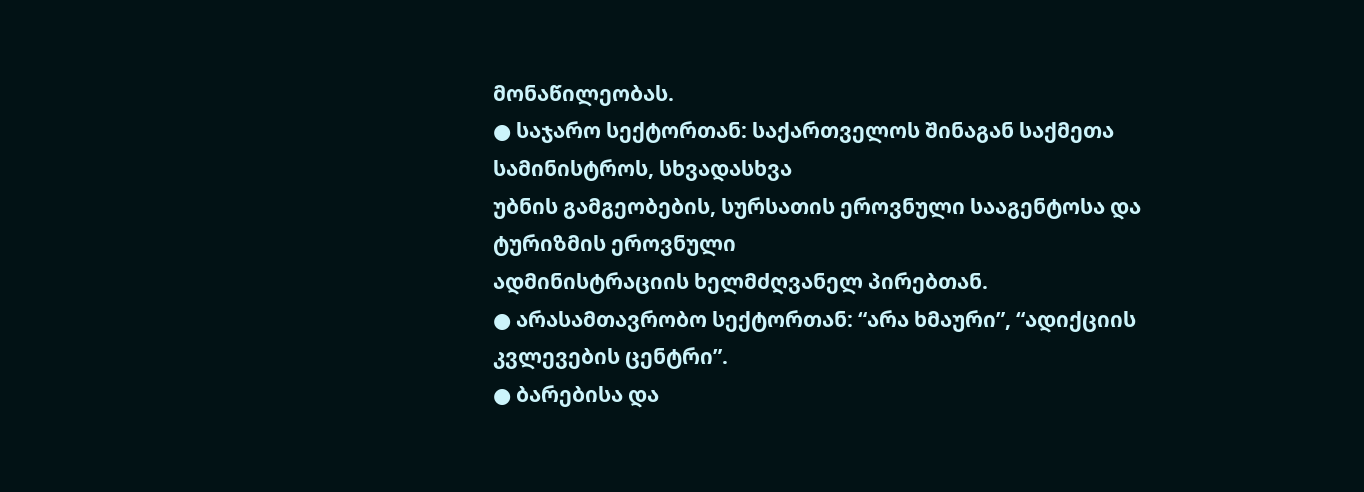მონაწილეობას.
● საჯარო სექტორთან: საქართველოს შინაგან საქმეთა სამინისტროს, სხვადასხვა
უბნის გამგეობების, სურსათის ეროვნული სააგენტოსა და ტურიზმის ეროვნული
ადმინისტრაციის ხელმძღვანელ პირებთან.
● არასამთავრობო სექტორთან: “არა ხმაური”, “ადიქციის კვლევების ცენტრი”.
● ბარებისა და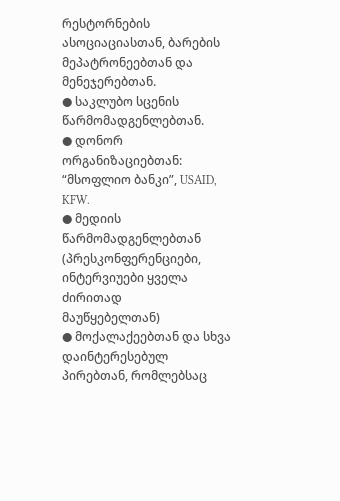რესტორნების ასოციაციასთან, ბარების მეპატრონეებთან და
მენეჯერებთან.
● საკლუბო სცენის წარმომადგენლებთან.
● დონორ ორგანიზაციებთან: “მსოფლიო ბანკი”, USAID, KFW.
● მედიის წარმომადგენლებთან (პრესკონფერენციები, ინტერვიუები ყველა ძირითად
მაუწყებელთან)
● მოქალაქეებთან და სხვა დაინტერესებულ პირებთან, რომლებსაც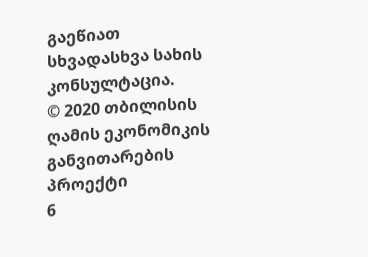გაეწიათ
სხვადასხვა სახის კონსულტაცია.
© 2020 თბილისის ღამის ეკონომიკის განვითარების პროექტი
6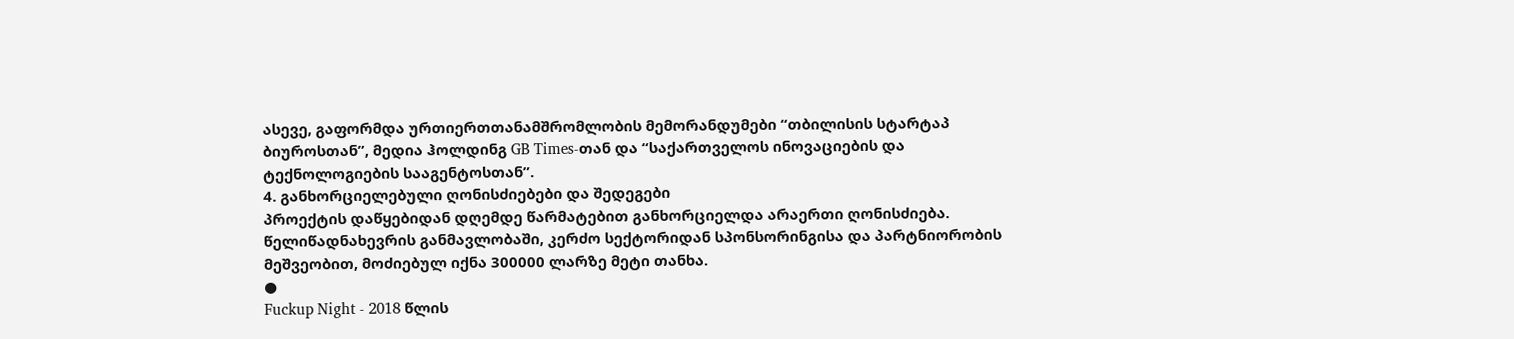ასევე, გაფორმდა ურთიერთთანამშრომლობის მემორანდუმები “თბილისის სტარტაპ
ბიუროსთან”, მედია ჰოლდინგ GB Times-თან და “საქართველოს ინოვაციების და
ტექნოლოგიების სააგენტოსთან”.
4. განხორციელებული ღონისძიებები და შედეგები
პროექტის დაწყებიდან დღემდე წარმატებით განხორციელდა არაერთი ღონისძიება.
წელიწადნახევრის განმავლობაში, კერძო სექტორიდან სპონსორინგისა და პარტნიორობის
მეშვეობით, მოძიებულ იქნა 300000 ლარზე მეტი თანხა.
●
Fuckup Night - 2018 წლის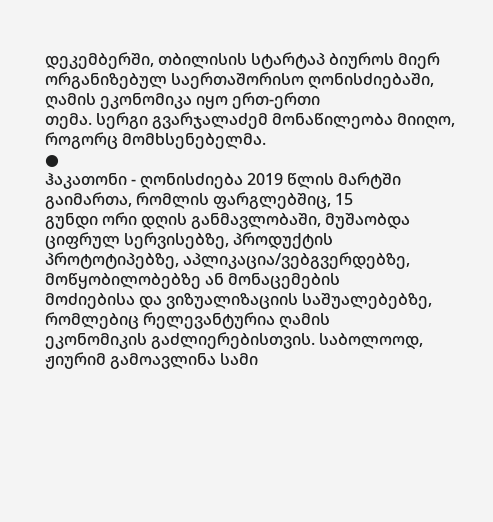დეკემბერში, თბილისის სტარტაპ ბიუროს მიერ
ორგანიზებულ საერთაშორისო ღონისძიებაში, ღამის ეკონომიკა იყო ერთ-ერთი
თემა. სერგი გვარჯალაძემ მონაწილეობა მიიღო, როგორც მომხსენებელმა.
●
ჰაკათონი - ღონისძიება 2019 წლის მარტში გაიმართა, რომლის ფარგლებშიც, 15
გუნდი ორი დღის განმავლობაში, მუშაობდა ციფრულ სერვისებზე, პროდუქტის
პროტოტიპებზე, აპლიკაცია/ვებგვერდებზე, მოწყობილობებზე ან მონაცემების
მოძიებისა და ვიზუალიზაციის საშუალებებზე, რომლებიც რელევანტურია ღამის
ეკონომიკის გაძლიერებისთვის. საბოლოოდ, ჟიურიმ გამოავლინა სამი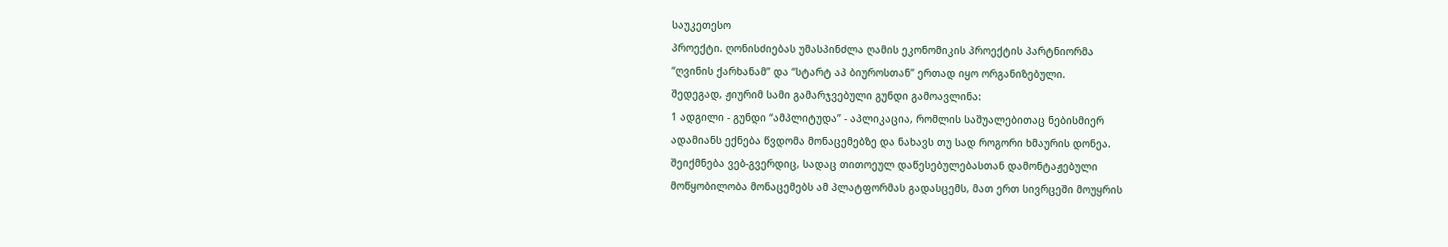საუკეთესო
პროექტი. ღონისძიებას უმასპინძლა ღამის ეკონომიკის პროექტის პარტნიორმა
“ღვინის ქარხანამ” და “სტარტ აპ ბიუროსთან” ერთად იყო ორგანიზებული.
შედეგად, ჟიურიმ სამი გამარჯვებული გუნდი გამოავლინა:
1 ადგილი - გუნდი “ამპლიტუდა” - აპლიკაცია, რომლის საშუალებითაც ნებისმიერ
ადამიანს ექნება წვდომა მონაცემებზე და ნახავს თუ სად როგორი ხმაურის დონეა.
შეიქმნება ვებ-გვერდიც, სადაც თითოეულ დაწესებულებასთან დამონტაჟებული
მოწყობილობა მონაცემებს ამ პლატფორმას გადასცემს, მათ ერთ სივრცეში მოუყრის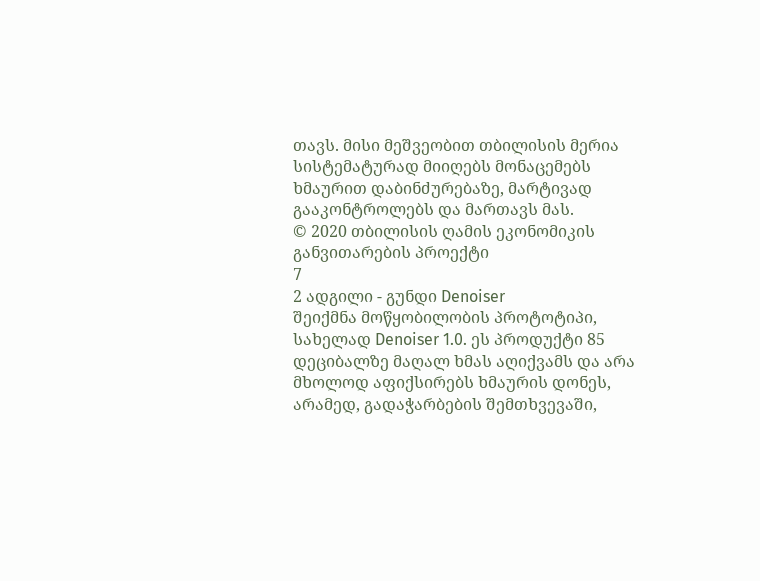თავს. მისი მეშვეობით თბილისის მერია სისტემატურად მიიღებს მონაცემებს
ხმაურით დაბინძურებაზე, მარტივად გააკონტროლებს და მართავს მას.
© 2020 თბილისის ღამის ეკონომიკის განვითარების პროექტი
7
2 ადგილი - გუნდი Denoiser
შეიქმნა მოწყობილობის პროტოტიპი, სახელად Denoiser 1.0. ეს პროდუქტი 85
დეციბალზე მაღალ ხმას აღიქვამს და არა მხოლოდ აფიქსირებს ხმაურის დონეს,
არამედ, გადაჭარბების შემთხვევაში,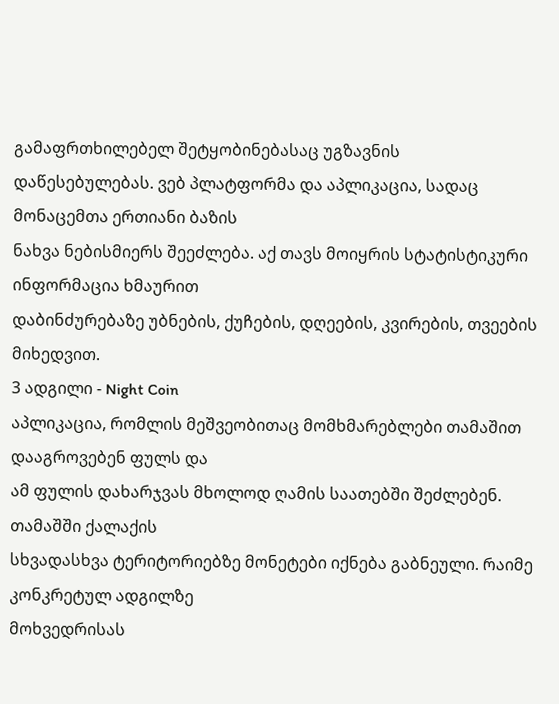გამაფრთხილებელ შეტყობინებასაც უგზავნის
დაწესებულებას. ვებ პლატფორმა და აპლიკაცია, სადაც მონაცემთა ერთიანი ბაზის
ნახვა ნებისმიერს შეეძლება. აქ თავს მოიყრის სტატისტიკური ინფორმაცია ხმაურით
დაბინძურებაზე უბნების, ქუჩების, დღეების, კვირების, თვეების მიხედვით.
3 ადგილი - Night Coin
აპლიკაცია, რომლის მეშვეობითაც მომხმარებლები თამაშით დააგროვებენ ფულს და
ამ ფულის დახარჯვას მხოლოდ ღამის საათებში შეძლებენ. თამაშში ქალაქის
სხვადასხვა ტერიტორიებზე მონეტები იქნება გაბნეული. რაიმე კონკრეტულ ადგილზე
მოხვედრისას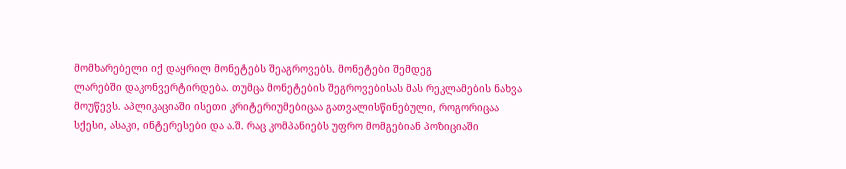მომხარებელი იქ დაყრილ მონეტებს შეაგროვებს. მონეტები შემდეგ
ლარებში დაკონვერტირდება. თუმცა მონეტების შეგროვებისას მას რეკლამების ნახვა
მოუწევს. აპლიკაციაში ისეთი კრიტერიუმებიცაა გათვალისწინებული, როგორიცაა
სქესი, ასაკი, ინტერესები და ა.შ. რაც კომპანიებს უფრო მომგებიან პოზიციაში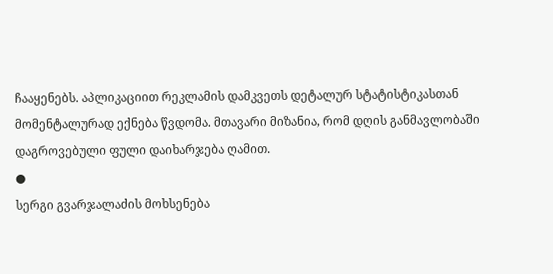ჩააყენებს. აპლიკაციით რეკლამის დამკვეთს დეტალურ სტატისტიკასთან
მომენტალურად ექნება წვდომა. მთავარი მიზანია, რომ დღის განმავლობაში
დაგროვებული ფული დაიხარჯება ღამით.
●
სერგი გვარჯალაძის მოხსენება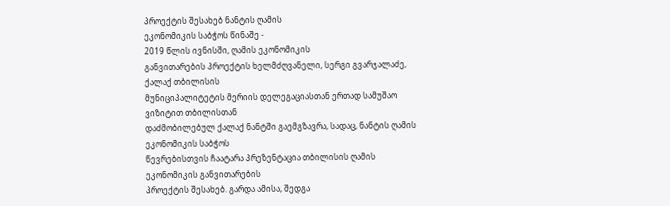პროექტის შესახებ ნანტის ღამის
ეკონომიკის საბჭოს წინაშე -
2019 წლის ივნისში, ღამის ეკონომიკის
განვითარების პროექტის ხელმძღვანელი, სერგი გვარჯალაძე, ქალაქ თბილისის
მუნიციპალიტეტის მერიის დელეგაციასთან ერთად სამუშაო ვიზიტით თბილისთან
დაძმობილებულ ქალაქ ნანტში გაემგზავრა, სადაც, ნანტის ღამის ეკონომიკის საბჭოს
წევრებისთვის ჩაატარა პრეზენტაცია თბილისის ღამის ეკონომიკის განვითარების
პროექტის შესახებ. გარდა ამისა, შედგა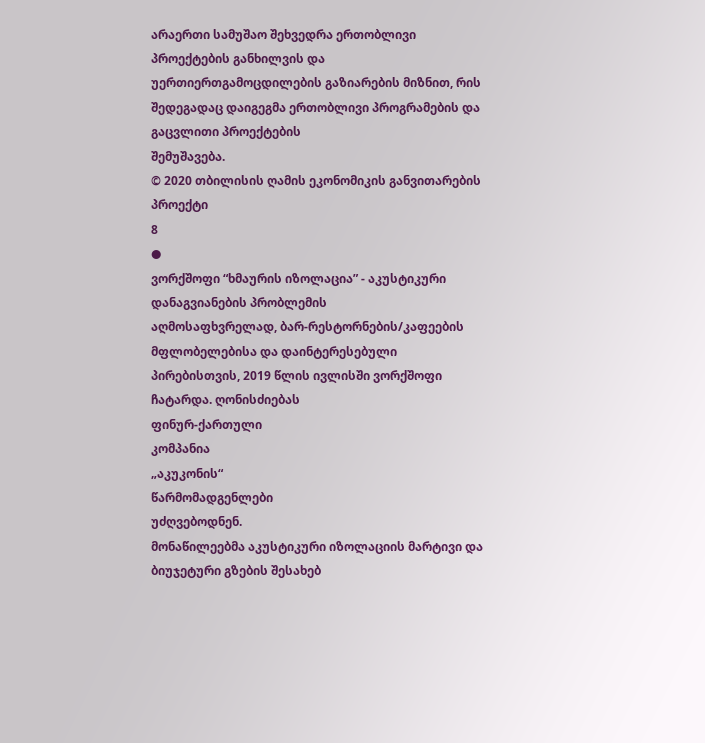არაერთი სამუშაო შეხვედრა ერთობლივი
პროექტების განხილვის და უერთიერთგამოცდილების გაზიარების მიზნით, რის
შედეგადაც დაიგეგმა ერთობლივი პროგრამების და გაცვლითი პროექტების
შემუშავება.
© 2020 თბილისის ღამის ეკონომიკის განვითარების პროექტი
8
●
ვორქშოფი “ხმაურის იზოლაცია” - აკუსტიკური დანაგვიანების პრობლემის
აღმოსაფხვრელად, ბარ-რესტორნების/კაფეების მფლობელებისა და დაინტერესებული
პირებისთვის, 2019 წლის ივლისში ვორქშოფი ჩატარდა. ღონისძიებას
ფინურ-ქართული
კომპანია
„აკუკონის“
წარმომადგენლები
უძღვებოდნენ.
მონაწილეებმა აკუსტიკური იზოლაციის მარტივი და ბიუჯეტური გზების შესახებ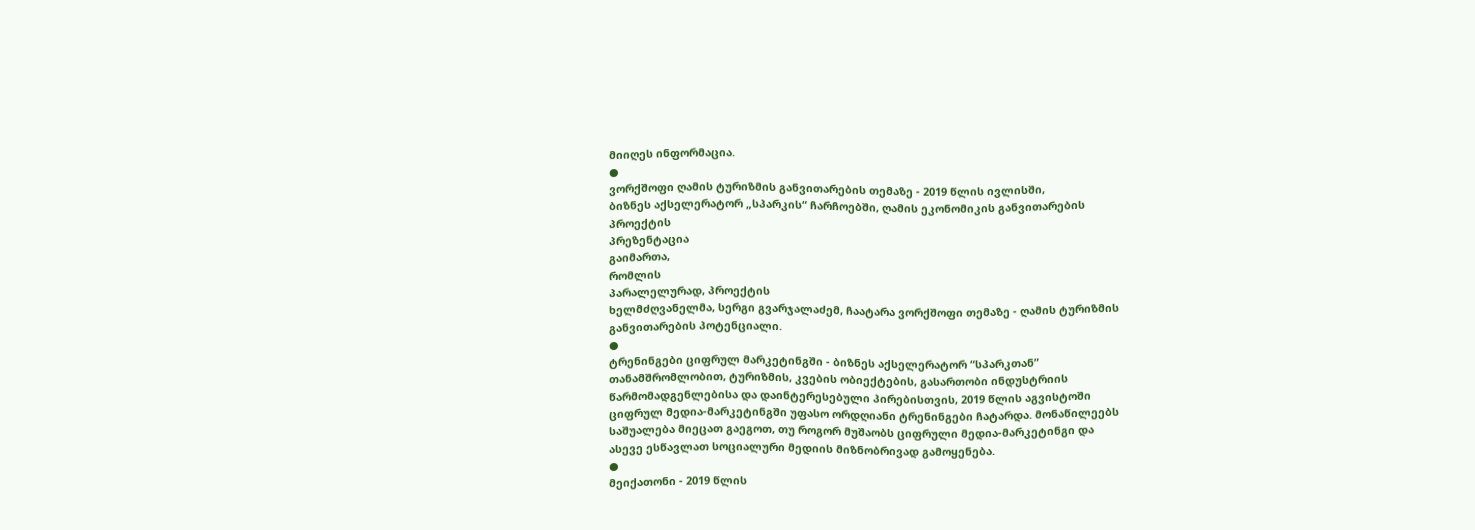მიიღეს ინფორმაცია.
●
ვორქშოფი ღამის ტურიზმის განვითარების თემაზე - 2019 წლის ივლისში,
ბიზნეს აქსელერატორ „სპარკის“ ჩარჩოებში, ღამის ეკონომიკის განვითარების
პროექტის
პრეზენტაცია
გაიმართა,
რომლის
პარალელურად, პროექტის
ხელმძღვანელმა, სერგი გვარჯალაძემ, ჩაატარა ვორქშოფი თემაზე - ღამის ტურიზმის
განვითარების პოტენციალი.
●
ტრენინგები ციფრულ მარკეტინგში - ბიზნეს აქსელერატორ “სპარკთან”
თანამშრომლობით, ტურიზმის, კვების ობიექტების, გასართობი ინდუსტრიის
წარმომადგენლებისა და დაინტერესებული პირებისთვის, 2019 წლის აგვისტოში
ციფრულ მედია-მარკეტინგში უფასო ორდღიანი ტრენინგები ჩატარდა. მონაწილეებს
საშუალება მიეცათ გაეგოთ, თუ როგორ მუშაობს ციფრული მედია-მარკეტინგი და
ასევე ესწავლათ სოციალური მედიის მიზნობრივად გამოყენება.
●
მეიქათონი - 2019 წლის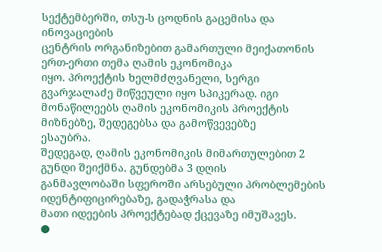სექტემბერში, თსუ-ს ცოდნის გაცემისა და ინოვაციების
ცენტრის ორგანიზებით გამართული მეიქათონის ერთ-ერთი თემა ღამის ეკონომიკა
იყო. პროექტის ხელმძღვანელი, სერგი გვარჯალაძე მიწვეული იყო სპიკერად. იგი
მონაწილეებს ღამის ეკონომიკის პროექტის მიზნებზე, შედეგებსა და გამოწვევებზე
ესაუბრა.
შედეგად, ღამის ეკონომიკის მიმართულებით 2 გუნდი შეიქმნა. გუნდებმა 3 დღის
განმავლობაში სფეროში არსებული პრობლემების იდენტიფიცირებაზე, გადაჭრასა და
მათი იდეების პროექტებად ქცევაზე იმუშავეს.
●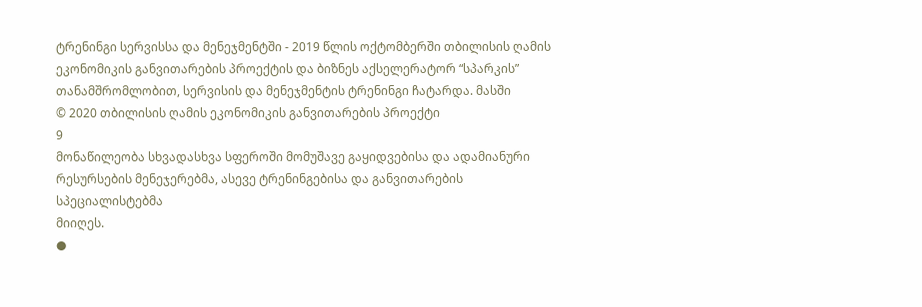ტრენინგი სერვისსა და მენეჯმენტში - 2019 წლის ოქტომბერში თბილისის ღამის
ეკონომიკის განვითარების პროექტის და ბიზნეს აქსელერატორ “სპარკის”
თანამშრომლობით, სერვისის და მენეჯმენტის ტრენინგი ჩატარდა. მასში
© 2020 თბილისის ღამის ეკონომიკის განვითარების პროექტი
9
მონაწილეობა სხვადასხვა სფეროში მომუშავე გაყიდვებისა და ადამიანური
რესურსების მენეჯერებმა, ასევე ტრენინგებისა და განვითარების სპეციალისტებმა
მიიღეს.
●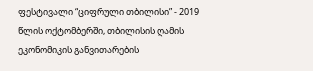ფესტივალი “ციფრული თბილისი” - 2019 წლის ოქტომბერში, თბილისის ღამის
ეკონომიკის განვითარების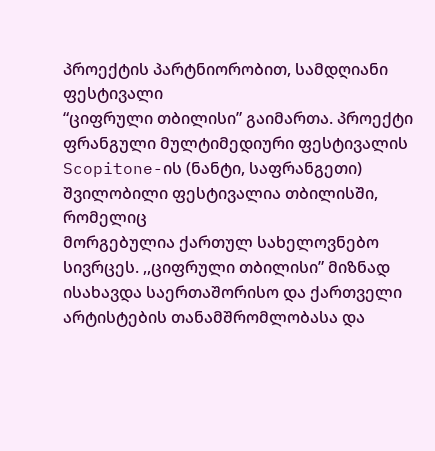პროექტის პარტნიორობით, სამდღიანი ფესტივალი
“ციფრული თბილისი” გაიმართა. პროექტი ფრანგული მულტიმედიური ფესტივალის
Scopitone-ის (ნანტი, საფრანგეთი) შვილობილი ფესტივალია თბილისში, რომელიც
მორგებულია ქართულ სახელოვნებო სივრცეს. ,,ციფრული თბილისი” მიზნად
ისახავდა საერთაშორისო და ქართველი არტისტების თანამშრომლობასა და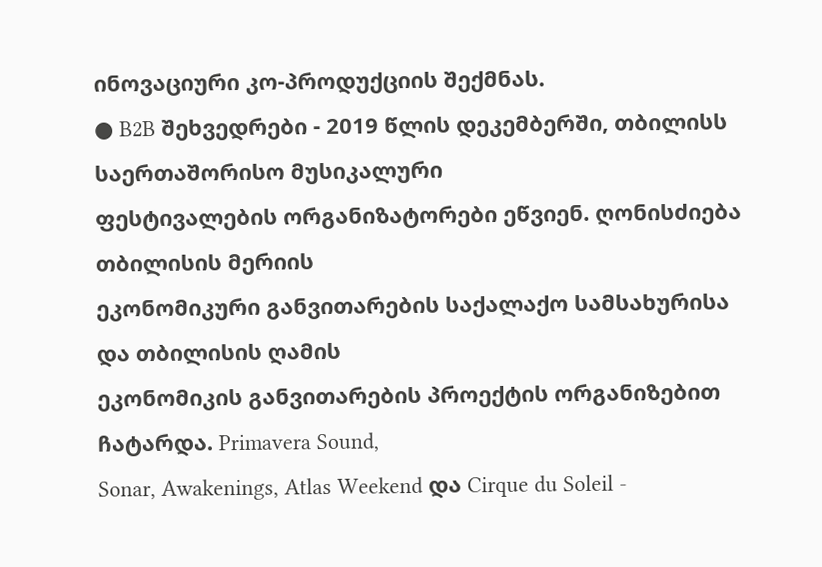ინოვაციური კო-პროდუქციის შექმნას.
● B2B შეხვედრები - 2019 წლის დეკემბერში, თბილისს საერთაშორისო მუსიკალური
ფესტივალების ორგანიზატორები ეწვიენ. ღონისძიება თბილისის მერიის
ეკონომიკური განვითარების საქალაქო სამსახურისა და თბილისის ღამის
ეკონომიკის განვითარების პროექტის ორგანიზებით ჩატარდა. Primavera Sound,
Sonar, Awakenings, Atlas Weekend და Cirque du Soleil -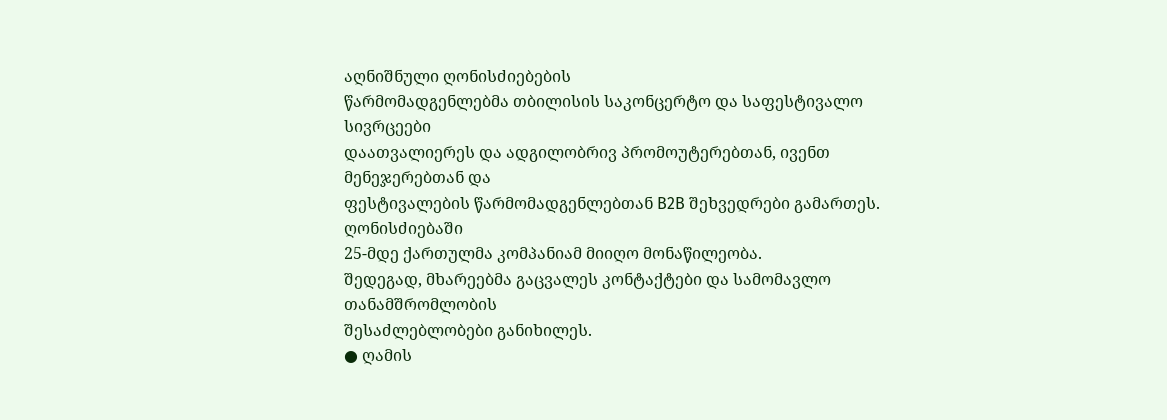აღნიშნული ღონისძიებების
წარმომადგენლებმა თბილისის საკონცერტო და საფესტივალო სივრცეები
დაათვალიერეს და ადგილობრივ პრომოუტერებთან, ივენთ მენეჯერებთან და
ფესტივალების წარმომადგენლებთან B2B შეხვედრები გამართეს. ღონისძიებაში
25-მდე ქართულმა კომპანიამ მიიღო მონაწილეობა.
შედეგად, მხარეებმა გაცვალეს კონტაქტები და სამომავლო თანამშრომლობის
შესაძლებლობები განიხილეს.
● ღამის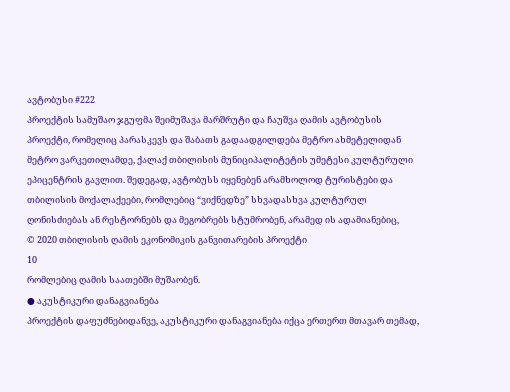ავტობუსი #222
პროექტის სამუშაო ჯგუფმა შეიმუშავა მარშრუტი და ჩაუშვა ღამის ავტობუსის
პროექტი, რომელიც პარასკევს და შაბათს გადაადგილდება მეტრო ახმეტელიდან
მეტრო ვარკეთილამდე, ქალაქ თბილისის მუნიციპალიტეტის უმეტესი კულტურული
ეპიცენტრის გავლით. შედეგად, ავტობუსს იყენებენ არამხოლოდ ტურისტები და
თბილისის მოქალაქეები, რომლებიც “ვიქნედზე” სხვადასხვა კულტურულ
ღონისძიებას ან რესტორნებს და მეგობრებს სტუმრობენ, არამედ ის ადამიანებიც,
© 2020 თბილისის ღამის ეკონომიკის განვითარების პროექტი
10
რომლებიც ღამის საათებში მუშაობენ.
● აკუსტიკური დანაგვიანება
პროექტის დაფუძნებიდანვე, აკუსტიკური დანაგვიანება იქცა ერთერთ მთავარ თემად,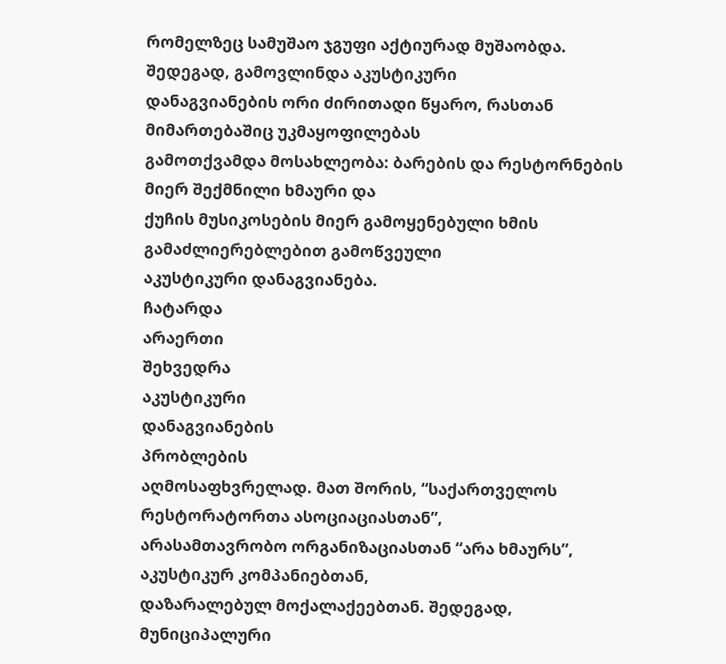რომელზეც სამუშაო ჯგუფი აქტიურად მუშაობდა. შედეგად, გამოვლინდა აკუსტიკური
დანაგვიანების ორი ძირითადი წყარო, რასთან მიმართებაშიც უკმაყოფილებას
გამოთქვამდა მოსახლეობა: ბარების და რესტორნების მიერ შექმნილი ხმაური და
ქუჩის მუსიკოსების მიერ გამოყენებული ხმის გამაძლიერებლებით გამოწვეული
აკუსტიკური დანაგვიანება.
ჩატარდა
არაერთი
შეხვედრა
აკუსტიკური
დანაგვიანების
პრობლების
აღმოსაფხვრელად. მათ შორის, “საქართველოს რესტორატორთა ასოციაციასთან”,
არასამთავრობო ორგანიზაციასთან “არა ხმაურს”, აკუსტიკურ კომპანიებთან,
დაზარალებულ მოქალაქეებთან. შედეგად, მუნიციპალური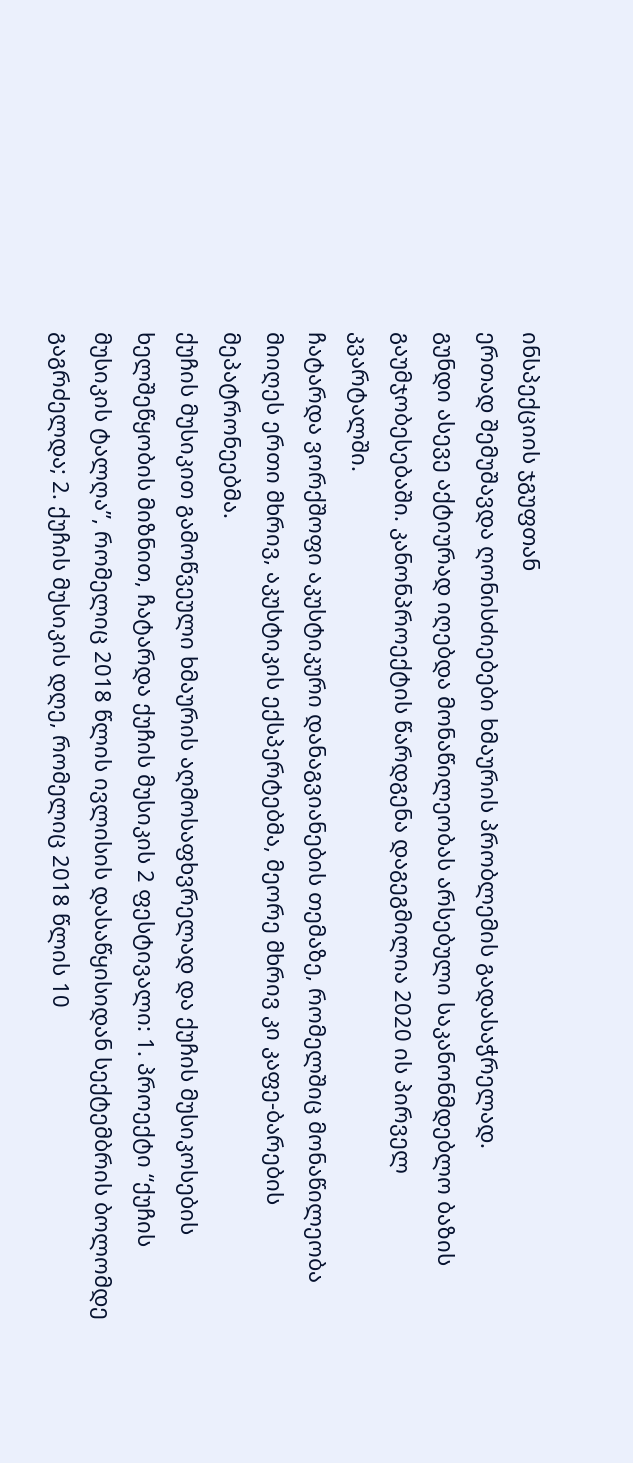ინსპექციის ჯგუფთან
ერთად შემუშავდა ღონისძიებები ხმაურის პრობლემის გადასაჭრელად.
გუნდი ასევე აქტიურად იღებდა მონაწილეობას არსებული საკანონმდებლო ბაზის
გაუმჯობესებაში. კანონპროექტის წარდგენა დაგეგმილია 2020 ის პირველ
კვარტალში.
ჩატარდა ვორქშოფი აკუსტიკური დანაგვიანების თემაზე, რომელშიც მონაწილეობა
მიიღეს ერთი მხრივ, აკუსტიკის ექსპერტებმა, მეორე მხრივ კი კაფე-ბარების
მეპატრონეებმა.
ქუჩის მუსიკით გამოწვეული ხმაურის აღმოსაფხვრელად და ქუჩის მუსიკოსების
ხელშეწყობის მიზნით, ჩატარდა ქუჩის მუსიკის 2 ფესტივალი: 1. პროექტი “ქუჩის
მუსიკის ტალღა”, რომელიც 2018 წლის ივლისის დასაწყისიდან სექტემბრის ბოლომდე
გაგრძელდა; 2. ქუჩის მუსიკის დღე, რომელიც 2018 წლის 10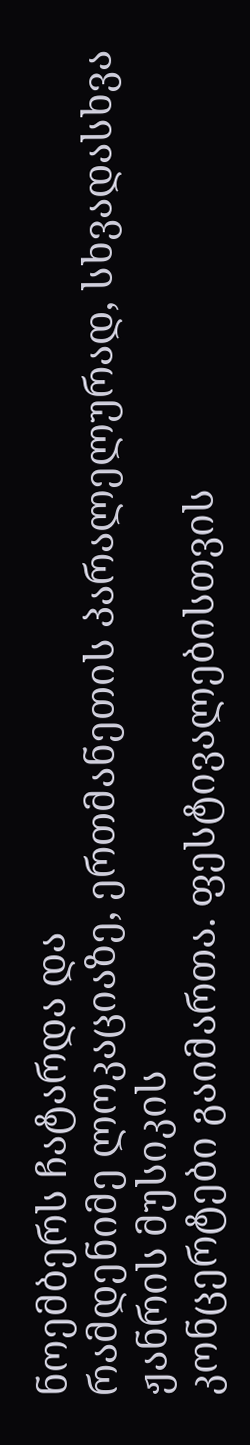ნოემბერს ჩატარდა და
რამდენიმე ლოკაციაზე, ერთმანეთის პარალელურად, სხვადასხვა ჟანრის მუსიკის
კონცერტები გაიმართა. ფესტივალებისთვის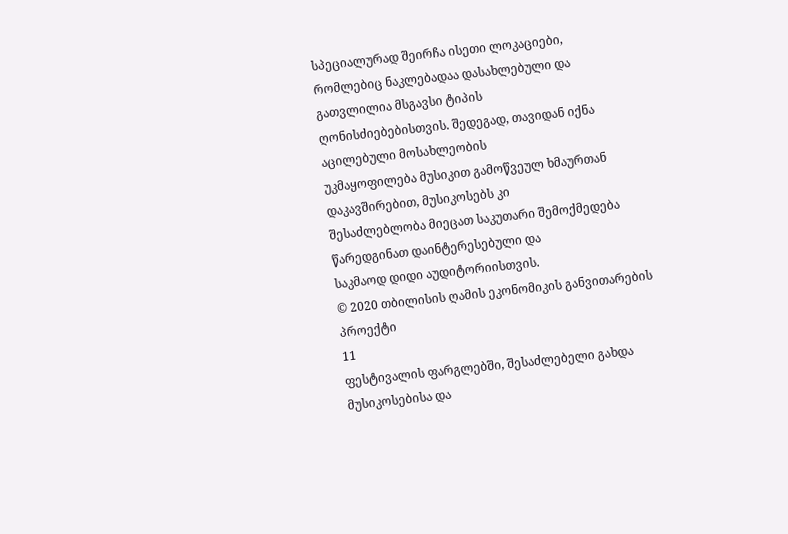სპეციალურად შეირჩა ისეთი ლოკაციები,
რომლებიც ნაკლებადაა დასახლებული და გათვლილია მსგავსი ტიპის
ღონისძიებებისთვის. შედეგად, თავიდან იქნა აცილებული მოსახლეობის
უკმაყოფილება მუსიკით გამოწვეულ ხმაურთან დაკავშირებით, მუსიკოსებს კი
შესაძლებლობა მიეცათ საკუთარი შემოქმედება წარედგინათ დაინტერესებული და
საკმაოდ დიდი აუდიტორიისთვის.
© 2020 თბილისის ღამის ეკონომიკის განვითარების პროექტი
11
ფესტივალის ფარგლებში, შესაძლებელი გახდა მუსიკოსებისა და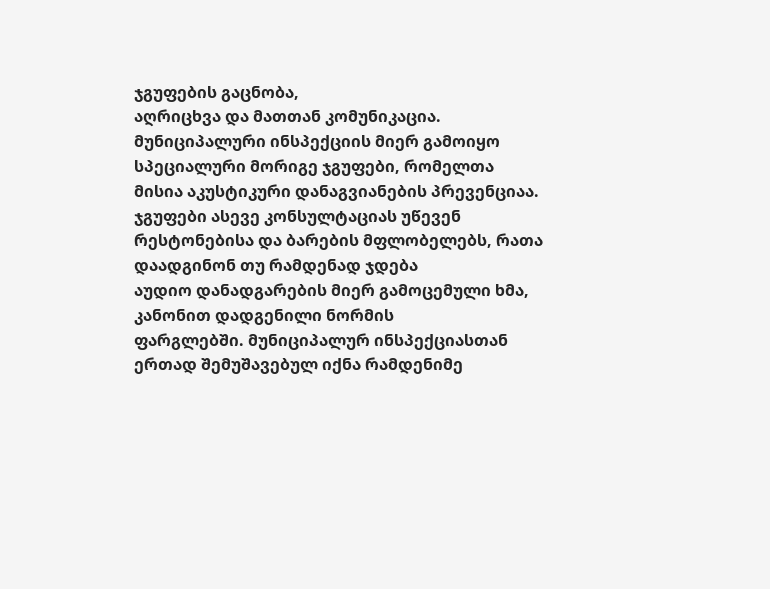ჯგუფების გაცნობა,
აღრიცხვა და მათთან კომუნიკაცია.
მუნიციპალური ინსპექციის მიერ გამოიყო სპეციალური მორიგე ჯგუფები, რომელთა
მისია აკუსტიკური დანაგვიანების პრევენციაა. ჯგუფები ასევე კონსულტაციას უწევენ
რესტონებისა და ბარების მფლობელებს, რათა დაადგინონ თუ რამდენად ჯდება
აუდიო დანადგარების მიერ გამოცემული ხმა, კანონით დადგენილი ნორმის
ფარგლებში. მუნიციპალურ ინსპექციასთან ერთად შემუშავებულ იქნა რამდენიმე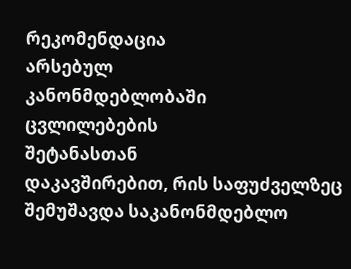რეკომენდაცია
არსებულ
კანონმდებლობაში
ცვლილებების
შეტანასთან
დაკავშირებით, რის საფუძველზეც შემუშავდა საკანონმდებლო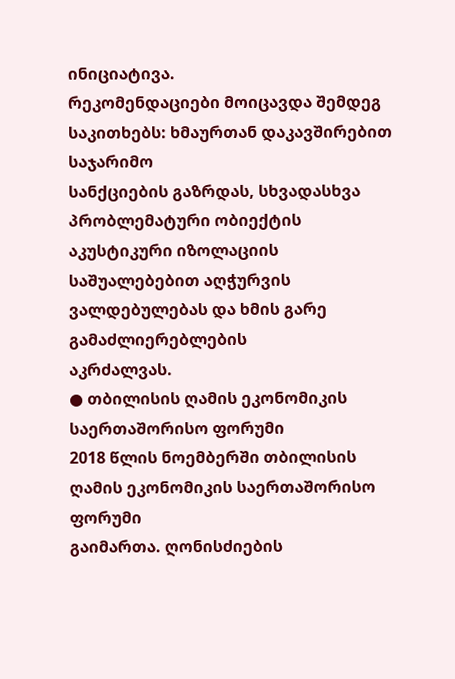ინიციატივა.
რეკომენდაციები მოიცავდა შემდეგ საკითხებს: ხმაურთან დაკავშირებით საჯარიმო
სანქციების გაზრდას, სხვადასხვა პრობლემატური ობიექტის აკუსტიკური იზოლაციის
საშუალებებით აღჭურვის ვალდებულებას და ხმის გარე გამაძლიერებლების
აკრძალვას.
● თბილისის ღამის ეკონომიკის საერთაშორისო ფორუმი
2018 წლის ნოემბერში თბილისის ღამის ეკონომიკის საერთაშორისო ფორუმი
გაიმართა. ღონისძიების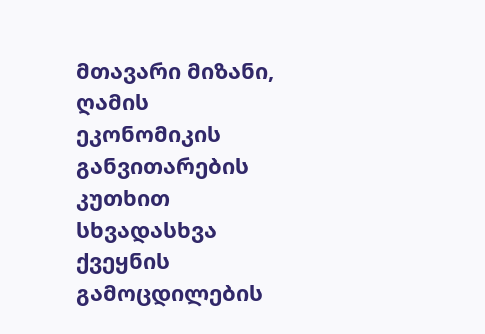მთავარი მიზანი, ღამის ეკონომიკის განვითარების კუთხით
სხვადასხვა ქვეყნის გამოცდილების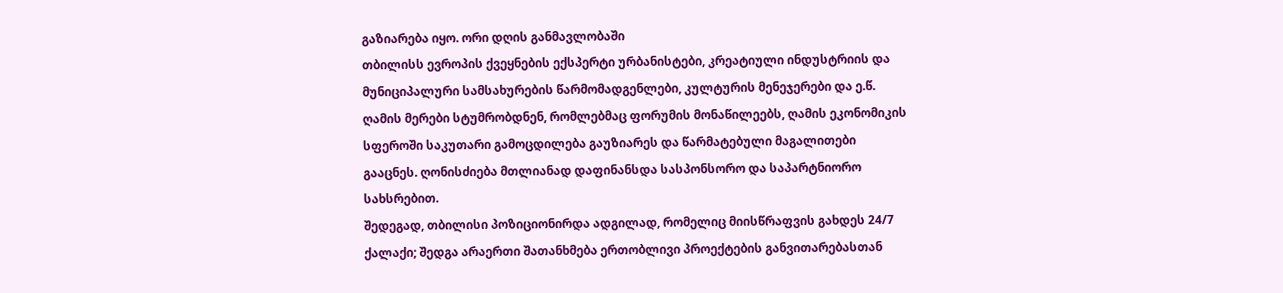გაზიარება იყო. ორი დღის განმავლობაში
თბილისს ევროპის ქვეყნების ექსპერტი ურბანისტები, კრეატიული ინდუსტრიის და
მუნიციპალური სამსახურების წარმომადგენლები, კულტურის მენეჯერები და ე.წ.
ღამის მერები სტუმრობდნენ, რომლებმაც ფორუმის მონაწილეებს, ღამის ეკონომიკის
სფეროში საკუთარი გამოცდილება გაუზიარეს და წარმატებული მაგალითები
გააცნეს. ღონისძიება მთლიანად დაფინანსდა სასპონსორო და საპარტნიორო
სახსრებით.
შედეგად, თბილისი პოზიციონირდა ადგილად, რომელიც მიისწრაფვის გახდეს 24/7
ქალაქი; შედგა არაერთი შათანხმება ერთობლივი პროექტების განვითარებასთან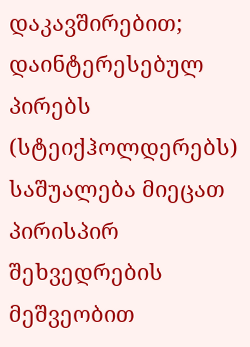დაკავშირებით; დაინტერესებულ პირებს (სტეიქჰოლდერებს) საშუალება მიეცათ
პირისპირ შეხვედრების მეშვეობით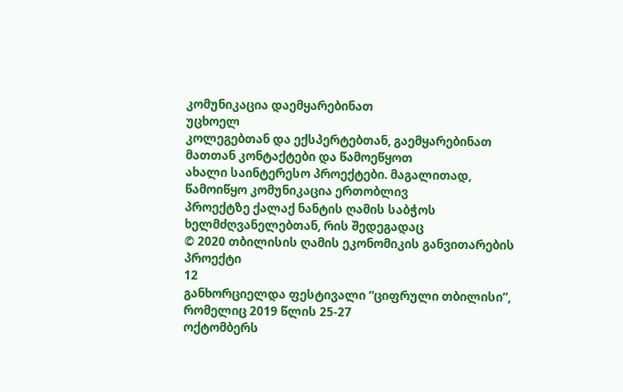კომუნიკაცია დაემყარებინათ
უცხოელ
კოლეგებთან და ექსპერტებთან, გაემყარებინათ მათთან კონტაქტები და წამოეწყოთ
ახალი საინტერესო პროექტები. მაგალითად, წამოიწყო კომუნიკაცია ერთობლივ
პროექტზე ქალაქ ნანტის ღამის საბჭოს ხელმძღვანელებთან, რის შედეგადაც
© 2020 თბილისის ღამის ეკონომიკის განვითარების პროექტი
12
განხორციელდა ფესტივალი “ციფრული თბილისი”, რომელიც 2019 წლის 25-27
ოქტომბერს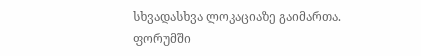სხვადასხვა ლოკაციაზე გაიმართა.
ფორუმში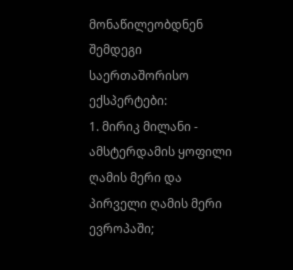მონაწილეობდნენ შემდეგი საერთაშორისო ექსპერტები:
1. მირიკ მილანი - ამსტერდამის ყოფილი ღამის მერი და პირველი ღამის მერი ევროპაში;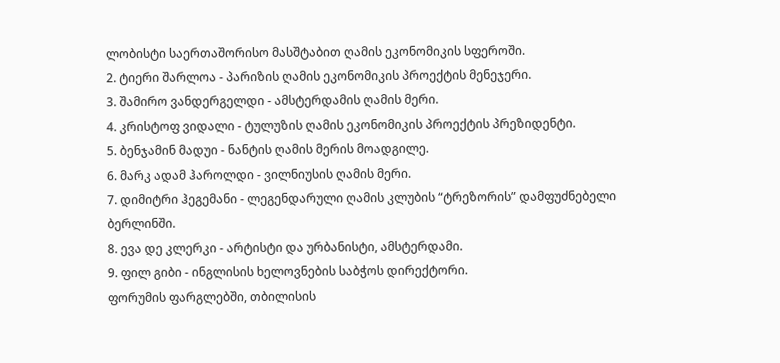ლობისტი საერთაშორისო მასშტაბით ღამის ეკონომიკის სფეროში.
2. ტიერი შარლოა - პარიზის ღამის ეკონომიკის პროექტის მენეჯერი.
3. შამირო ვანდერგელდი - ამსტერდამის ღამის მერი.
4. კრისტოფ ვიდალი - ტულუზის ღამის ეკონომიკის პროექტის პრეზიდენტი.
5. ბენჯამინ მადუი - ნანტის ღამის მერის მოადგილე.
6. მარკ ადამ ჰაროლდი - ვილნიუსის ღამის მერი.
7. დიმიტრი ჰეგემანი - ლეგენდარული ღამის კლუბის “ტრეზორის” დამფუძნებელი
ბერლინში.
8. ევა დე კლერკი - არტისტი და ურბანისტი, ამსტერდამი.
9. ფილ გიბი - ინგლისის ხელოვნების საბჭოს დირექტორი.
ფორუმის ფარგლებში, თბილისის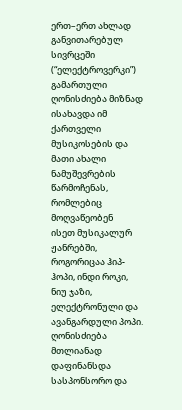ერთ–ერთ ახლად განვითარებულ სივრცეში
(“ელექტროვერკი”) გამართული ღონისძიება მიზნად ისახავდა იმ ქართველი
მუსიკოსების და მათი ახალი ნამუშევრების წარმოჩენას, რომლებიც მოღვაწეობენ
ისეთ მუსიკალურ ჟანრებში, როგორიცაა ჰიპ-ჰოპი, ინდი როკი, ნიუ ჯაზი,
ელექტრონული და ავანგარდული პოპი. ღონისძიება მთლიანად დაფინანსდა
სასპონსორო და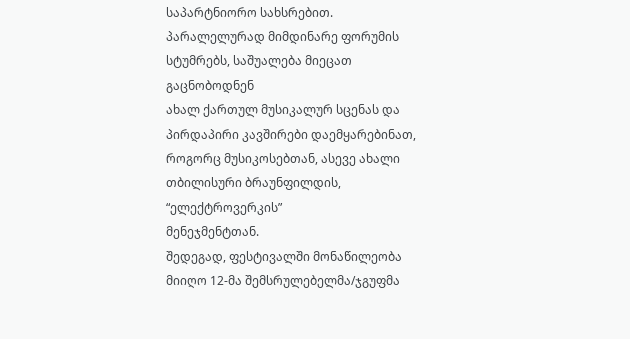საპარტნიორო სახსრებით.
პარალელურად მიმდინარე ფორუმის სტუმრებს, საშუალება მიეცათ გაცნობოდნენ
ახალ ქართულ მუსიკალურ სცენას და პირდაპირი კავშირები დაემყარებინათ,
როგორც მუსიკოსებთან, ასევე ახალი თბილისური ბრაუნფილდის, “ელექტროვერკის”
მენეჯმენტთან.
შედეგად, ფესტივალში მონაწილეობა მიიღო 12-მა შემსრულებელმა/ჯგუფმა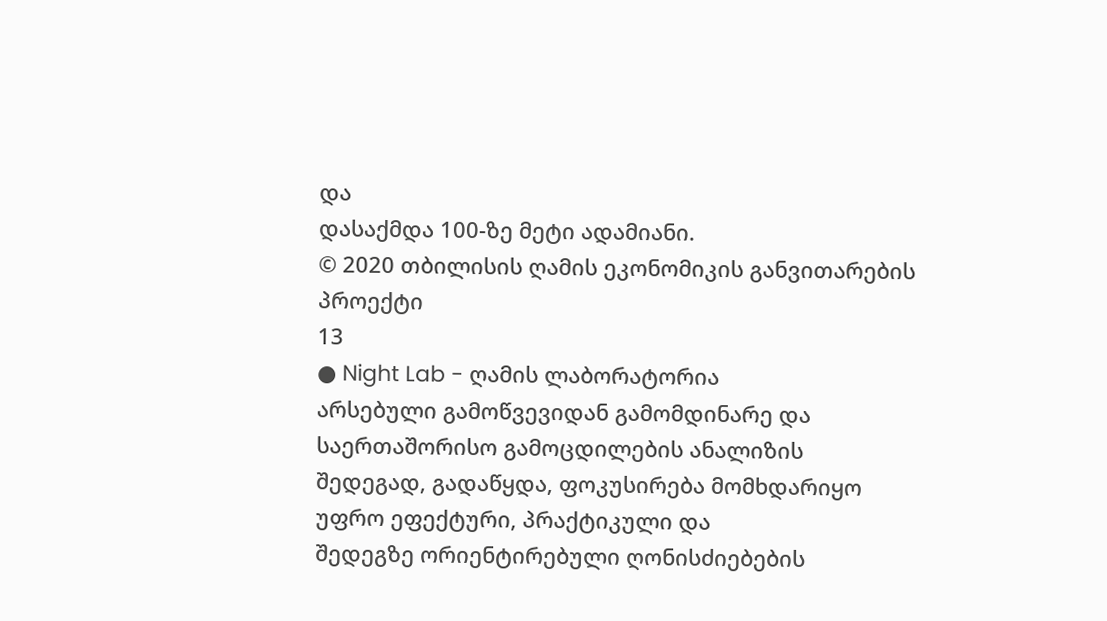და
დასაქმდა 100-ზე მეტი ადამიანი.
© 2020 თბილისის ღამის ეკონომიკის განვითარების პროექტი
13
● Night Lab - ღამის ლაბორატორია
არსებული გამოწვევიდან გამომდინარე და საერთაშორისო გამოცდილების ანალიზის
შედეგად, გადაწყდა, ფოკუსირება მომხდარიყო უფრო ეფექტური, პრაქტიკული და
შედეგზე ორიენტირებული ღონისძიებების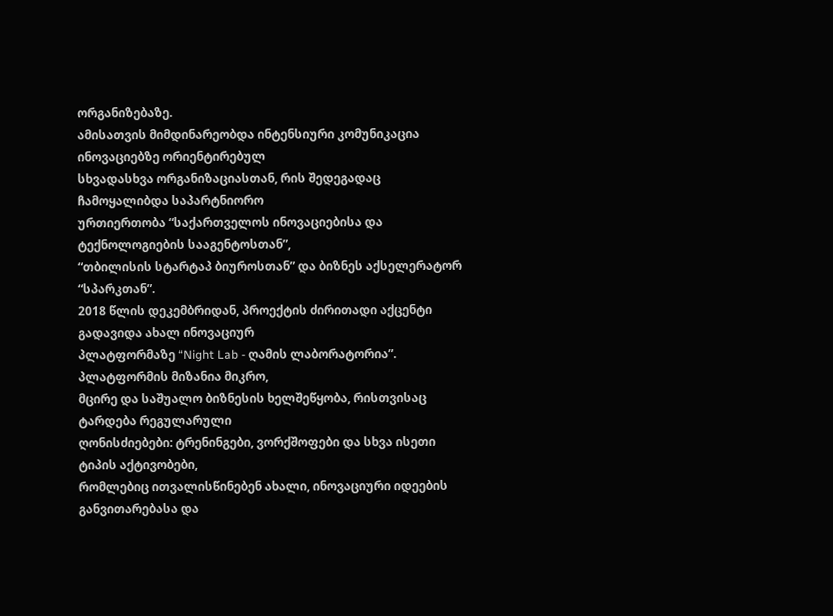ორგანიზებაზე.
ამისათვის მიმდინარეობდა ინტენსიური კომუნიკაცია ინოვაციებზე ორიენტირებულ
სხვადასხვა ორგანიზაციასთან, რის შედეგადაც ჩამოყალიბდა საპარტნიორო
ურთიერთობა “საქართველოს ინოვაციებისა და ტექნოლოგიების სააგენტოსთან”,
“თბილისის სტარტაპ ბიუროსთან” და ბიზნეს აქსელერატორ “სპარკთან”.
2018 წლის დეკემბრიდან, პროექტის ძირითადი აქცენტი გადავიდა ახალ ინოვაციურ
პლატფორმაზე “Night Lab - ღამის ლაბორატორია”. პლატფორმის მიზანია მიკრო,
მცირე და საშუალო ბიზნესის ხელშეწყობა, რისთვისაც ტარდება რეგულარული
ღონისძიებები: ტრენინგები, ვორქშოფები და სხვა ისეთი ტიპის აქტივობები,
რომლებიც ითვალისწინებენ ახალი, ინოვაციური იდეების განვითარებასა და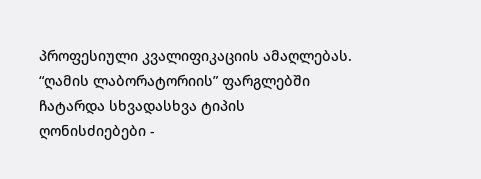პროფესიული კვალიფიკაციის ამაღლებას.
“ღამის ლაბორატორიის” ფარგლებში ჩატარდა სხვადასხვა ტიპის ღონისძიებები -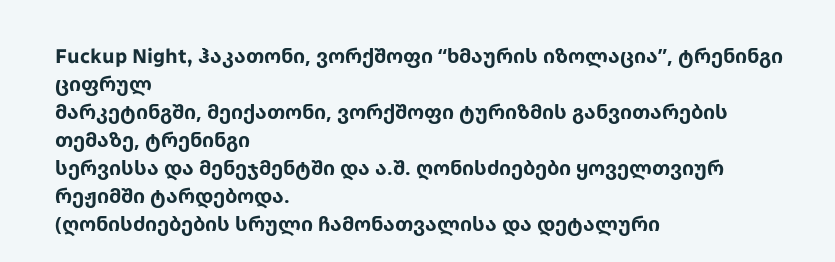Fuckup Night, ჰაკათონი, ვორქშოფი “ხმაურის იზოლაცია”, ტრენინგი ციფრულ
მარკეტინგში, მეიქათონი, ვორქშოფი ტურიზმის განვითარების თემაზე, ტრენინგი
სერვისსა და მენეჯმენტში და ა.შ. ღონისძიებები ყოველთვიურ რეჟიმში ტარდებოდა.
(ღონისძიებების სრული ჩამონათვალისა და დეტალური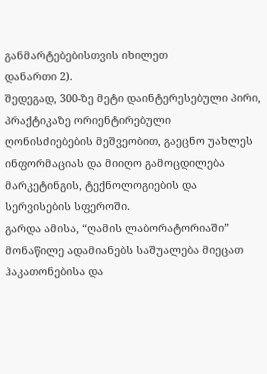განმარტებებისთვის იხილეთ
დანართი 2).
შედეგად, 300-ზე მეტი დაინტერესებული პირი, პრაქტიკაზე ორიენტირებული
ღონისძიებების მეშვეობით, გაეცნო უახლეს ინფორმაციას და მიიღო გამოცდილება
მარკეტინგის, ტექნოლოგიების და სერვისების სფეროში.
გარდა ამისა, “ღამის ლაბორატორიაში” მონაწილე ადამიანებს საშუალება მიეცათ
ჰაკათონებისა და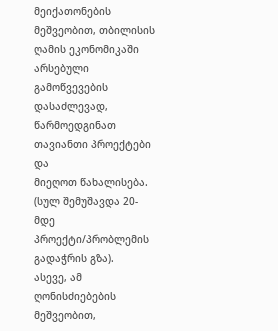მეიქათონების მეშვეობით, თბილისის ღამის ეკონომიკაში
არსებული გამოწვევების დასაძლევად, წარმოედგინათ თავიანთი პროექტები და
მიეღოთ წახალისება. (სულ შემუშავდა 20-მდე პროექტი/პრობლემის გადაჭრის გზა).
ასევე, ამ ღონისძიებების მეშვეობით,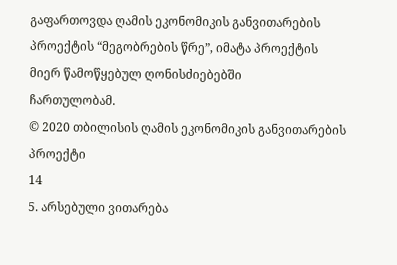გაფართოვდა ღამის ეკონომიკის განვითარების
პროექტის “მეგობრების წრე”, იმატა პროექტის მიერ წამოწყებულ ღონისძიებებში
ჩართულობამ.
© 2020 თბილისის ღამის ეკონომიკის განვითარების პროექტი
14
5. არსებული ვითარება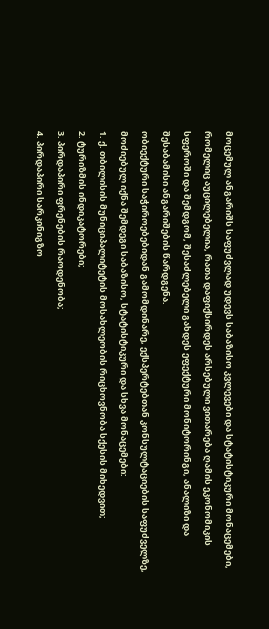მოცემულ ანგარიშს საფუძვლად უდევს საბაზისო კვლევები და სტატისტიკური მონაცემები,
რომელიც აუცილებელია, რათა დაფიქსირდეს არსებული ვითარება ღამის ეკონომიკის
სფეროში და შემდგომ, შესაძლებელი გახდეს ეფექტური მონიტორინგი, ანალიზი და
შესაბამისი ანგარიშების წარდგენა.
ობიექტური საჭიროებებიდან გამომდინარე, ექსპერტებთან კონსულტაციების საფუძველზე,
მოძიებულ იქნა შემდეგი საბაზისო, სტატისტიკური და სხვა მონაცემები:
1. ქ. თბილისის მუნიციპალიტეტის მოსახლეობის რიცხოვნობა სქესის მიხედვით;
2. ტურიზმის ინდიკატორები;
3. პირდაპირი ფრენების რაოდენობა;
4. პირდაპირი სარკინიგზო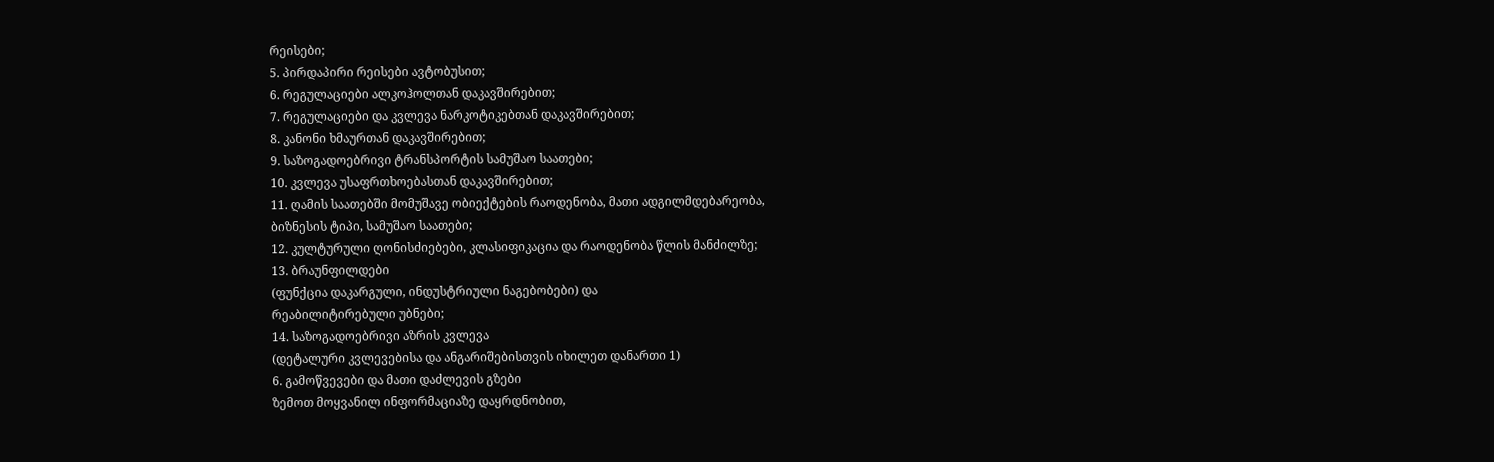რეისები;
5. პირდაპირი რეისები ავტობუსით;
6. რეგულაციები ალკოჰოლთან დაკავშირებით;
7. რეგულაციები და კვლევა ნარკოტიკებთან დაკავშირებით;
8. კანონი ხმაურთან დაკავშირებით;
9. საზოგადოებრივი ტრანსპორტის სამუშაო საათები;
10. კვლევა უსაფრთხოებასთან დაკავშირებით;
11. ღამის საათებში მომუშავე ობიექტების რაოდენობა, მათი ადგილმდებარეობა,
ბიზნესის ტიპი, სამუშაო საათები;
12. კულტურული ღონისძიებები, კლასიფიკაცია და რაოდენობა წლის მანძილზე;
13. ბრაუნფილდები
(ფუნქცია დაკარგული, ინდუსტრიული ნაგებობები) და
რეაბილიტირებული უბნები;
14. საზოგადოებრივი აზრის კვლევა
(დეტალური კვლევებისა და ანგარიშებისთვის იხილეთ დანართი 1)
6. გამოწვევები და მათი დაძლევის გზები
ზემოთ მოყვანილ ინფორმაციაზე დაყრდნობით,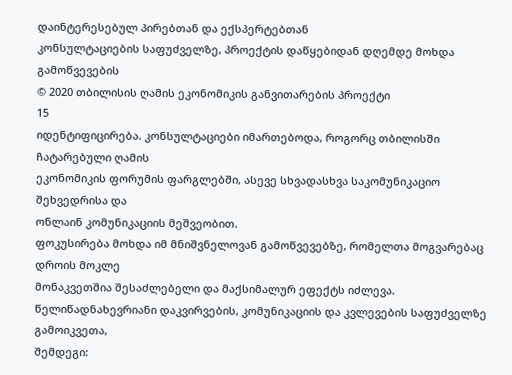დაინტერესებულ პირებთან და ექსპერტებთან
კონსულტაციების საფუძველზე, პროექტის დაწყებიდან დღემდე მოხდა გამოწვევების
© 2020 თბილისის ღამის ეკონომიკის განვითარების პროექტი
15
იდენტიფიცირება. კონსულტაციები იმართებოდა, როგორც თბილისში ჩატარებული ღამის
ეკონომიკის ფორუმის ფარგლებში, ასევე სხვადასხვა საკომუნიკაციო შეხვედრისა და
ონლაინ კომუნიკაციის მეშვეობით.
ფოკუსირება მოხდა იმ მნიშვნელოვან გამოწვევებზე, რომელთა მოგვარებაც დროის მოკლე
მონაკვეთშია შესაძლებელი და მაქსიმალურ ეფექტს იძლევა.
წელიწადნახევრიანი დაკვირვების, კომუნიკაციის და კვლევების საფუძველზე გამოიკვეთა,
შემდეგი: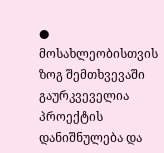● მოსახლეობისთვის ზოგ შემთხვევაში გაურკვეველია პროექტის დანიშნულება და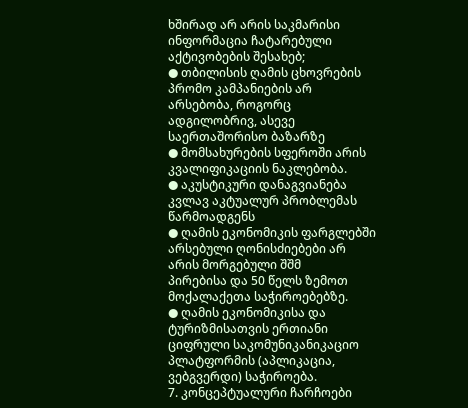ხშირად არ არის საკმარისი ინფორმაცია ჩატარებული აქტივობების შესახებ;
● თბილისის ღამის ცხოვრების პრომო კამპანიების არ არსებობა, როგორც
ადგილობრივ, ასევე საერთაშორისო ბაზარზე
● მომსახურების სფეროში არის კვალიფიკაციის ნაკლებობა.
● აკუსტიკური დანაგვიანება კვლავ აკტუალურ პრობლემას წარმოადგენს
● ღამის ეკონომიკის ფარგლებში არსებული ღონისძიებები არ არის მორგებული შშმ
პირებისა და 50 წელს ზემოთ მოქალაქეთა საჭიროებებზე.
● ღამის ეკონომიკისა და ტურიზმისათვის ერთიანი ციფრული საკომუნიკანიკაციო
პლატფორმის (აპლიკაცია, ვებგვერდი) საჭიროება.
7. კონცეპტუალური ჩარჩოები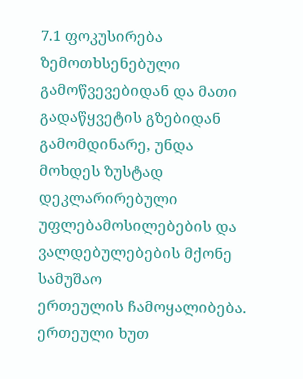7.1 ფოკუსირება
ზემოთხსენებული გამოწვევებიდან და მათი გადაწყვეტის გზებიდან გამომდინარე, უნდა
მოხდეს ზუსტად დეკლარირებული უფლებამოსილებების და ვალდებულებების მქონე სამუშაო
ერთეულის ჩამოყალიბება.
ერთეული ხუთ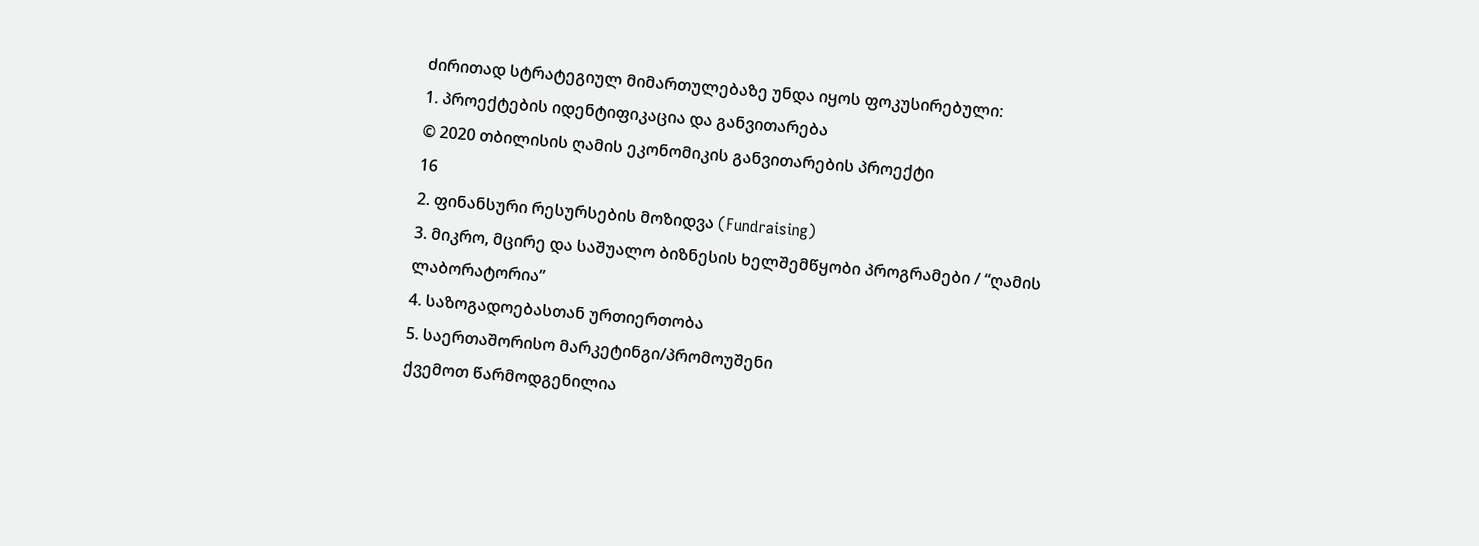ძირითად სტრატეგიულ მიმართულებაზე უნდა იყოს ფოკუსირებული:
1. პროექტების იდენტიფიკაცია და განვითარება
© 2020 თბილისის ღამის ეკონომიკის განვითარების პროექტი
16
2. ფინანსური რესურსების მოზიდვა (Fundraising)
3. მიკრო, მცირე და საშუალო ბიზნესის ხელშემწყობი პროგრამები / “ღამის
ლაბორატორია”
4. საზოგადოებასთან ურთიერთობა
5. საერთაშორისო მარკეტინგი/პრომოუშენი
ქვემოთ წარმოდგენილია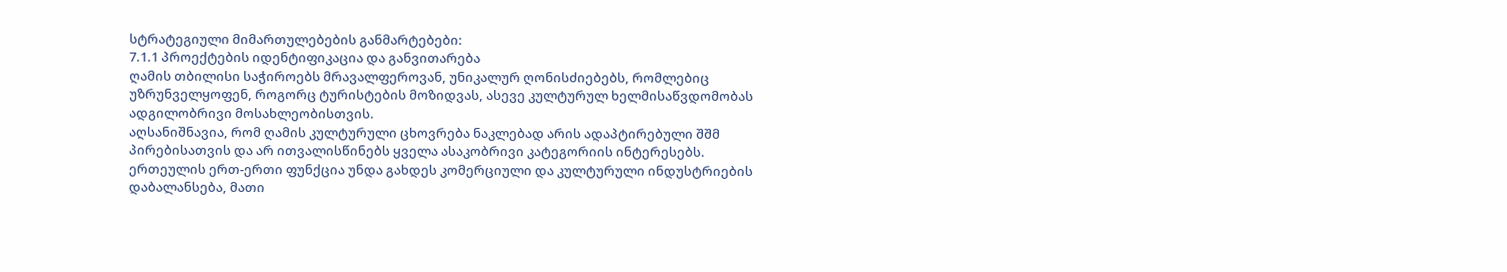სტრატეგიული მიმართულებების განმარტებები:
7.1.1 პროექტების იდენტიფიკაცია და განვითარება
ღამის თბილისი საჭიროებს მრავალფეროვან, უნიკალურ ღონისძიებებს, რომლებიც
უზრუნველყოფენ, როგორც ტურისტების მოზიდვას, ასევე კულტურულ ხელმისაწვდომობას
ადგილობრივი მოსახლეობისთვის.
აღსანიშნავია, რომ ღამის კულტურული ცხოვრება ნაკლებად არის ადაპტირებული შშმ
პირებისათვის და არ ითვალისწინებს ყველა ასაკობრივი კატეგორიის ინტერესებს.
ერთეულის ერთ-ერთი ფუნქცია უნდა გახდეს კომერციული და კულტურული ინდუსტრიების
დაბალანსება, მათი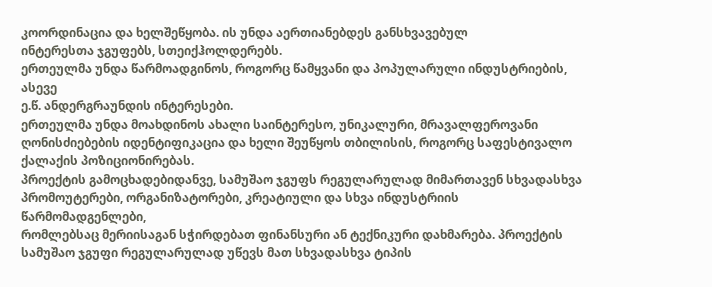კოორდინაცია და ხელშეწყობა. ის უნდა აერთიანებდეს განსხვავებულ
ინტერესთა ჯგუფებს, სთეიქჰოლდერებს.
ერთეულმა უნდა წარმოადგინოს, როგორც წამყვანი და პოპულარული ინდუსტრიების, ასევე
ე.წ. ანდერგრაუნდის ინტერესები.
ერთეულმა უნდა მოახდინოს ახალი საინტერესო, უნიკალური, მრავალფეროვანი
ღონისძიებების იდენტიფიკაცია და ხელი შეუწყოს თბილისის, როგორც საფესტივალო
ქალაქის პოზიციონირებას.
პროექტის გამოცხადებიდანვე, სამუშაო ჯგუფს რეგულარულად მიმართავენ სხვადასხვა
პრომოუტერები, ორგანიზატორები, კრეატიული და სხვა ინდუსტრიის წარმომადგენლები,
რომლებსაც მერიისაგან სჭირდებათ ფინანსური ან ტექნიკური დახმარება. პროექტის
სამუშაო ჯგუფი რეგულარულად უწევს მათ სხვადასხვა ტიპის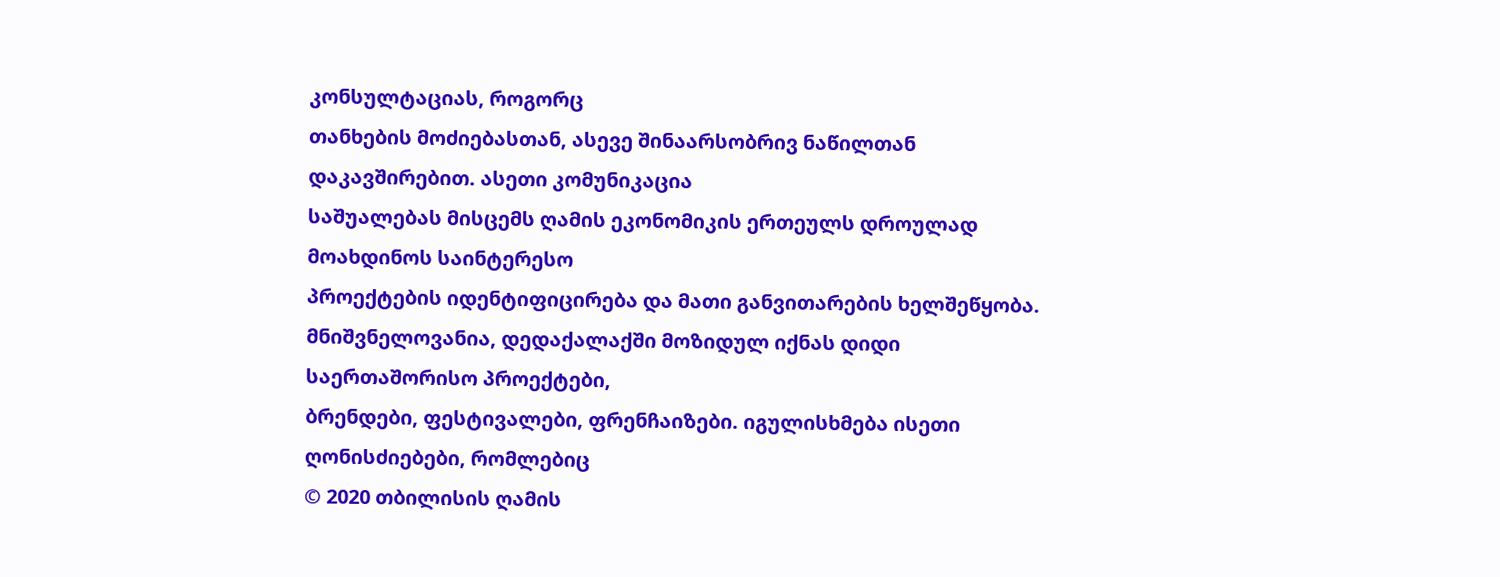კონსულტაციას, როგორც
თანხების მოძიებასთან, ასევე შინაარსობრივ ნაწილთან დაკავშირებით. ასეთი კომუნიკაცია
საშუალებას მისცემს ღამის ეკონომიკის ერთეულს დროულად მოახდინოს საინტერესო
პროექტების იდენტიფიცირება და მათი განვითარების ხელშეწყობა.
მნიშვნელოვანია, დედაქალაქში მოზიდულ იქნას დიდი საერთაშორისო პროექტები,
ბრენდები, ფესტივალები, ფრენჩაიზები. იგულისხმება ისეთი ღონისძიებები, რომლებიც
© 2020 თბილისის ღამის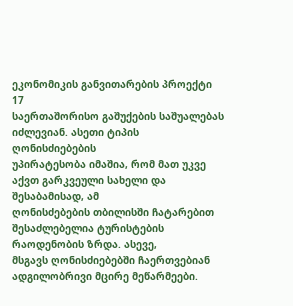ეკონომიკის განვითარების პროექტი
17
საერთაშორისო გაშუქების საშუალებას იძლევიან. ასეთი ტიპის ღონისძიებების
უპირატესობა იმაშია, რომ მათ უკვე აქვთ გარკვეული სახელი და შესაბამისად, ამ
ღონისძებების თბილისში ჩატარებით შესაძლებელია ტურისტების რაოდენობის ზრდა. ასევე,
მსგავს ღონისძიებებში ჩაერთვებიან ადგილობრივი მცირე მეწარმეები.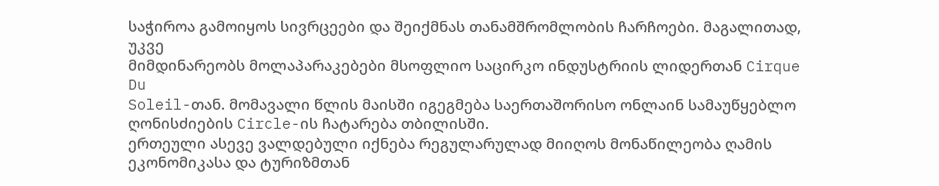საჭიროა გამოიყოს სივრცეები და შეიქმნას თანამშრომლობის ჩარჩოები. მაგალითად, უკვე
მიმდინარეობს მოლაპარაკებები მსოფლიო საცირკო ინდუსტრიის ლიდერთან Cirque Du
Soleil-თან. მომავალი წლის მაისში იგეგმება საერთაშორისო ონლაინ სამაუწყებლო
ღონისძიების Circle-ის ჩატარება თბილისში.
ერთეული ასევე ვალდებული იქნება რეგულარულად მიიღოს მონაწილეობა ღამის
ეკონომიკასა და ტურიზმთან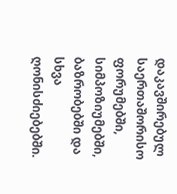დაკავშირებულ საერთაშორისო ფორუმებში, სიმპოზიუმებში,
ბაზრობებში და სხვა ღონისძიებებში.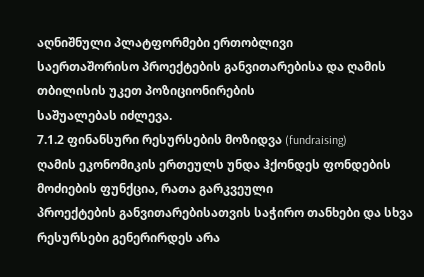აღნიშნული პლატფორმები ერთობლივი
საერთაშორისო პროექტების განვითარებისა და ღამის თბილისის უკეთ პოზიციონირების
საშუალებას იძლევა.
7.1.2 ფინანსური რესურსების მოზიდვა (fundraising)
ღამის ეკონომიკის ერთეულს უნდა ჰქონდეს ფონდების მოძიების ფუნქცია, რათა გარკვეული
პროექტების განვითარებისათვის საჭირო თანხები და სხვა რესურსები გენერირდეს არა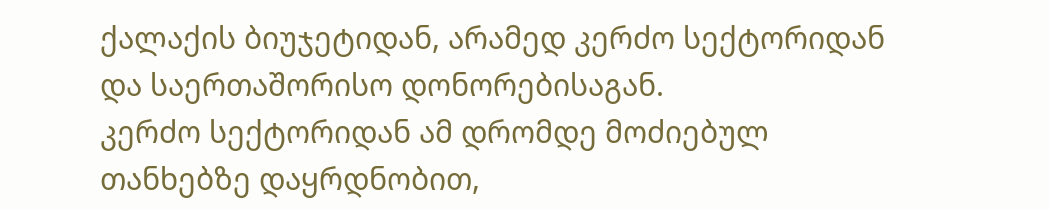ქალაქის ბიუჯეტიდან, არამედ კერძო სექტორიდან და საერთაშორისო დონორებისაგან.
კერძო სექტორიდან ამ დრომდე მოძიებულ თანხებზე დაყრდნობით,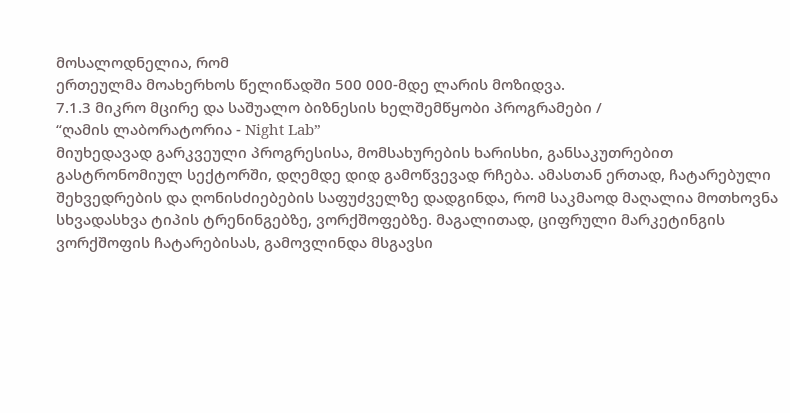მოსალოდნელია, რომ
ერთეულმა მოახერხოს წელიწადში 500 000-მდე ლარის მოზიდვა.
7.1.3 მიკრო მცირე და საშუალო ბიზნესის ხელშემწყობი პროგრამები /
“ღამის ლაბორატორია - Night Lab”
მიუხედავად გარკვეული პროგრესისა, მომსახურების ხარისხი, განსაკუთრებით
გასტრონომიულ სექტორში, დღემდე დიდ გამოწვევად რჩება. ამასთან ერთად, ჩატარებული
შეხვედრების და ღონისძიებების საფუძველზე დადგინდა, რომ საკმაოდ მაღალია მოთხოვნა
სხვადასხვა ტიპის ტრენინგებზე, ვორქშოფებზე. მაგალითად, ციფრული მარკეტინგის
ვორქშოფის ჩატარებისას, გამოვლინდა მსგავსი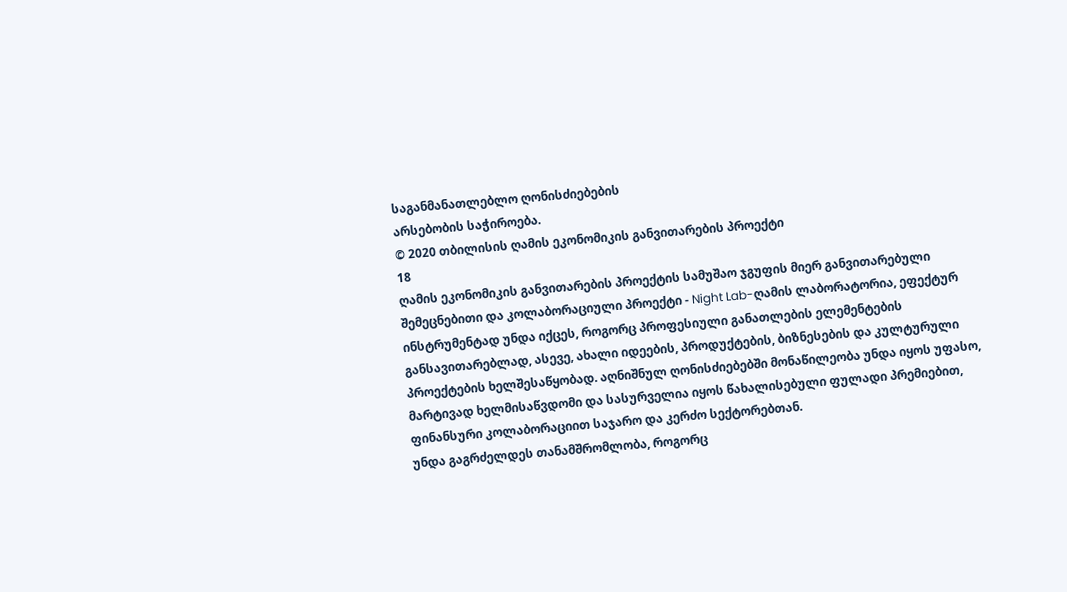საგანმანათლებლო ღონისძიებების
არსებობის საჭიროება.
© 2020 თბილისის ღამის ეკონომიკის განვითარების პროექტი
18
ღამის ეკონომიკის განვითარების პროექტის სამუშაო ჯგუფის მიერ განვითარებული
შემეცნებითი და კოლაბორაციული პროექტი - Night Lab-ღამის ლაბორატორია, ეფექტურ
ინსტრუმენტად უნდა იქცეს, როგორც პროფესიული განათლების ელემენტების
განსავითარებლად, ასევე, ახალი იდეების, პროდუქტების, ბიზნესების და კულტურული
პროექტების ხელშესაწყობად. აღნიშნულ ღონისძიებებში მონაწილეობა უნდა იყოს უფასო,
მარტივად ხელმისაწვდომი და სასურველია იყოს წახალისებული ფულადი პრემიებით,
ფინანსური კოლაბორაციით საჯარო და კერძო სექტორებთან.
უნდა გაგრძელდეს თანამშრომლობა, როგორც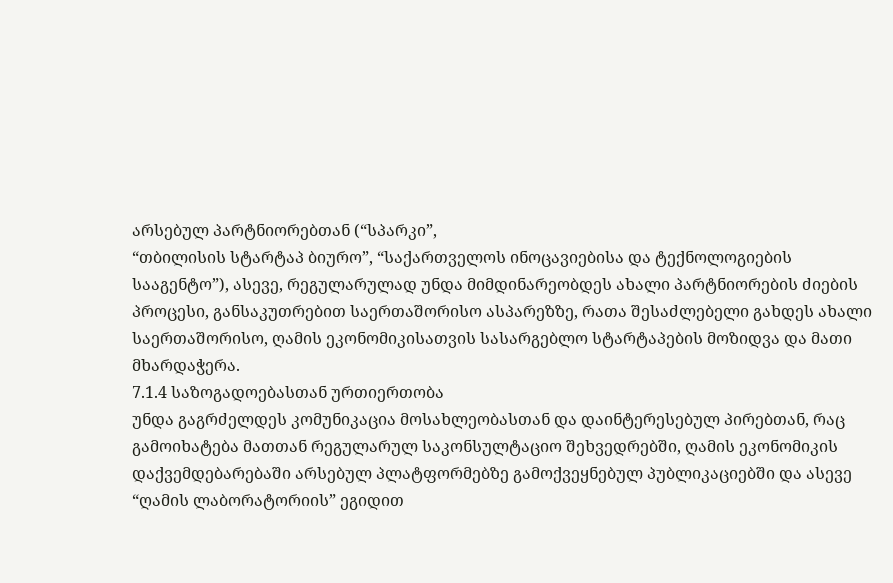არსებულ პარტნიორებთან (“სპარკი”,
“თბილისის სტარტაპ ბიურო”, “საქართველოს ინოცავიებისა და ტექნოლოგიების
სააგენტო”), ასევე, რეგულარულად უნდა მიმდინარეობდეს ახალი პარტნიორების ძიების
პროცესი, განსაკუთრებით საერთაშორისო ასპარეზზე, რათა შესაძლებელი გახდეს ახალი
საერთაშორისო, ღამის ეკონომიკისათვის სასარგებლო სტარტაპების მოზიდვა და მათი
მხარდაჭერა.
7.1.4 საზოგადოებასთან ურთიერთობა
უნდა გაგრძელდეს კომუნიკაცია მოსახლეობასთან და დაინტერესებულ პირებთან, რაც
გამოიხატება მათთან რეგულარულ საკონსულტაციო შეხვედრებში, ღამის ეკონომიკის
დაქვემდებარებაში არსებულ პლატფორმებზე გამოქვეყნებულ პუბლიკაციებში და ასევე
“ღამის ლაბორატორიის” ეგიდით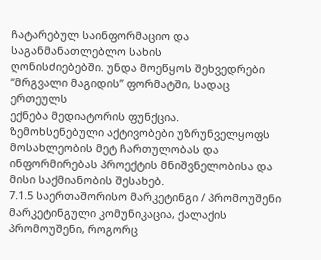ჩატარებულ საინფორმაციო და საგანმანათლებლო სახის
ღონისძიებებში. უნდა მოეწყოს შეხვედრები “მრგვალი მაგიდის” ფორმატში, სადაც ერთეულს
ექნება მედიატორის ფუნქცია.
ზემოხსენებული აქტივობები უზრუნველყოფს მოსახლეობის მეტ ჩართულობას და
ინფორმირებას პროექტის მნიშვნელობისა და მისი საქმიანობის შესახებ.
7.1.5 საერთაშორისო მარკეტინგი / პრომოუშენი
მარკეტინგული კომუნიკაცია, ქალაქის პრომოუშენი, როგორც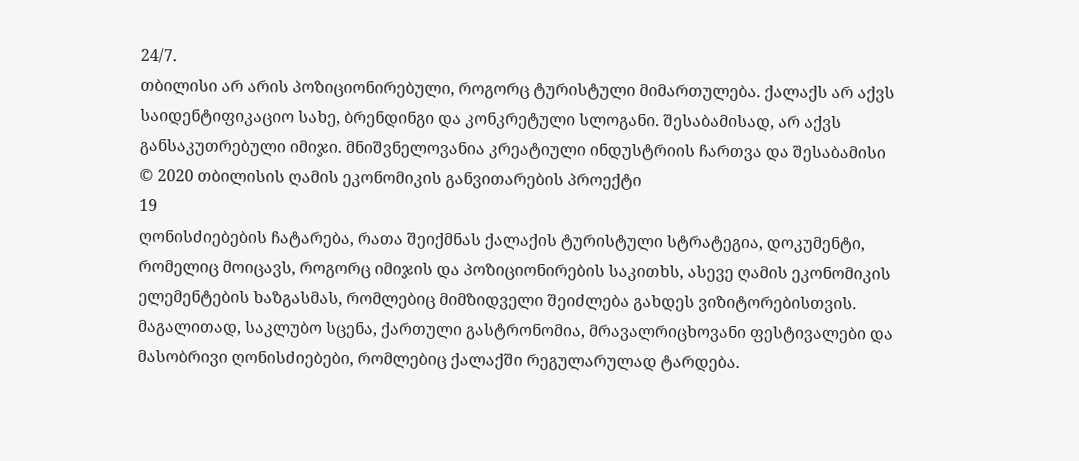24/7.
თბილისი არ არის პოზიციონირებული, როგორც ტურისტული მიმართულება. ქალაქს არ აქვს
საიდენტიფიკაციო სახე, ბრენდინგი და კონკრეტული სლოგანი. შესაბამისად, არ აქვს
განსაკუთრებული იმიჯი. მნიშვნელოვანია კრეატიული ინდუსტრიის ჩართვა და შესაბამისი
© 2020 თბილისის ღამის ეკონომიკის განვითარების პროექტი
19
ღონისძიებების ჩატარება, რათა შეიქმნას ქალაქის ტურისტული სტრატეგია, დოკუმენტი,
რომელიც მოიცავს, როგორც იმიჯის და პოზიციონირების საკითხს, ასევე ღამის ეკონომიკის
ელემენტების ხაზგასმას, რომლებიც მიმზიდველი შეიძლება გახდეს ვიზიტორებისთვის.
მაგალითად, საკლუბო სცენა, ქართული გასტრონომია, მრავალრიცხოვანი ფესტივალები და
მასობრივი ღონისძიებები, რომლებიც ქალაქში რეგულარულად ტარდება.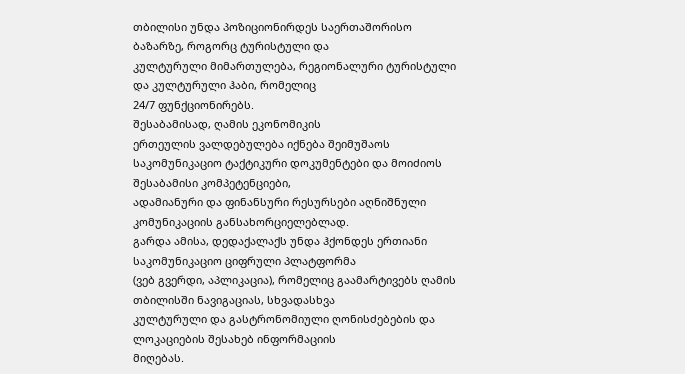თბილისი უნდა პოზიციონირდეს საერთაშორისო ბაზარზე, როგორც ტურისტული და
კულტურული მიმართულება, რეგიონალური ტურისტული და კულტურული ჰაბი, რომელიც
24/7 ფუნქციონირებს.
შესაბამისად, ღამის ეკონომიკის
ერთეულის ვალდებულება იქნება შეიმუშაოს
საკომუნიკაციო ტაქტიკური დოკუმენტები და მოიძიოს შესაბამისი კომპეტენციები,
ადამიანური და ფინანსური რესურსები აღნიშნული კომუნიკაციის განსახორციელებლად.
გარდა ამისა, დედაქალაქს უნდა ჰქონდეს ერთიანი საკომუნიკაციო ციფრული პლატფორმა
(ვებ გვერდი, აპლიკაცია), რომელიც გაამარტივებს ღამის თბილისში ნავიგაციას, სხვადასხვა
კულტურული და გასტრონომიული ღონისძებების და ლოკაციების შესახებ ინფორმაციის
მიღებას.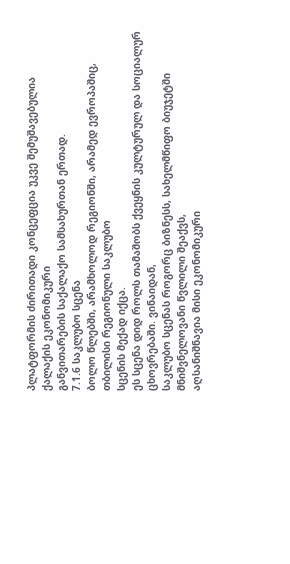პლატფორმის ძირითადი კონცეფცია უკვე შემუშავებულია ქალაქის ეკონომიკური
განვითარების საქალაქო სამსახურთან ერთად.
7.1.6 საკლუბო სცენა
ბოლო წლებში, არამხოლოდ რეგიონში, არამედ ევროპაშიც, თბილისი რეგიონული საკლუბო
სცენის მექად იქცა.
ეს სცენა დიდ როლს თამაშობს ქვეყნის კულტურულ და სოციალურ ცხოვრებაში. ვინაიდან,
საკლუბო სცენას როგორც ბიზნესს, სახელმწიფო ბიუჯეტში მნიშვნელოვანი წვლილი შეაქვს,
აღსანიშნავია მისი ეკონომიკური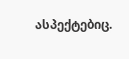ასპექტებიც.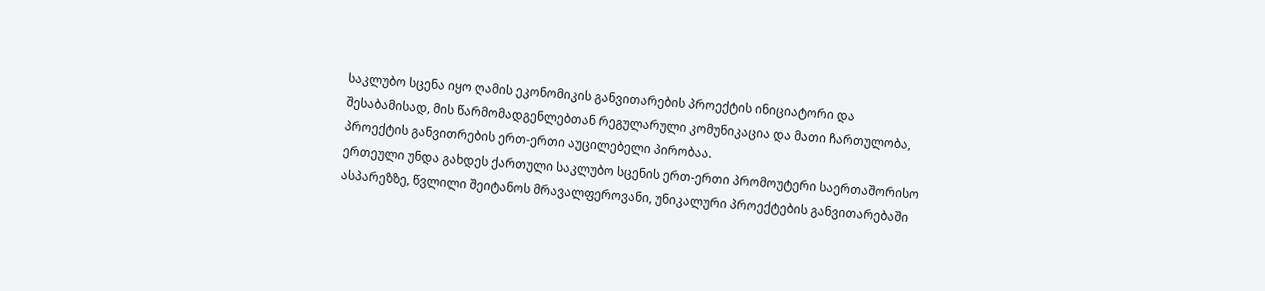საკლუბო სცენა იყო ღამის ეკონომიკის განვითარების პროექტის ინიციატორი და
შესაბამისად, მის წარმომადგენლებთან რეგულარული კომუნიკაცია და მათი ჩართულობა,
პროექტის განვითრების ერთ-ერთი აუცილებელი პირობაა.
ერთეული უნდა გახდეს ქართული საკლუბო სცენის ერთ-ერთი პრომოუტერი საერთაშორისო
ასპარეზზე, წვლილი შეიტანოს მრავალფეროვანი, უნიკალური პროექტების განვითარებაში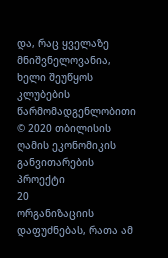და, რაც ყველაზე მნიშვნელოვანია, ხელი შეუწყოს კლუბების წარმომადგენლობითი
© 2020 თბილისის ღამის ეკონომიკის განვითარების პროექტი
20
ორგანიზაციის დაფუძნებას, რათა ამ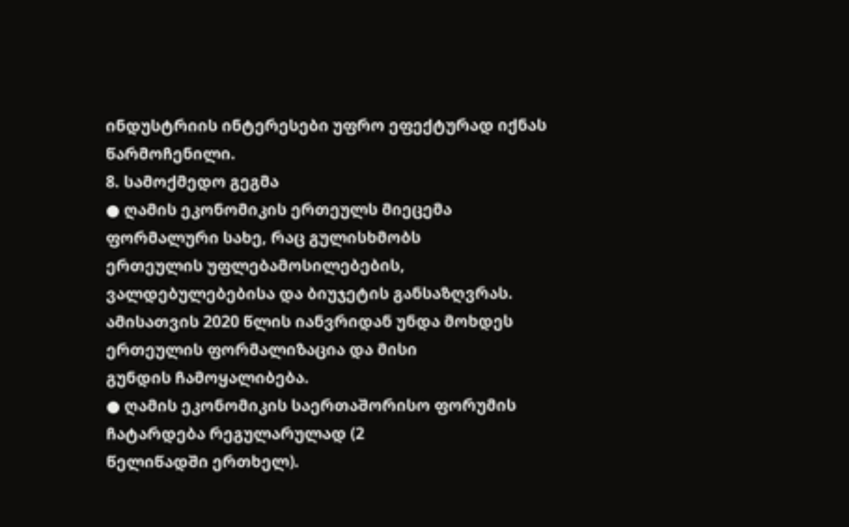ინდუსტრიის ინტერესები უფრო ეფექტურად იქნას
წარმოჩენილი.
8. სამოქმედო გეგმა
● ღამის ეკონომიკის ერთეულს მიეცემა ფორმალური სახე, რაც გულისხმობს
ერთეულის უფლებამოსილებების, ვალდებულებებისა და ბიუჯეტის განსაზღვრას.
ამისათვის 2020 წლის იანვრიდან უნდა მოხდეს ერთეულის ფორმალიზაცია და მისი
გუნდის ჩამოყალიბება.
● ღამის ეკონომიკის საერთაშორისო ფორუმის ჩატარდება რეგულარულად (2
წელიწადში ერთხელ).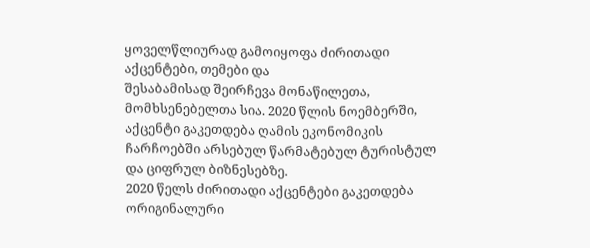ყოველწლიურად გამოიყოფა ძირითადი აქცენტები, თემები და
შესაბამისად შეირჩევა მონაწილეთა, მომხსენებელთა სია. 2020 წლის ნოემბერში,
აქცენტი გაკეთდება ღამის ეკონომიკის ჩარჩოებში არსებულ წარმატებულ ტურისტულ
და ციფრულ ბიზნესებზე.
2020 წელს ძირითადი აქცენტები გაკეთდება ორიგინალური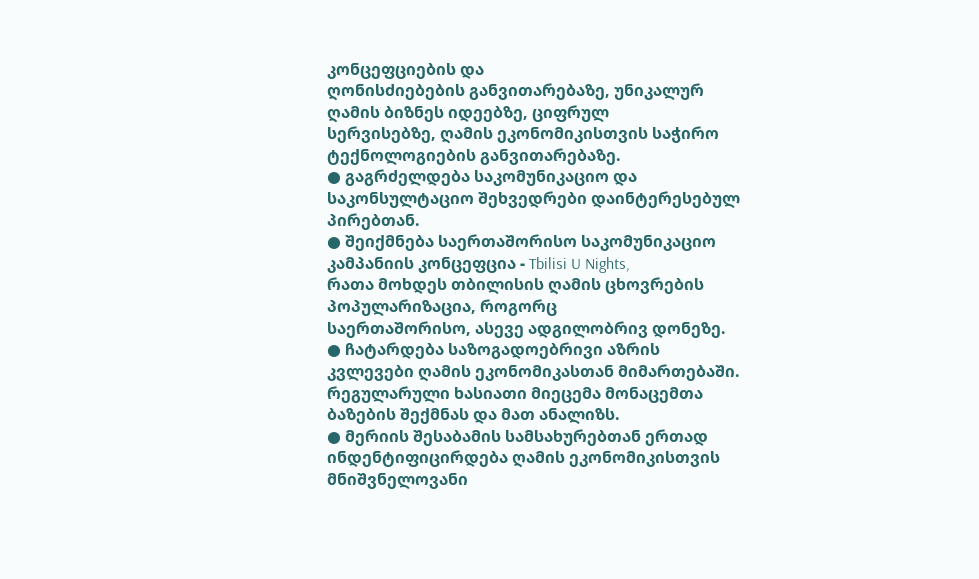კონცეფციების და
ღონისძიებების განვითარებაზე, უნიკალურ ღამის ბიზნეს იდეებზე, ციფრულ
სერვისებზე, ღამის ეკონომიკისთვის საჭირო ტექნოლოგიების განვითარებაზე.
● გაგრძელდება საკომუნიკაციო და საკონსულტაციო შეხვედრები დაინტერესებულ
პირებთან.
● შეიქმნება საერთაშორისო საკომუნიკაციო კამპანიის კონცეფცია - Tbilisi U Nights,
რათა მოხდეს თბილისის ღამის ცხოვრების პოპულარიზაცია, როგორც
საერთაშორისო, ასევე ადგილობრივ დონეზე.
● ჩატარდება საზოგადოებრივი აზრის კვლევები ღამის ეკონომიკასთან მიმართებაში.
რეგულარული ხასიათი მიეცემა მონაცემთა ბაზების შექმნას და მათ ანალიზს.
● მერიის შესაბამის სამსახურებთან ერთად ინდენტიფიცირდება ღამის ეკონომიკისთვის
მნიშვნელოვანი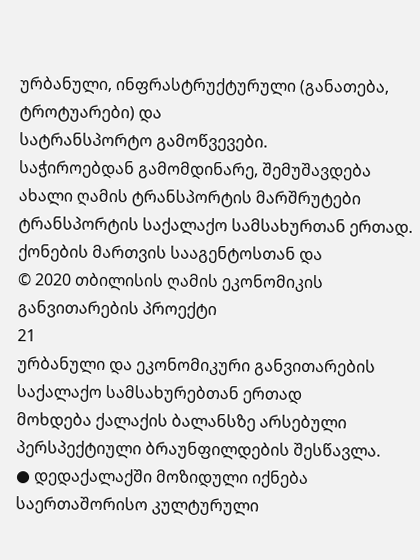ურბანული, ინფრასტრუქტურული (განათება, ტროტუარები) და
სატრანსპორტო გამოწვევები.
საჭიროებდან გამომდინარე, შემუშავდება ახალი ღამის ტრანსპორტის მარშრუტები
ტრანსპორტის საქალაქო სამსახურთან ერთად. ქონების მართვის სააგენტოსთან და
© 2020 თბილისის ღამის ეკონომიკის განვითარების პროექტი
21
ურბანული და ეკონომიკური განვითარების საქალაქო სამსახურებთან ერთად
მოხდება ქალაქის ბალანსზე არსებული პერსპექტიული ბრაუნფილდების შესწავლა.
● დედაქალაქში მოზიდული იქნება საერთაშორისო კულტურული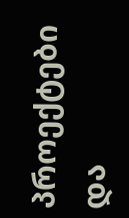პროექტები და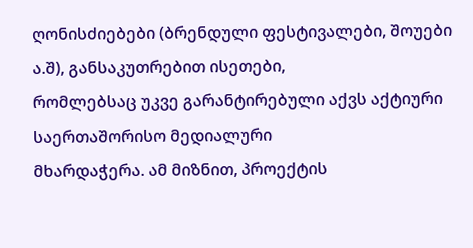ღონისძიებები (ბრენდული ფესტივალები, შოუები ა.შ), განსაკუთრებით ისეთები,
რომლებსაც უკვე გარანტირებული აქვს აქტიური საერთაშორისო მედიალური
მხარდაჭერა. ამ მიზნით, პროექტის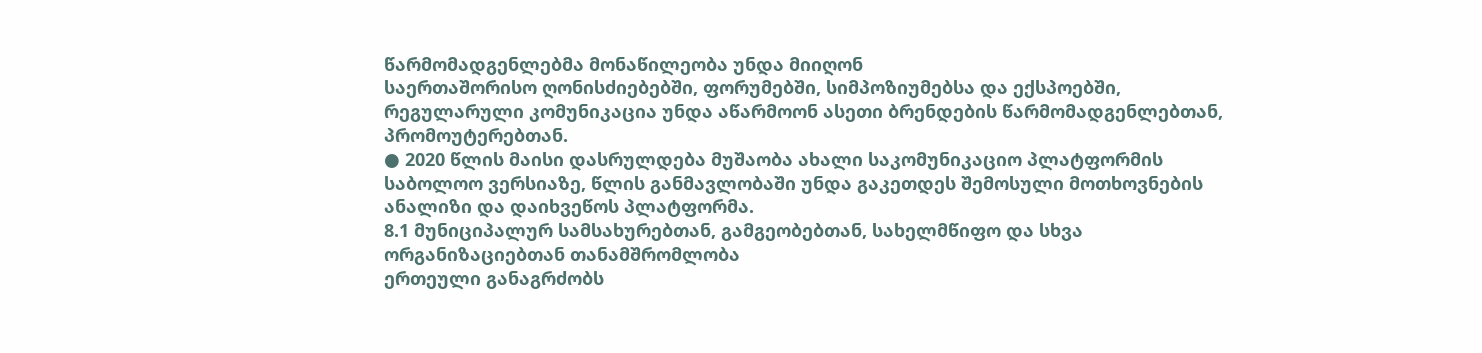წარმომადგენლებმა მონაწილეობა უნდა მიიღონ
საერთაშორისო ღონისძიებებში, ფორუმებში, სიმპოზიუმებსა და ექსპოებში,
რეგულარული კომუნიკაცია უნდა აწარმოონ ასეთი ბრენდების წარმომადგენლებთან,
პრომოუტერებთან.
● 2020 წლის მაისი დასრულდება მუშაობა ახალი საკომუნიკაციო პლატფორმის
საბოლოო ვერსიაზე, წლის განმავლობაში უნდა გაკეთდეს შემოსული მოთხოვნების
ანალიზი და დაიხვეწოს პლატფორმა.
8.1 მუნიციპალურ სამსახურებთან, გამგეობებთან, სახელმწიფო და სხვა
ორგანიზაციებთან თანამშრომლობა
ერთეული განაგრძობს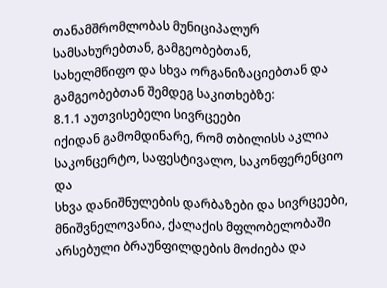თანამშრომლობას მუნიციპალურ სამსახურებთან, გამგეობებთან,
სახელმწიფო და სხვა ორგანიზაციებთან და გამგეობებთან შემდეგ საკითხებზე:
8.1.1 აუთვისებელი სივრცეები
იქიდან გამომდინარე, რომ თბილისს აკლია საკონცერტო, საფესტივალო, საკონფერენციო და
სხვა დანიშნულების დარბაზები და სივრცეები, მნიშვნელოვანია, ქალაქის მფლობელობაში
არსებული ბრაუნფილდების მოძიება და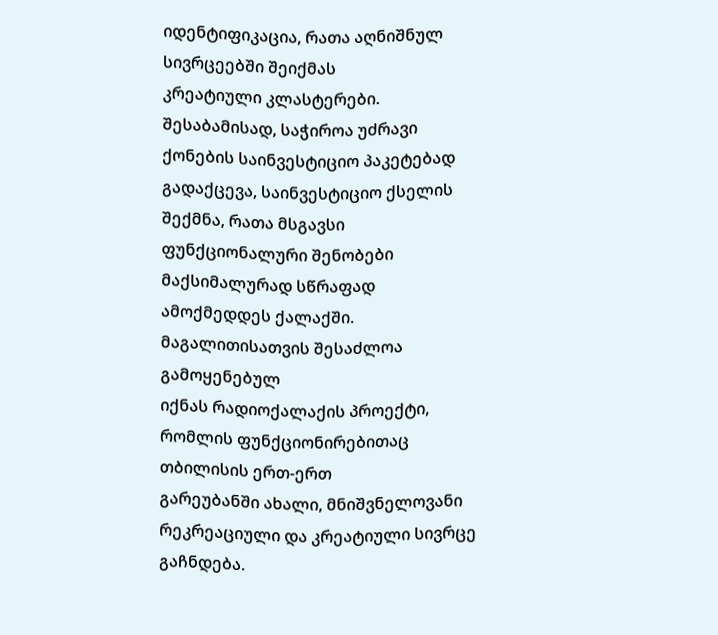იდენტიფიკაცია, რათა აღნიშნულ სივრცეებში შეიქმას
კრეატიული კლასტერები. შესაბამისად, საჭიროა უძრავი ქონების საინვესტიციო პაკეტებად
გადაქცევა, საინვესტიციო ქსელის შექმნა, რათა მსგავსი ფუნქციონალური შენობები
მაქსიმალურად სწრაფად ამოქმედდეს ქალაქში. მაგალითისათვის შესაძლოა გამოყენებულ
იქნას რადიოქალაქის პროექტი, რომლის ფუნქციონირებითაც თბილისის ერთ-ერთ
გარეუბანში ახალი, მნიშვნელოვანი რეკრეაციული და კრეატიული სივრცე გაჩნდება.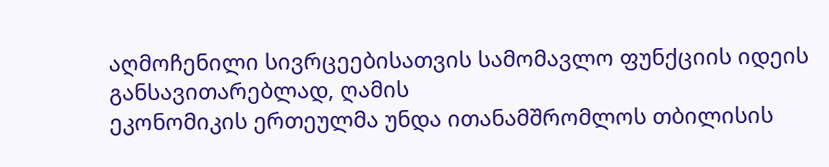აღმოჩენილი სივრცეებისათვის სამომავლო ფუნქციის იდეის განსავითარებლად, ღამის
ეკონომიკის ერთეულმა უნდა ითანამშრომლოს თბილისის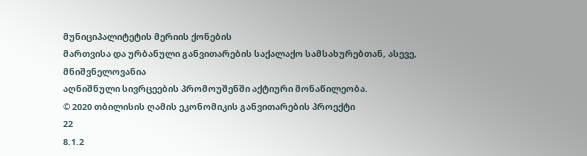მუნიციპალიტეტის მერიის ქონების
მართვისა და ურბანული განვითარების საქალაქო სამსახურებთან, ასევე, მნიშვნელოვანია
აღნიშნული სივრცეების პრომოუშენში აქტიური მონაწილეობა.
© 2020 თბილისის ღამის ეკონომიკის განვითარების პროექტი
22
8.1.2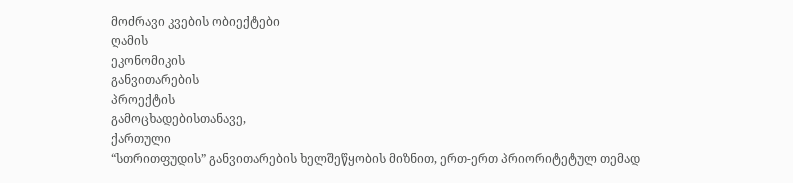მოძრავი კვების ობიექტები
ღამის
ეკონომიკის
განვითარების
პროექტის
გამოცხადებისთანავე,
ქართული
“სთრითფუდის” განვითარების ხელშეწყობის მიზნით, ერთ-ერთ პრიორიტეტულ თემად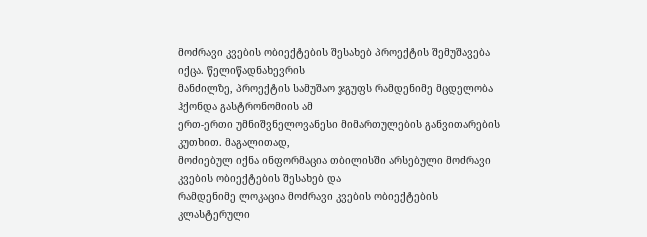მოძრავი კვების ობიექტების შესახებ პროექტის შემუშავება იქცა. წელიწადნახევრის
მანძილზე, პროექტის სამუშაო ჯგუფს რამდენიმე მცდელობა ჰქონდა გასტრონომიის ამ
ერთ-ერთი უმნიშვნელოვანესი მიმართულების განვითარების კუთხით. მაგალითად,
მოძიებულ იქნა ინფორმაცია თბილისში არსებული მოძრავი კვების ობიექტების შესახებ და
რამდენიმე ლოკაცია მოძრავი კვების ობიექტების კლასტერული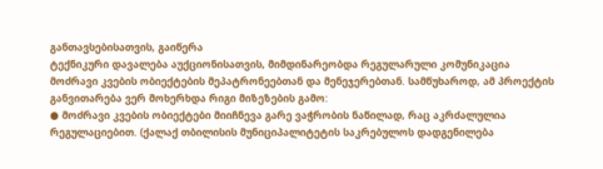განთავსებისათვის, გაიწერა
ტექნიკური დავალება აუქციონისათვის, მიმდინარეობდა რეგულარული კომუნიკაცია
მოძრავი კვების ობიექტების მეპატრონეებთან და მენეჯერებთან. სამწუხაროდ, ამ პროექტის
განვითარება ვერ მოხერხდა რიგი მიზეზების გამო:
● მოძრავი კვების ობიექტები მიიჩნევა გარე ვაჭრობის ნაწილად, რაც აკრძალულია
რეგულაციებით. (ქალაქ თბილისის მუნიციპალიტეტის საკრებულოს დადგენილება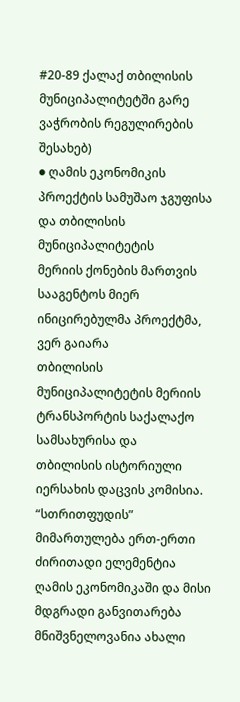#20-89 ქალაქ თბილისის მუნიციპალიტეტში გარე ვაჭრობის რეგულირების შესახებ)
● ღამის ეკონომიკის პროექტის სამუშაო ჯგუფისა და თბილისის მუნიციპალიტეტის
მერიის ქონების მართვის სააგენტოს მიერ ინიცირებულმა პროექტმა, ვერ გაიარა
თბილისის მუნიციპალიტეტის მერიის ტრანსპორტის საქალაქო სამსახურისა და
თბილისის ისტორიული იერსახის დაცვის კომისია.
“სთრითფუდის” მიმართულება ერთ-ერთი ძირითადი ელემენტია ღამის ეკონომიკაში და მისი
მდგრადი განვითარება მნიშვნელოვანია ახალი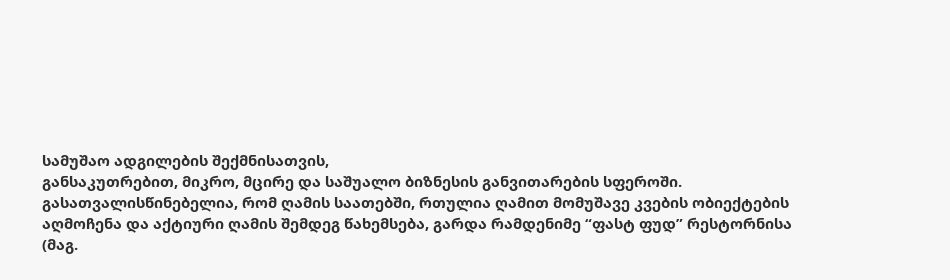სამუშაო ადგილების შექმნისათვის,
განსაკუთრებით, მიკრო, მცირე და საშუალო ბიზნესის განვითარების სფეროში.
გასათვალისწინებელია, რომ ღამის საათებში, რთულია ღამით მომუშავე კვების ობიექტების
აღმოჩენა და აქტიური ღამის შემდეგ წახემსება, გარდა რამდენიმე “ფასტ ფუდ” რესტორნისა
(მაგ.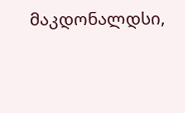მაკდონალდსი,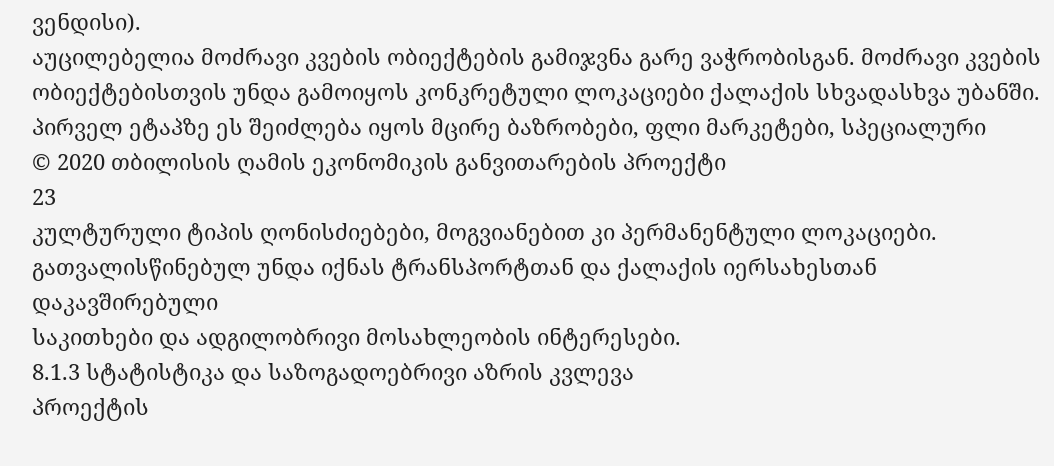ვენდისი).
აუცილებელია მოძრავი კვების ობიექტების გამიჯვნა გარე ვაჭრობისგან. მოძრავი კვების
ობიექტებისთვის უნდა გამოიყოს კონკრეტული ლოკაციები ქალაქის სხვადასხვა უბანში.
პირველ ეტაპზე ეს შეიძლება იყოს მცირე ბაზრობები, ფლი მარკეტები, სპეციალური
© 2020 თბილისის ღამის ეკონომიკის განვითარების პროექტი
23
კულტურული ტიპის ღონისძიებები, მოგვიანებით კი პერმანენტული ლოკაციები.
გათვალისწინებულ უნდა იქნას ტრანსპორტთან და ქალაქის იერსახესთან დაკავშირებული
საკითხები და ადგილობრივი მოსახლეობის ინტერესები.
8.1.3 სტატისტიკა და საზოგადოებრივი აზრის კვლევა
პროექტის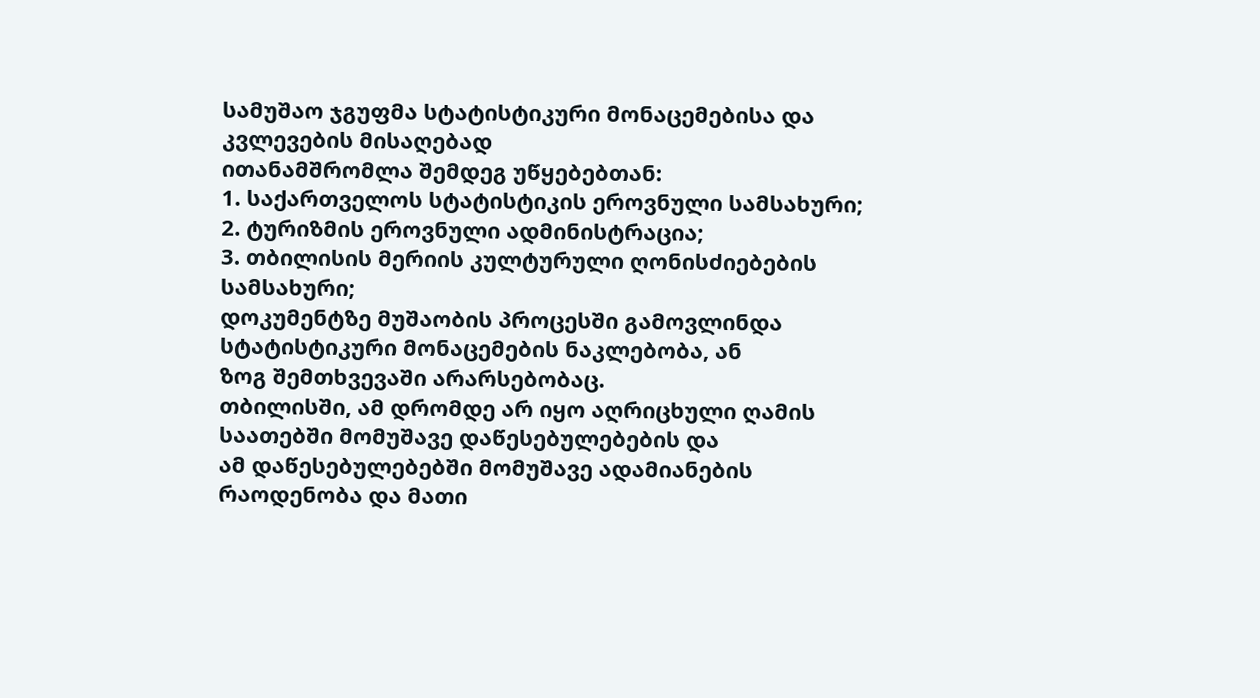სამუშაო ჯგუფმა სტატისტიკური მონაცემებისა და კვლევების მისაღებად
ითანამშრომლა შემდეგ უწყებებთან:
1. საქართველოს სტატისტიკის ეროვნული სამსახური;
2. ტურიზმის ეროვნული ადმინისტრაცია;
3. თბილისის მერიის კულტურული ღონისძიებების სამსახური;
დოკუმენტზე მუშაობის პროცესში გამოვლინდა სტატისტიკური მონაცემების ნაკლებობა, ან
ზოგ შემთხვევაში არარსებობაც.
თბილისში, ამ დრომდე არ იყო აღრიცხული ღამის საათებში მომუშავე დაწესებულებების და
ამ დაწესებულებებში მომუშავე ადამიანების რაოდენობა და მათი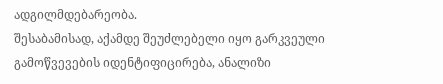ადგილმდებარეობა.
შესაბამისად, აქამდე შეუძლებელი იყო გარკვეული გამოწვევების იდენტიფიცირება, ანალიზი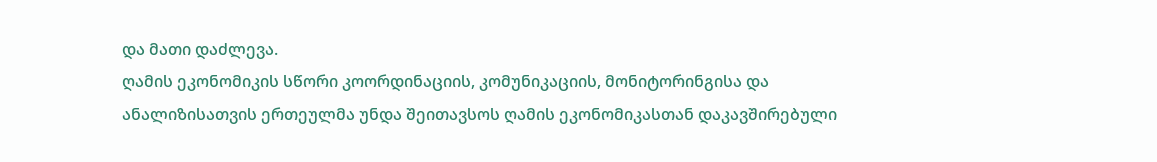და მათი დაძლევა.
ღამის ეკონომიკის სწორი კოორდინაციის, კომუნიკაციის, მონიტორინგისა და
ანალიზისათვის ერთეულმა უნდა შეითავსოს ღამის ეკონომიკასთან დაკავშირებული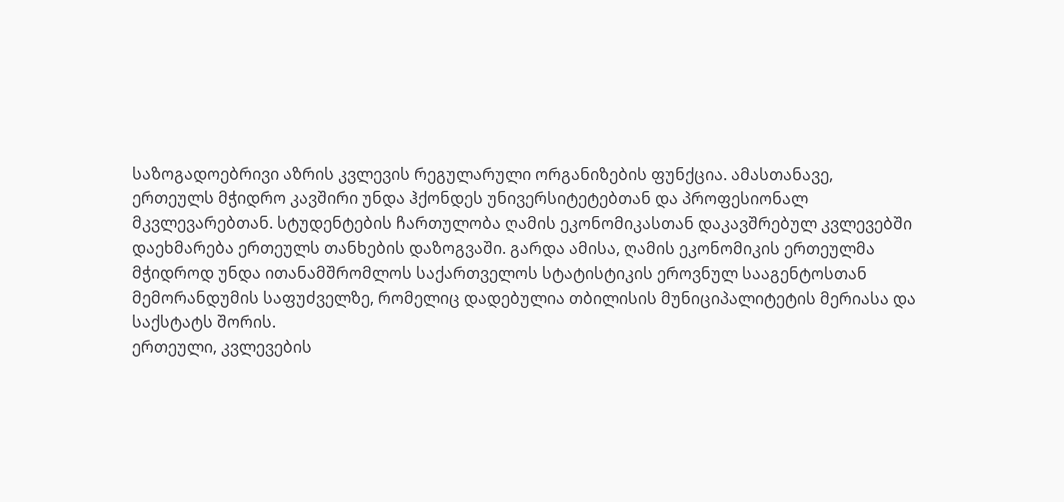საზოგადოებრივი აზრის კვლევის რეგულარული ორგანიზების ფუნქცია. ამასთანავე,
ერთეულს მჭიდრო კავშირი უნდა ჰქონდეს უნივერსიტეტებთან და პროფესიონალ
მკვლევარებთან. სტუდენტების ჩართულობა ღამის ეკონომიკასთან დაკავშრებულ კვლევებში
დაეხმარება ერთეულს თანხების დაზოგვაში. გარდა ამისა, ღამის ეკონომიკის ერთეულმა
მჭიდროდ უნდა ითანამშრომლოს საქართველოს სტატისტიკის ეროვნულ სააგენტოსთან
მემორანდუმის საფუძველზე, რომელიც დადებულია თბილისის მუნიციპალიტეტის მერიასა და
საქსტატს შორის.
ერთეული, კვლევების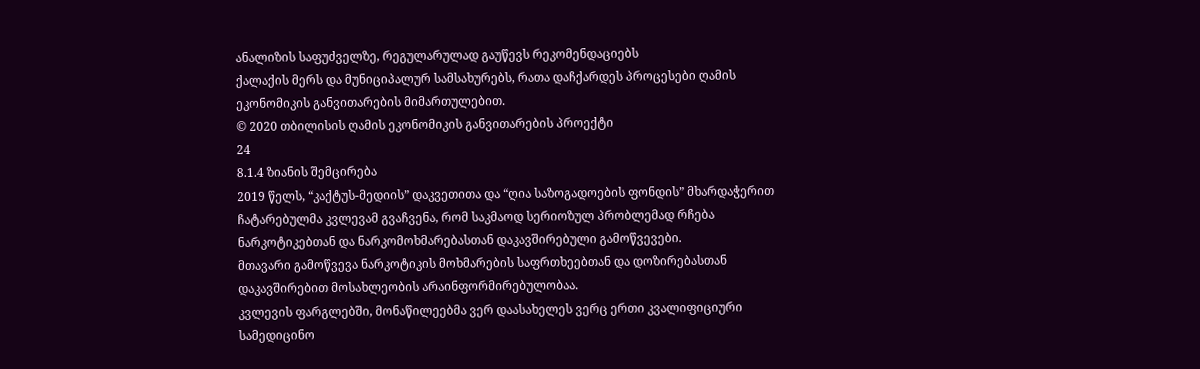ანალიზის საფუძველზე, რეგულარულად გაუწევს რეკომენდაციებს
ქალაქის მერს და მუნიციპალურ სამსახურებს, რათა დაჩქარდეს პროცესები ღამის
ეკონომიკის განვითარების მიმართულებით.
© 2020 თბილისის ღამის ეკონომიკის განვითარების პროექტი
24
8.1.4 ზიანის შემცირება
2019 წელს, “კაქტუს-მედიის” დაკვეთითა და “ღია საზოგადოების ფონდის” მხარდაჭერით
ჩატარებულმა კვლევამ გვაჩვენა, რომ საკმაოდ სერიოზულ პრობლემად რჩება
ნარკოტიკებთან და ნარკომოხმარებასთან დაკავშირებული გამოწვევები.
მთავარი გამოწვევა ნარკოტიკის მოხმარების საფრთხეებთან და დოზირებასთან
დაკავშირებით მოსახლეობის არაინფორმირებულობაა.
კვლევის ფარგლებში, მონაწილეებმა ვერ დაასახელეს ვერც ერთი კვალიფიციური
სამედიცინო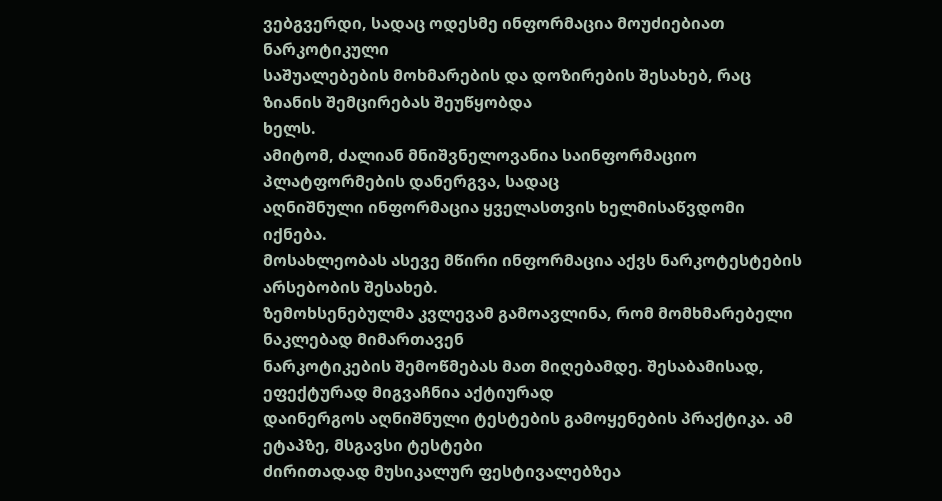ვებგვერდი, სადაც ოდესმე ინფორმაცია მოუძიებიათ ნარკოტიკული
საშუალებების მოხმარების და დოზირების შესახებ, რაც ზიანის შემცირებას შეუწყობდა
ხელს.
ამიტომ, ძალიან მნიშვნელოვანია საინფორმაციო პლატფორმების დანერგვა, სადაც
აღნიშნული ინფორმაცია ყველასთვის ხელმისაწვდომი იქნება.
მოსახლეობას ასევე მწირი ინფორმაცია აქვს ნარკოტესტების არსებობის შესახებ.
ზემოხსენებულმა კვლევამ გამოავლინა, რომ მომხმარებელი ნაკლებად მიმართავენ
ნარკოტიკების შემოწმებას მათ მიღებამდე. შესაბამისად, ეფექტურად მიგვაჩნია აქტიურად
დაინერგოს აღნიშნული ტესტების გამოყენების პრაქტიკა. ამ ეტაპზე, მსგავსი ტესტები
ძირითადად მუსიკალურ ფესტივალებზეა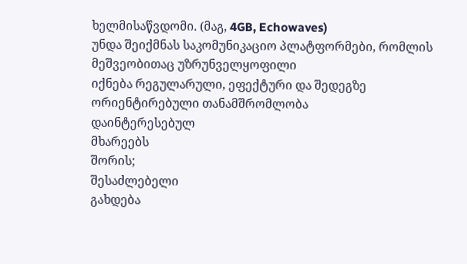ხელმისაწვდომი. (მაგ, 4GB, Echowaves)
უნდა შეიქმნას საკომუნიკაციო პლატფორმები, რომლის მეშვეობითაც უზრუნველყოფილი
იქნება რეგულარული, ეფექტური და შედეგზე ორიენტირებული თანამშრომლობა
დაინტერესებულ
მხარეებს
შორის;
შესაძლებელი
გახდება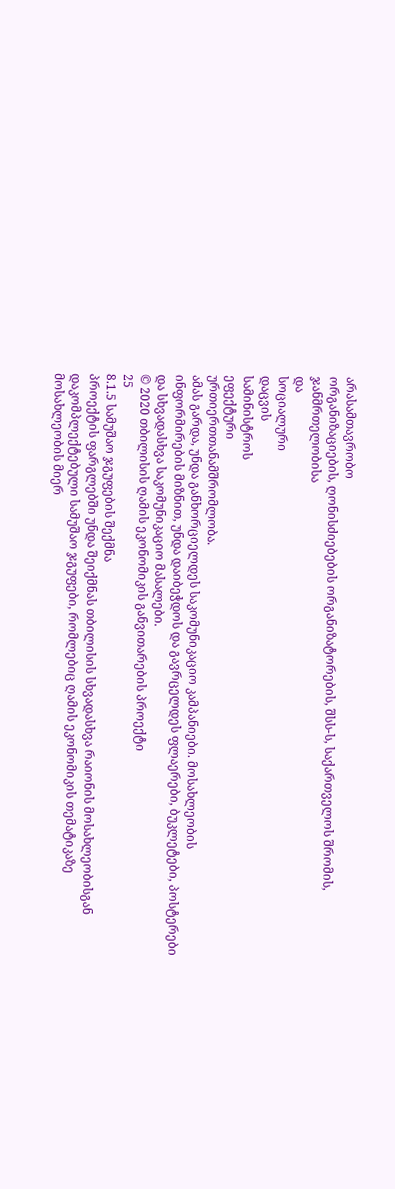არასამთავრობო
ორგანიზაციების, ღონისძიებების ორგანიზატორების, შსს-ს, საქართველოს შრომის,
ჯანმრთელობისა
და
სოციალური
დაცვის
სამინისტროს
ეფექტური
ურთიერთთანამშრომლობა.
ამას გარდა, უნდა განხორციელდეს საკომუნიკაციო კამპანიები. მოსახლეობის
ინფორმირების მიზნით, უნდა დაიბეჭდოს და გავრცელდეს ფლაერები, ბუკლეტები, პოსტერები
და სხვადასხვა საკომუნიკაციო მასალები.
© 2020 თბილისის ღამის ეკონომიკის განვითარების პროექტი
25
8.1.5 სამუშაო ჯგუფების შექმნა
პროექტის ფარგლებში უნდა შეიქმნას თბილისის სხვადასხვა რაიონის მოსახლეობისგან
დაკომპლექტებული სამუშაო ჯგუფები, რომლებიც ღამის ეკონომიკის თემატიკაზე
მოსახლეობის მიერ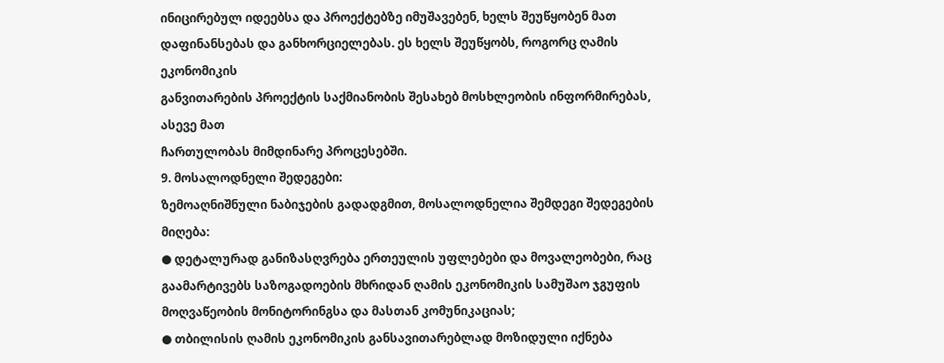ინიცირებულ იდეებსა და პროექტებზე იმუშავებენ, ხელს შეუწყობენ მათ
დაფინანსებას და განხორციელებას. ეს ხელს შეუწყობს, როგორც ღამის ეკონომიკის
განვითარების პროექტის საქმიანობის შესახებ მოსხლეობის ინფორმირებას, ასევე მათ
ჩართულობას მიმდინარე პროცესებში.
9. მოსალოდნელი შედეგები:
ზემოაღნიშნული ნაბიჯების გადადგმით, მოსალოდნელია შემდეგი შედეგების მიღება:
● დეტალურად განიზასღვრება ერთეულის უფლებები და მოვალეობები, რაც
გაამარტივებს საზოგადოების მხრიდან ღამის ეკონომიკის სამუშაო ჯგუფის
მოღვაწეობის მონიტორინგსა და მასთან კომუნიკაციას;
● თბილისის ღამის ეკონომიკის განსავითარებლად მოზიდული იქნება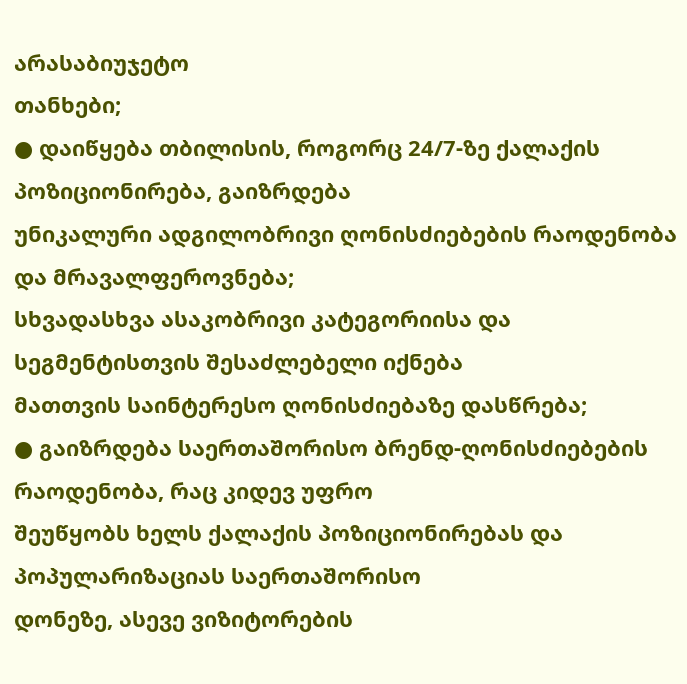არასაბიუჯეტო
თანხები;
● დაიწყება თბილისის, როგორც 24/7-ზე ქალაქის პოზიციონირება, გაიზრდება
უნიკალური ადგილობრივი ღონისძიებების რაოდენობა და მრავალფეროვნება;
სხვადასხვა ასაკობრივი კატეგორიისა და სეგმენტისთვის შესაძლებელი იქნება
მათთვის საინტერესო ღონისძიებაზე დასწრება;
● გაიზრდება საერთაშორისო ბრენდ-ღონისძიებების რაოდენობა, რაც კიდევ უფრო
შეუწყობს ხელს ქალაქის პოზიციონირებას და პოპულარიზაციას საერთაშორისო
დონეზე, ასევე ვიზიტორების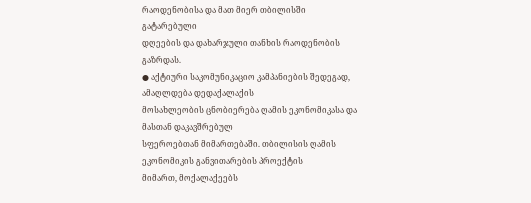რაოდენობისა და მათ მიერ თბილისში გატარებული
დღეების და დახარჯული თანხის რაოდენობის გაზრდას.
● აქტიური საკომუნიკაციო კამპანიების შედეგად, ამაღლდება დედაქალაქის
მოსახლეობის ცნობიერება ღამის ეკონომიკასა და მასთან დაკავშრებულ
სფეროებთან მიმართებაში. თბილისის ღამის ეკონომიკის განვითარების პროექტის
მიმართ, მოქალაქეებს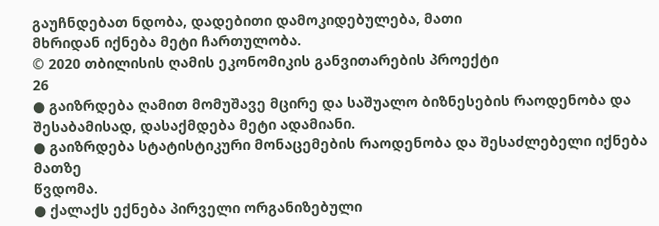გაუჩნდებათ ნდობა, დადებითი დამოკიდებულება, მათი
მხრიდან იქნება მეტი ჩართულობა.
© 2020 თბილისის ღამის ეკონომიკის განვითარების პროექტი
26
● გაიზრდება ღამით მომუშავე მცირე და საშუალო ბიზნესების რაოდენობა და
შესაბამისად, დასაქმდება მეტი ადამიანი.
● გაიზრდება სტატისტიკური მონაცემების რაოდენობა და შესაძლებელი იქნება მათზე
წვდომა.
● ქალაქს ექნება პირველი ორგანიზებული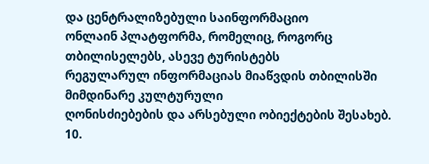და ცენტრალიზებული საინფორმაციო
ონლაინ პლატფორმა, რომელიც, როგორც თბილისელებს, ასევე ტურისტებს
რეგულარულ ინფორმაციას მიაწვდის თბილისში მიმდინარე კულტურული
ღონისძიებების და არსებული ობიექტების შესახებ.
10.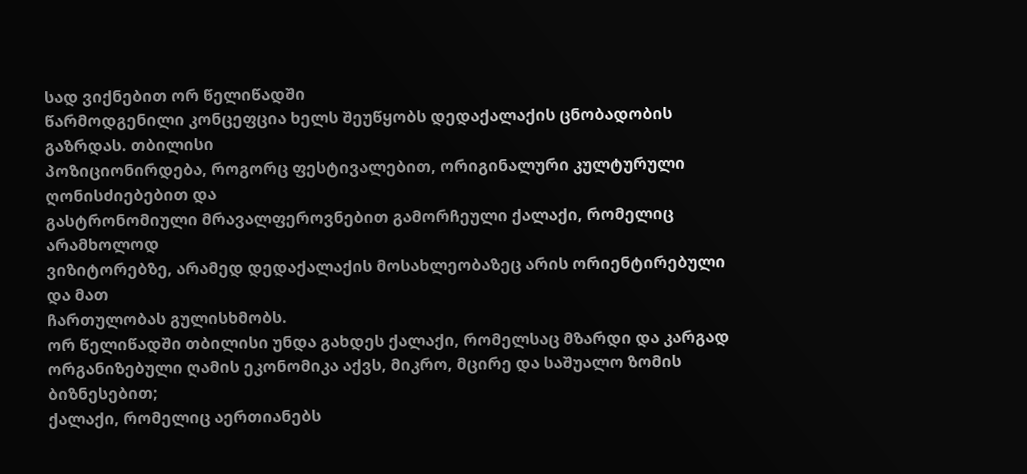სად ვიქნებით ორ წელიწადში
წარმოდგენილი კონცეფცია ხელს შეუწყობს დედაქალაქის ცნობადობის გაზრდას. თბილისი
პოზიციონირდება, როგორც ფესტივალებით, ორიგინალური კულტურული ღონისძიებებით და
გასტრონომიული მრავალფეროვნებით გამორჩეული ქალაქი, რომელიც არამხოლოდ
ვიზიტორებზე, არამედ დედაქალაქის მოსახლეობაზეც არის ორიენტირებული და მათ
ჩართულობას გულისხმობს.
ორ წელიწადში თბილისი უნდა გახდეს ქალაქი, რომელსაც მზარდი და კარგად
ორგანიზებული ღამის ეკონომიკა აქვს, მიკრო, მცირე და საშუალო ზომის ბიზნესებით;
ქალაქი, რომელიც აერთიანებს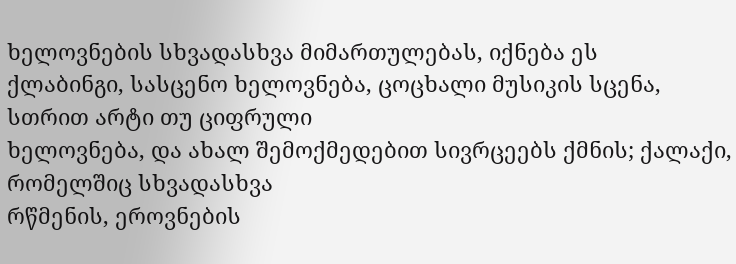ხელოვნების სხვადასხვა მიმართულებას, იქნება ეს
ქლაბინგი, სასცენო ხელოვნება, ცოცხალი მუსიკის სცენა, სთრით არტი თუ ციფრული
ხელოვნება, და ახალ შემოქმედებით სივრცეებს ქმნის; ქალაქი, რომელშიც სხვადასხვა
რწმენის, ეროვნების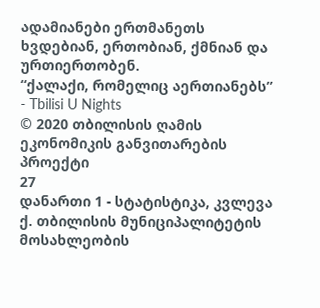ადამიანები ერთმანეთს ხვდებიან, ერთობიან, ქმნიან და ურთიერთობენ.
“ქალაქი, რომელიც აერთიანებს” - Tbilisi U Nights
© 2020 თბილისის ღამის ეკონომიკის განვითარების პროექტი
27
დანართი 1 - სტატისტიკა, კვლევა
ქ. თბილისის მუნიციპალიტეტის მოსახლეობის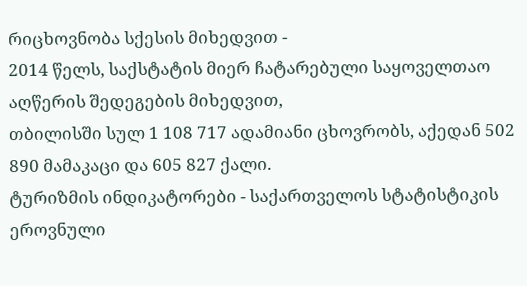რიცხოვნობა სქესის მიხედვით -
2014 წელს, საქსტატის მიერ ჩატარებული საყოველთაო აღწერის შედეგების მიხედვით,
თბილისში სულ 1 108 717 ადამიანი ცხოვრობს, აქედან 502 890 მამაკაცი და 605 827 ქალი.
ტურიზმის ინდიკატორები - საქართველოს სტატისტიკის ეროვნული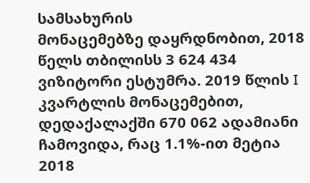სამსახურის
მონაცემებზე დაყრდნობით, 2018 წელს თბილისს 3 624 434 ვიზიტორი ესტუმრა. 2019 წლის I
კვარტლის მონაცემებით, დედაქალაქში 670 062 ადამიანი ჩამოვიდა, რაც 1.1%-ით მეტია 2018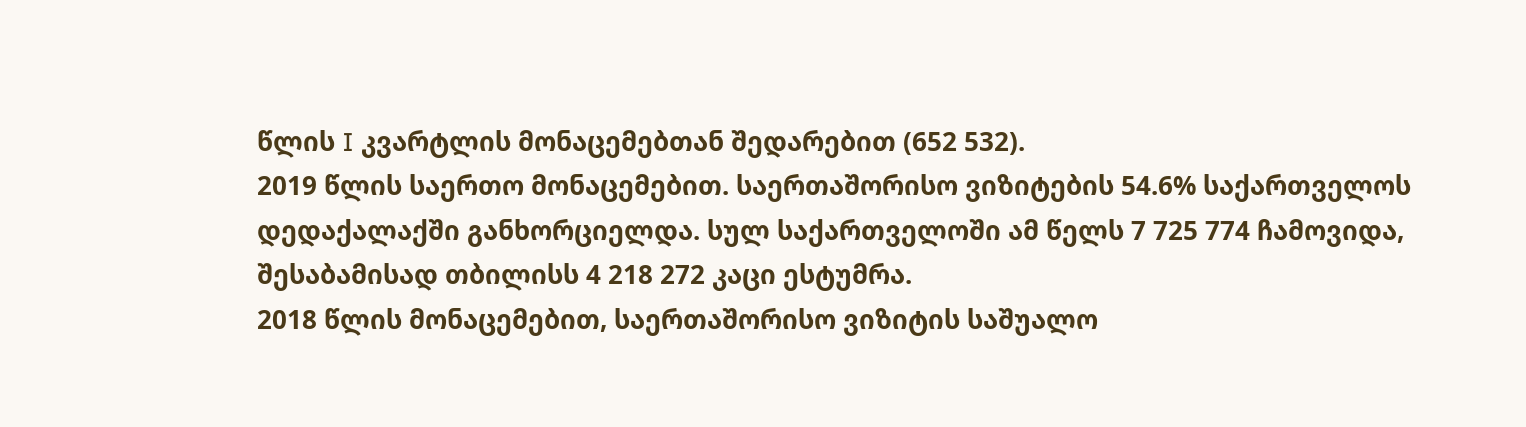წლის I კვარტლის მონაცემებთან შედარებით (652 532).
2019 წლის საერთო მონაცემებით. საერთაშორისო ვიზიტების 54.6% საქართველოს
დედაქალაქში განხორციელდა. სულ საქართველოში ამ წელს 7 725 774 ჩამოვიდა,
შესაბამისად თბილისს 4 218 272 კაცი ესტუმრა.
2018 წლის მონაცემებით, საერთაშორისო ვიზიტის საშუალო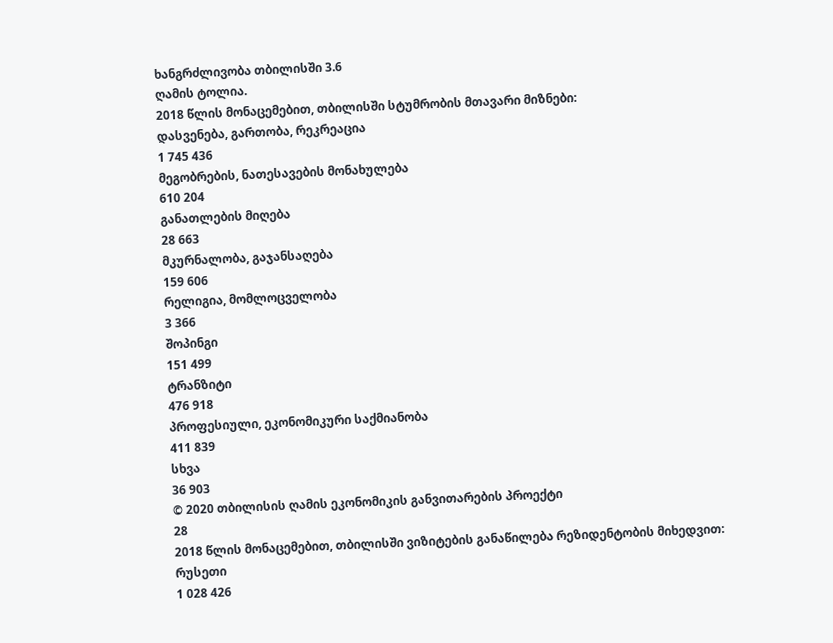ხანგრძლივობა თბილისში 3.6
ღამის ტოლია.
2018 წლის მონაცემებით, თბილისში სტუმრობის მთავარი მიზნები:
დასვენება, გართობა, რეკრეაცია
1 745 436
მეგობრების, ნათესავების მონახულება
610 204
განათლების მიღება
28 663
მკურნალობა, გაჯანსაღება
159 606
რელიგია, მომლოცველობა
3 366
შოპინგი
151 499
ტრანზიტი
476 918
პროფესიული, ეკონომიკური საქმიანობა
411 839
სხვა
36 903
© 2020 თბილისის ღამის ეკონომიკის განვითარების პროექტი
28
2018 წლის მონაცემებით, თბილისში ვიზიტების განაწილება რეზიდენტობის მიხედვით:
რუსეთი
1 028 426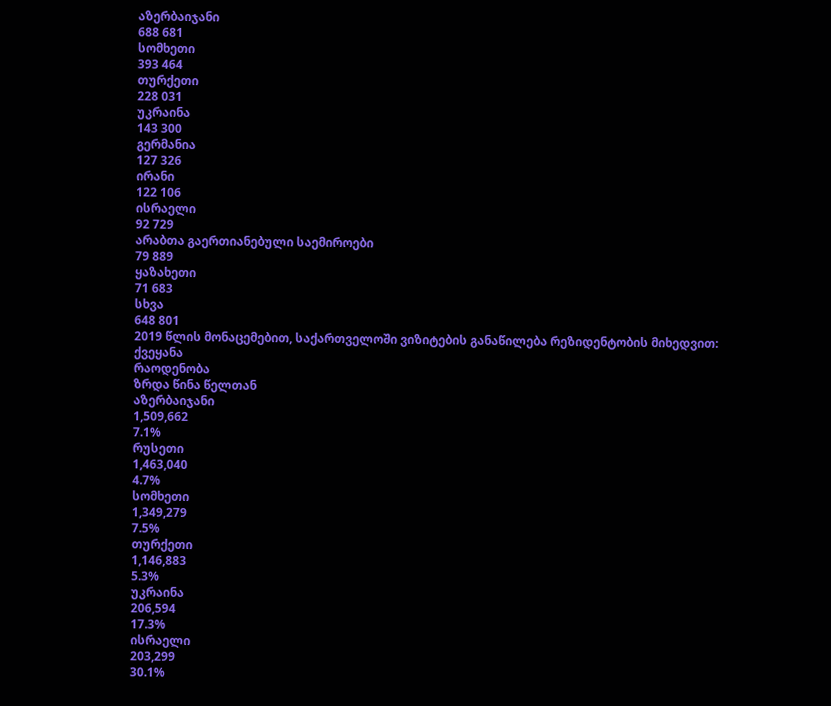აზერბაიჯანი
688 681
სომხეთი
393 464
თურქეთი
228 031
უკრაინა
143 300
გერმანია
127 326
ირანი
122 106
ისრაელი
92 729
არაბთა გაერთიანებული საემიროები
79 889
ყაზახეთი
71 683
სხვა
648 801
2019 წლის მონაცემებით, საქართველოში ვიზიტების განაწილება რეზიდენტობის მიხედვით:
ქვეყანა
რაოდენობა
ზრდა წინა წელთან
აზერბაიჯანი
1,509,662
7.1%
რუსეთი
1,463,040
4.7%
სომხეთი
1,349,279
7.5%
თურქეთი
1,146,883
5.3%
უკრაინა
206,594
17.3%
ისრაელი
203,299
30.1%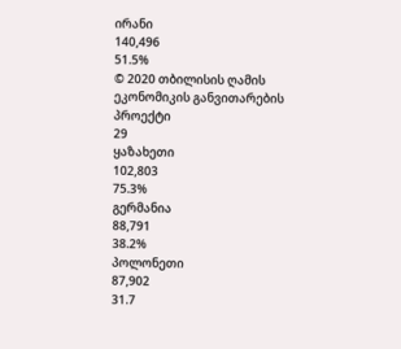ირანი
140,496
51.5%
© 2020 თბილისის ღამის ეკონომიკის განვითარების პროექტი
29
ყაზახეთი
102,803
75.3%
გერმანია
88,791
38.2%
პოლონეთი
87,902
31.7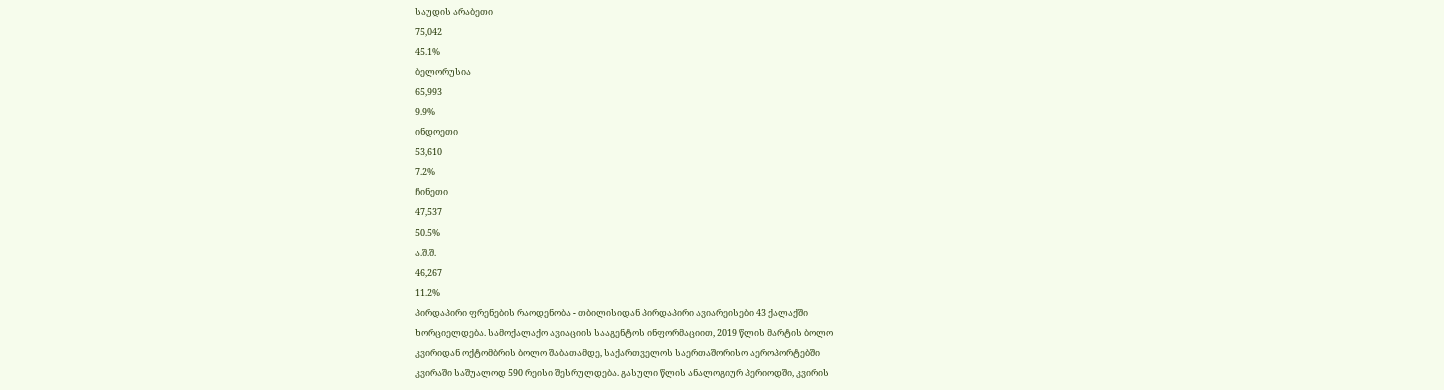საუდის არაბეთი
75,042
45.1%
ბელორუსია
65,993
9.9%
ინდოეთი
53,610
7.2%
ჩინეთი
47,537
50.5%
ა.შ.შ.
46,267
11.2%
პირდაპირი ფრენების რაოდენობა - თბილისიდან პირდაპირი ავიარეისები 43 ქალაქში
ხორციელდება. სამოქალაქო ავიაციის სააგენტოს ინფორმაციით, 2019 წლის მარტის ბოლო
კვირიდან ოქტომბრის ბოლო შაბათამდე, საქართველოს საერთაშორისო აეროპორტებში
კვირაში საშუალოდ 590 რეისი შესრულდება. გასული წლის ანალოგიურ პერიოდში, კვირის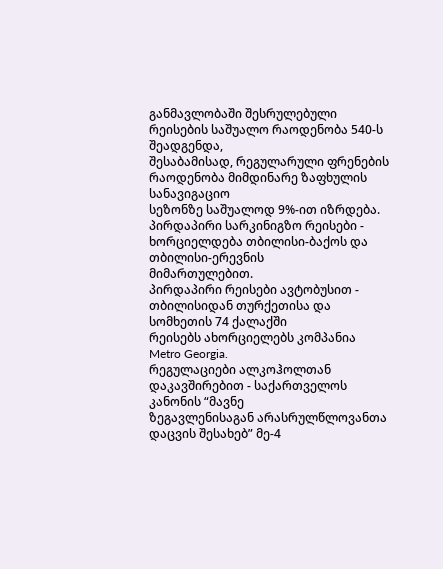განმავლობაში შესრულებული რეისების საშუალო რაოდენობა 540-ს შეადგენდა,
შესაბამისად, რეგულარული ფრენების რაოდენობა მიმდინარე ზაფხულის სანავიგაციო
სეზონზე საშუალოდ 9%-ით იზრდება.
პირდაპირი სარკინიგზო რეისები - ხორციელდება თბილისი-ბაქოს და თბილისი-ერევნის
მიმართულებით.
პირდაპირი რეისები ავტობუსით - თბილისიდან თურქეთისა და სომხეთის 74 ქალაქში
რეისებს ახორციელებს კომპანია Metro Georgia.
რეგულაციები ალკოჰოლთან დაკავშირებით - საქართველოს კანონის “მავნე
ზეგავლენისაგან არასრულწლოვანთა დაცვის შესახებ” მე-4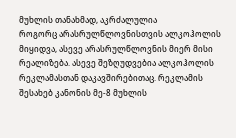მუხლის თანახმად, აკრძალულია
როგორც არასრულწლოვნისთვის ალკოჰოლის მიყიდვა, ასევე არასრულწლოვნის მიერ მისი
რეალიზება. ასევე შეზღუდვებია ალკოჰოლის რეკლამასთან დაკავშირებითაც. რეკლამის
შესახებ კანონის მე-8 მუხლის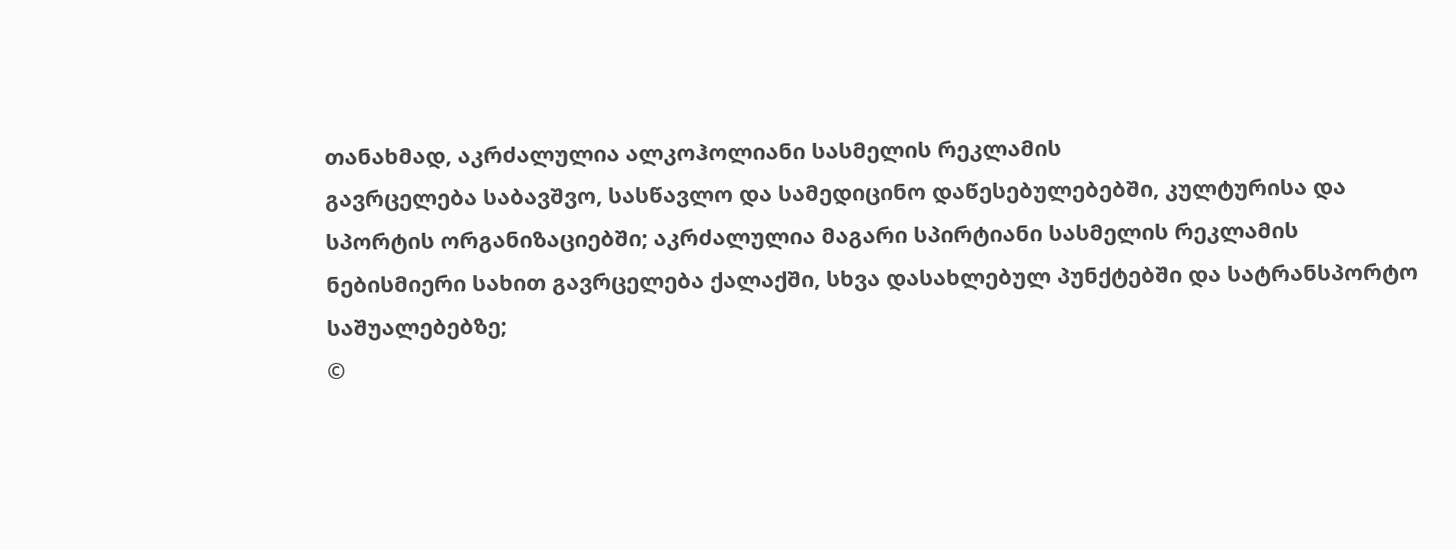თანახმად, აკრძალულია ალკოჰოლიანი სასმელის რეკლამის
გავრცელება საბავშვო, სასწავლო და სამედიცინო დაწესებულებებში, კულტურისა და
სპორტის ორგანიზაციებში; აკრძალულია მაგარი სპირტიანი სასმელის რეკლამის
ნებისმიერი სახით გავრცელება ქალაქში, სხვა დასახლებულ პუნქტებში და სატრანსპორტო
საშუალებებზე;
©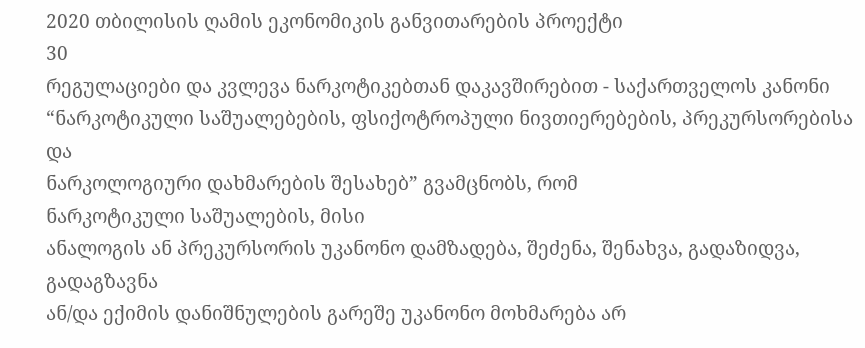2020 თბილისის ღამის ეკონომიკის განვითარების პროექტი
30
რეგულაციები და კვლევა ნარკოტიკებთან დაკავშირებით - საქართველოს კანონი
“ნარკოტიკული საშუალებების, ფსიქოტროპული ნივთიერებების, პრეკურსორებისა და
ნარკოლოგიური დახმარების შესახებ” გვამცნობს, რომ
ნარკოტიკული საშუალების, მისი
ანალოგის ან პრეკურსორის უკანონო დამზადება, შეძენა, შენახვა, გადაზიდვა, გადაგზავნა
ან/და ექიმის დანიშნულების გარეშე უკანონო მოხმარება არ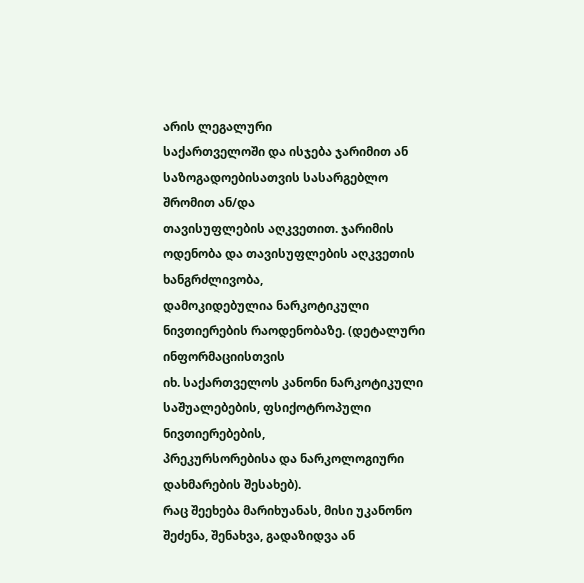არის ლეგალური
საქართველოში და ისჯება ჯარიმით ან საზოგადოებისათვის სასარგებლო შრომით ან/და
თავისუფლების აღკვეთით. ჯარიმის ოდენობა და თავისუფლების აღკვეთის ხანგრძლივობა,
დამოკიდებულია ნარკოტიკული ნივთიერების რაოდენობაზე. (დეტალური ინფორმაციისთვის
იხ. საქართველოს კანონი ნარკოტიკული საშუალებების, ფსიქოტროპული ნივთიერებების,
პრეკურსორებისა და ნარკოლოგიური დახმარების შესახებ).
რაც შეეხება მარიხუანას, მისი უკანონო შეძენა, შენახვა, გადაზიდვა ან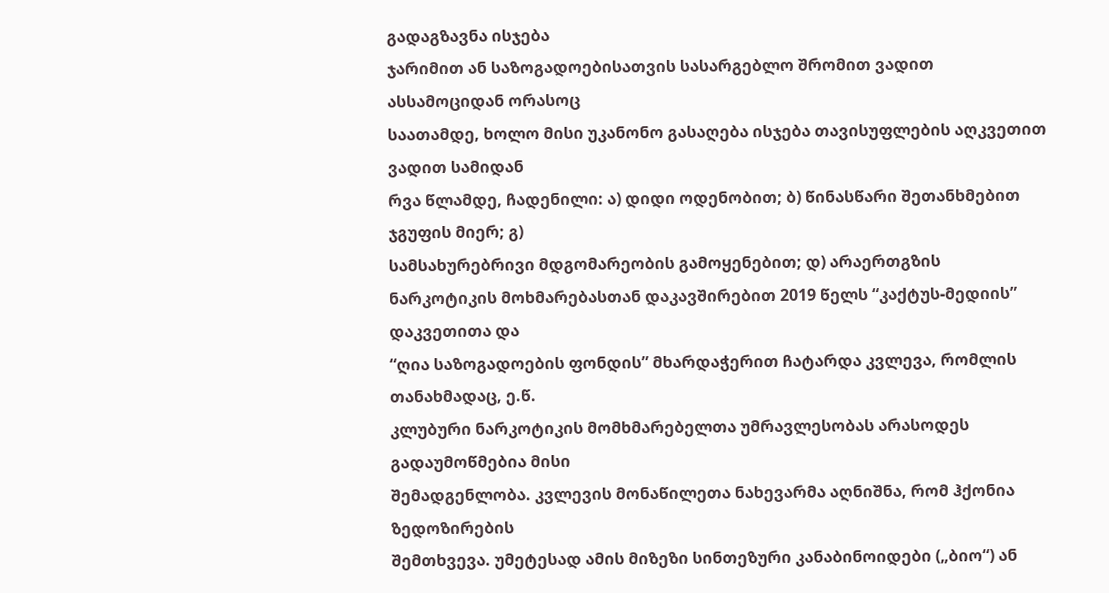გადაგზავნა ისჯება
ჯარიმით ან საზოგადოებისათვის სასარგებლო შრომით ვადით ასსამოციდან ორასოც
საათამდე, ხოლო მისი უკანონო გასაღება ისჯება თავისუფლების აღკვეთით ვადით სამიდან
რვა წლამდე, ჩადენილი: ა) დიდი ოდენობით; ბ) წინასწარი შეთანხმებით ჯგუფის მიერ; გ)
სამსახურებრივი მდგომარეობის გამოყენებით; დ) არაერთგზის
ნარკოტიკის მოხმარებასთან დაკავშირებით 2019 წელს “კაქტუს-მედიის” დაკვეთითა და
“ღია საზოგადოების ფონდის” მხარდაჭერით ჩატარდა კვლევა, რომლის თანახმადაც, ე.წ.
კლუბური ნარკოტიკის მომხმარებელთა უმრავლესობას არასოდეს გადაუმოწმებია მისი
შემადგენლობა. კვლევის მონაწილეთა ნახევარმა აღნიშნა, რომ ჰქონია ზედოზირების
შემთხვევა. უმეტესად ამის მიზეზი სინთეზური კანაბინოიდები („ბიო“) ან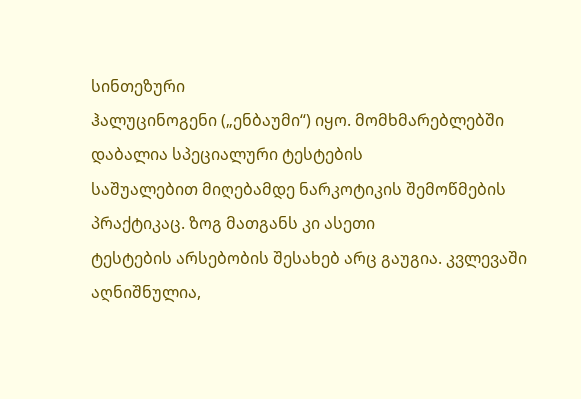სინთეზური
ჰალუცინოგენი („ენბაუმი“) იყო. მომხმარებლებში დაბალია სპეციალური ტესტების
საშუალებით მიღებამდე ნარკოტიკის შემოწმების პრაქტიკაც. ზოგ მათგანს კი ასეთი
ტესტების არსებობის შესახებ არც გაუგია. კვლევაში აღნიშნულია,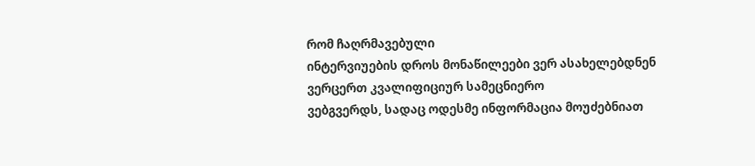რომ ჩაღრმავებული
ინტერვიუების დროს მონაწილეები ვერ ასახელებდნენ ვერცერთ კვალიფიციურ სამეცნიერო
ვებგვერდს, სადაც ოდესმე ინფორმაცია მოუძებნიათ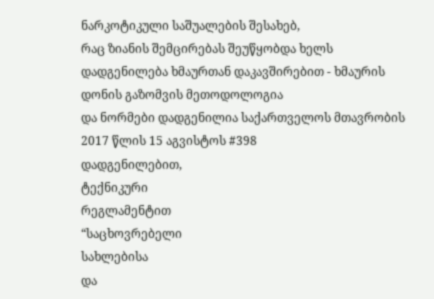ნარკოტიკული საშუალების შესახებ,
რაც ზიანის შემცირებას შეუწყობდა ხელს
დადგენილება ხმაურთან დაკავშირებით - ხმაურის დონის გაზომვის მეთოდოლოგია
და ნორმები დადგენილია საქართველოს მთავრობის 2017 წლის 15 აგვისტოს #398
დადგენილებით,
ტექნიკური
რეგლამენტით
“საცხოვრებელი
სახლებისა
და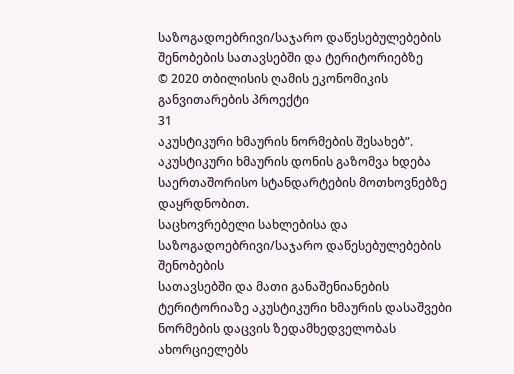საზოგადოებრივი/საჯარო დაწესებულებების შენობების სათავსებში და ტერიტორიებზე
© 2020 თბილისის ღამის ეკონომიკის განვითარების პროექტი
31
აკუსტიკური ხმაურის ნორმების შესახებ”. აკუსტიკური ხმაურის დონის გაზომვა ხდება
საერთაშორისო სტანდარტების მოთხოვნებზე დაყრდნობით.
საცხოვრებელი სახლებისა და საზოგადოებრივი/საჯარო დაწესებულებების შენობების
სათავსებში და მათი განაშენიანების ტერიტორიაზე აკუსტიკური ხმაურის დასაშვები
ნორმების დაცვის ზედამხედველობას ახორციელებს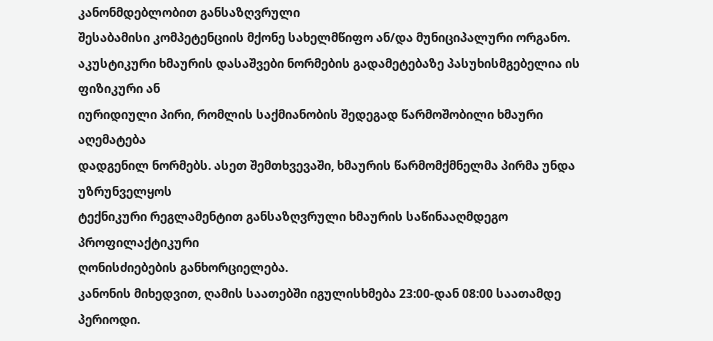კანონმდებლობით განსაზღვრული
შესაბამისი კომპეტენციის მქონე სახელმწიფო ან/და მუნიციპალური ორგანო.
აკუსტიკური ხმაურის დასაშვები ნორმების გადამეტებაზე პასუხისმგებელია ის ფიზიკური ან
იურიდიული პირი, რომლის საქმიანობის შედეგად წარმოშობილი ხმაური აღემატება
დადგენილ ნორმებს. ასეთ შემთხვევაში, ხმაურის წარმომქმნელმა პირმა უნდა უზრუნველყოს
ტექნიკური რეგლამენტით განსაზღვრული ხმაურის საწინააღმდეგო პროფილაქტიკური
ღონისძიებების განხორციელება.
კანონის მიხედვით, ღამის საათებში იგულისხმება 23:00-დან 08:00 საათამდე პერიოდი.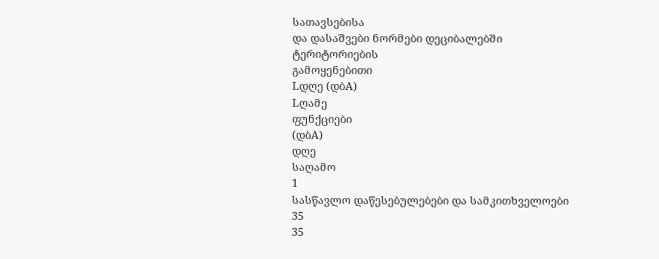სათავსებისა
და დასაშვები ნორმები დეციბალებში
ტერიტორიების
გამოყენებითი
Lდღე (დბA)
Lღამე
ფუნქციები
(დბA)
დღე
საღამო
1
სასწავლო დაწესებულებები და სამკითხველოები
35
35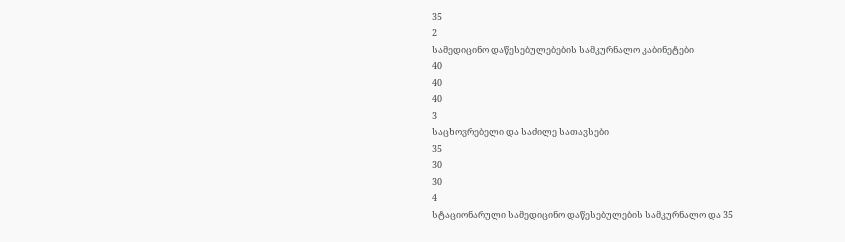35
2
სამედიცინო დაწესებულებების სამკურნალო კაბინეტები
40
40
40
3
საცხოვრებელი და საძილე სათავსები
35
30
30
4
სტაციონარული სამედიცინო დაწესებულების სამკურნალო და 35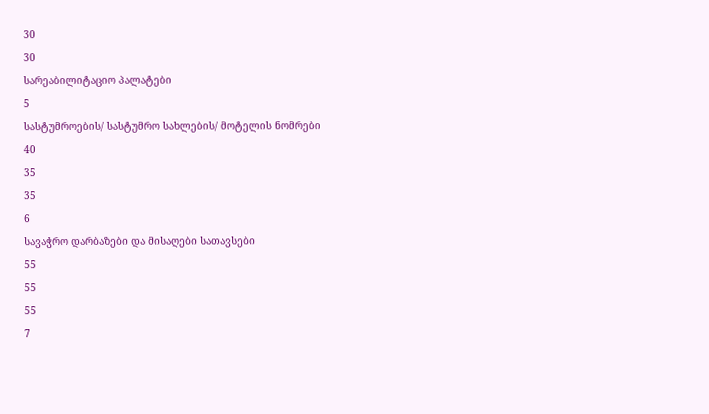30
30
სარეაბილიტაციო პალატები
5
სასტუმროების/ სასტუმრო სახლების/ მოტელის ნომრები
40
35
35
6
სავაჭრო დარბაზები და მისაღები სათავსები
55
55
55
7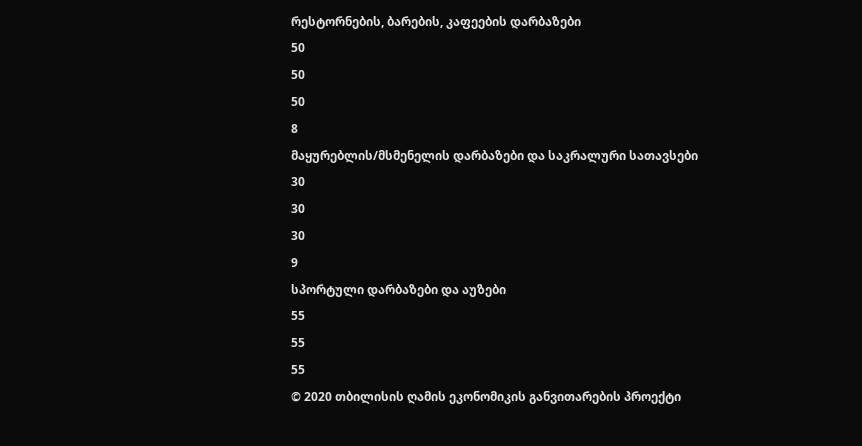რესტორნების, ბარების, კაფეების დარბაზები
50
50
50
8
მაყურებლის/მსმენელის დარბაზები და საკრალური სათავსები
30
30
30
9
სპორტული დარბაზები და აუზები
55
55
55
© 2020 თბილისის ღამის ეკონომიკის განვითარების პროექტი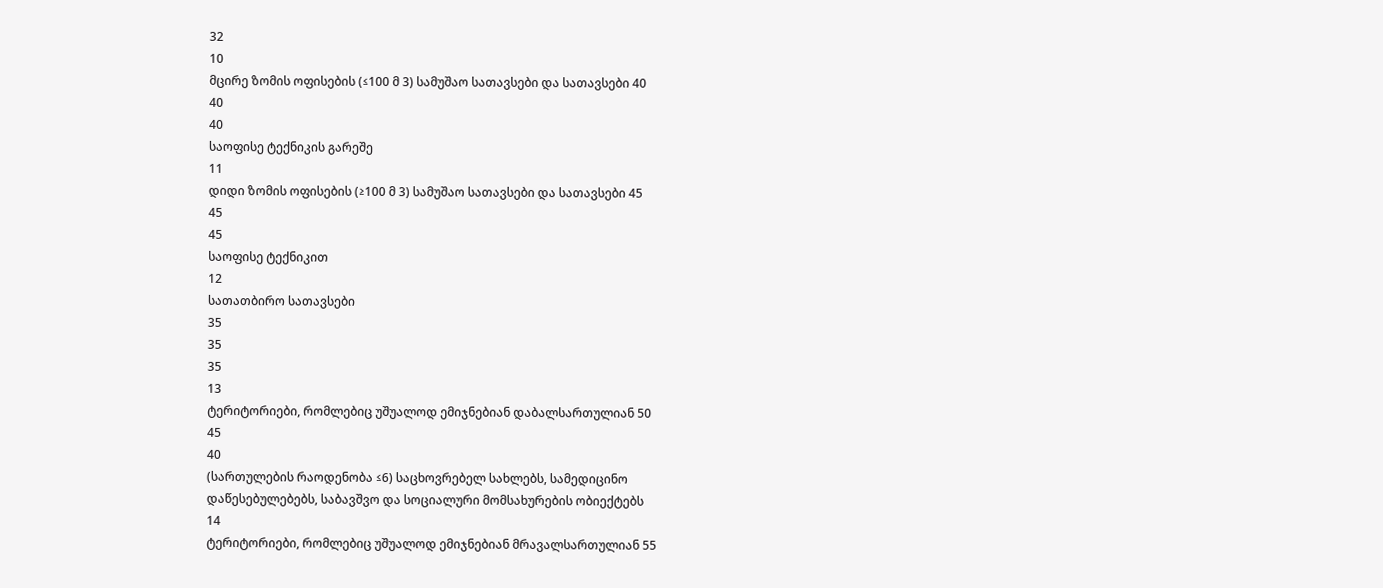32
10
მცირე ზომის ოფისების (≤100 მ 3) სამუშაო სათავსები და სათავსები 40
40
40
საოფისე ტექნიკის გარეშე
11
დიდი ზომის ოფისების (≥100 მ 3) სამუშაო სათავსები და სათავსები 45
45
45
საოფისე ტექნიკით
12
სათათბირო სათავსები
35
35
35
13
ტერიტორიები, რომლებიც უშუალოდ ემიჯნებიან დაბალსართულიან 50
45
40
(სართულების რაოდენობა ≤6) საცხოვრებელ სახლებს, სამედიცინო
დაწესებულებებს, საბავშვო და სოციალური მომსახურების ობიექტებს
14
ტერიტორიები, რომლებიც უშუალოდ ემიჯნებიან მრავალსართულიან 55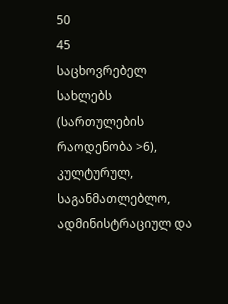50
45
საცხოვრებელ სახლებს (სართულების რაოდენობა >6), კულტურულ,
საგანმათლებლო, ადმინისტრაციულ და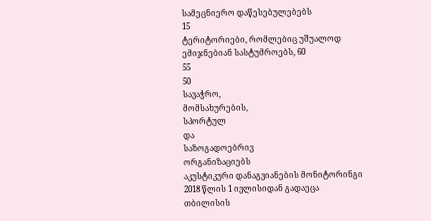სამეცნიერო დაწესებულებებს
15
ტერიტორიები, რომლებიც უშუალოდ ემიჯნებიან სასტუმროებს, 60
55
50
სავაჭრო,
მომსახურების,
სპორტულ
და
საზოგადოებრივ
ორგანიზაციებს
აკუსტიკური დანაგვიანების მონიტორინგი 2018 წლის 1 ივლისიდან გადაეცა თბილისის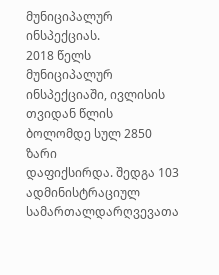მუნიციპალურ ინსპექციას.
2018 წელს მუნიციპალურ ინსპექციაში, ივლისის თვიდან წლის ბოლომდე სულ 2850 ზარი
დაფიქსირდა. შედგა 103 ადმინისტრაციულ სამართალდარღვევათა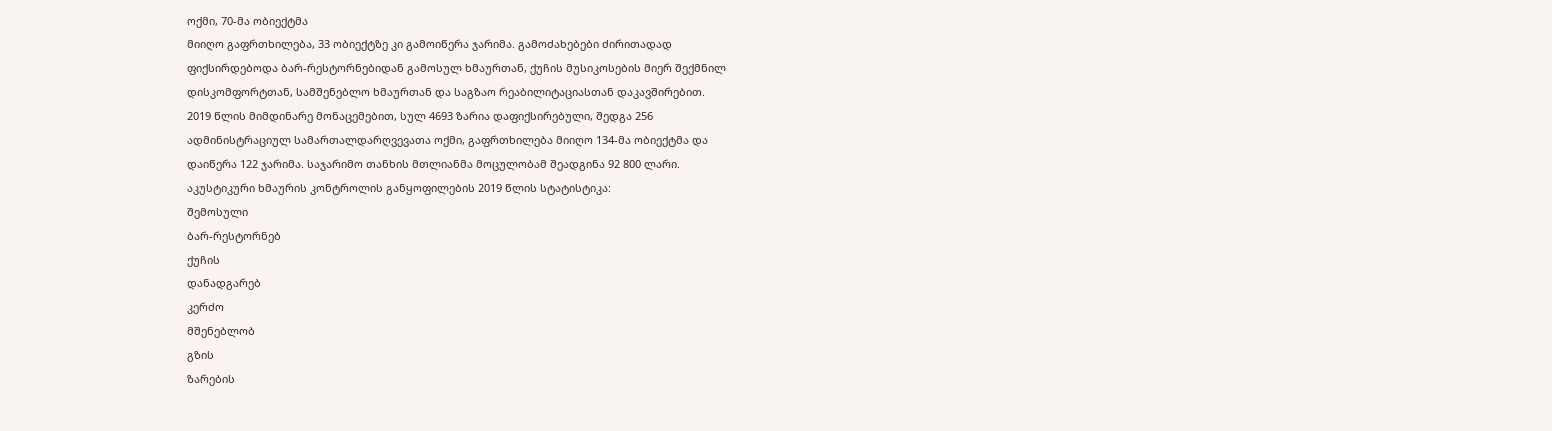ოქმი, 70-მა ობიექტმა
მიიღო გაფრთხილება, 33 ობიექტზე კი გამოიწერა ჯარიმა. გამოძახებები ძირითადად
ფიქსირდებოდა ბარ-რესტორნებიდან გამოსულ ხმაურთან, ქუჩის მუსიკოსების მიერ შექმნილ
დისკომფორტთან, სამშენებლო ხმაურთან და საგზაო რეაბილიტაციასთან დაკავშირებით.
2019 წლის მიმდინარე მონაცემებით, სულ 4693 ზარია დაფიქსირებული, შედგა 256
ადმინისტრაციულ სამართალდარღვევათა ოქმი, გაფრთხილება მიიღო 134-მა ობიექტმა და
დაიწერა 122 ჯარიმა. საჯარიმო თანხის მთლიანმა მოცულობამ შეადგინა 92 800 ლარი.
აკუსტიკური ხმაურის კონტროლის განყოფილების 2019 წლის სტატისტიკა:
შემოსული
ბარ-რესტორნებ
ქუჩის
დანადგარებ
კერძო
მშენებლობ
გზის
ზარების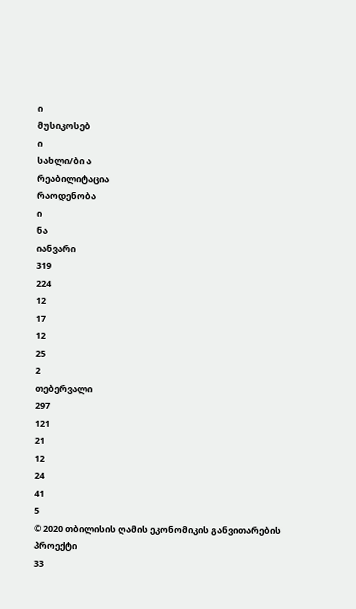ი
მუსიკოსებ
ი
სახლი/ბი ა
რეაბილიტაცია
რაოდენობა
ი
ნა
იანვარი
319
224
12
17
12
25
2
თებერვალი
297
121
21
12
24
41
5
© 2020 თბილისის ღამის ეკონომიკის განვითარების პროექტი
33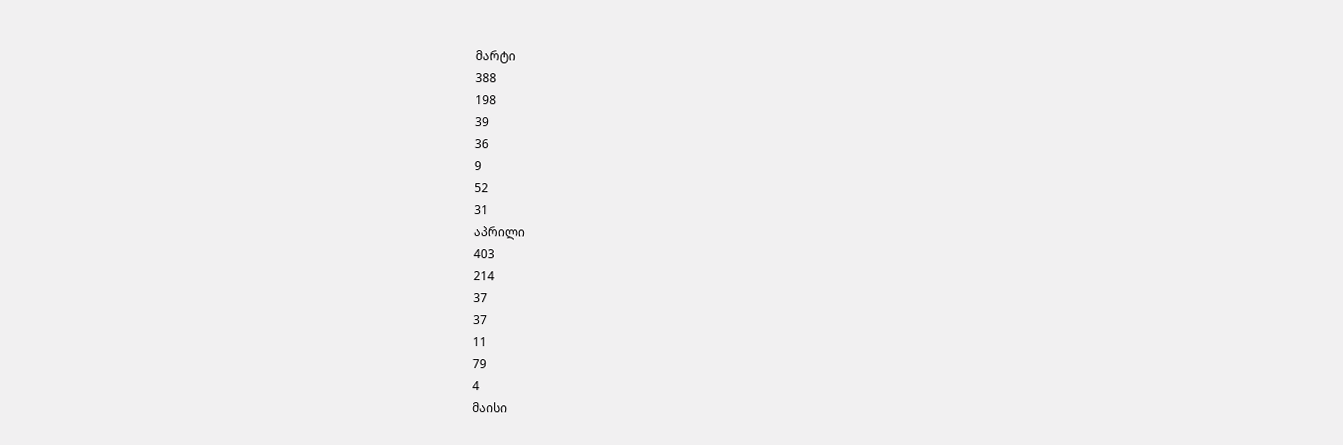მარტი
388
198
39
36
9
52
31
აპრილი
403
214
37
37
11
79
4
მაისი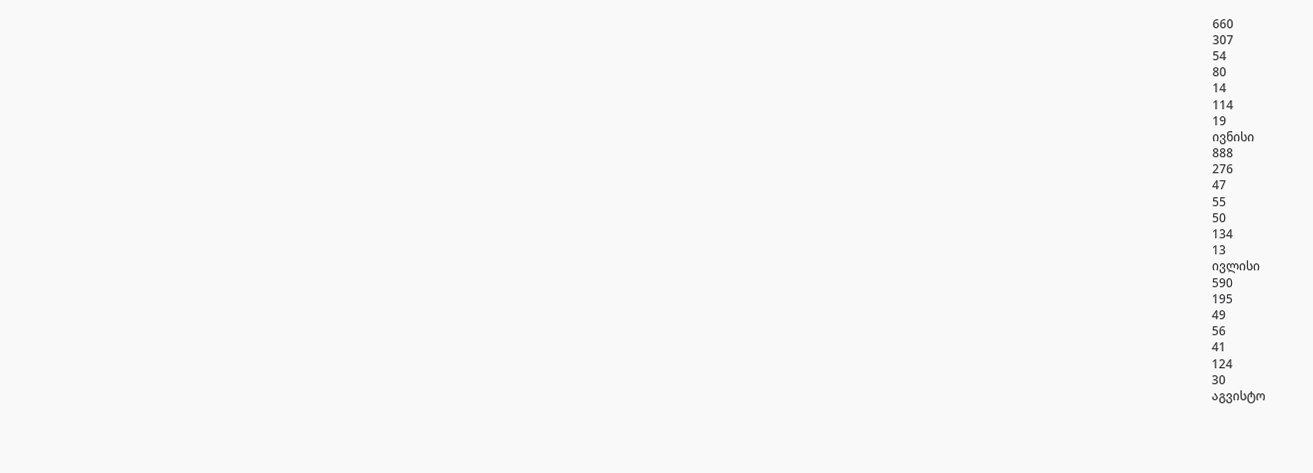660
307
54
80
14
114
19
ივნისი
888
276
47
55
50
134
13
ივლისი
590
195
49
56
41
124
30
აგვისტო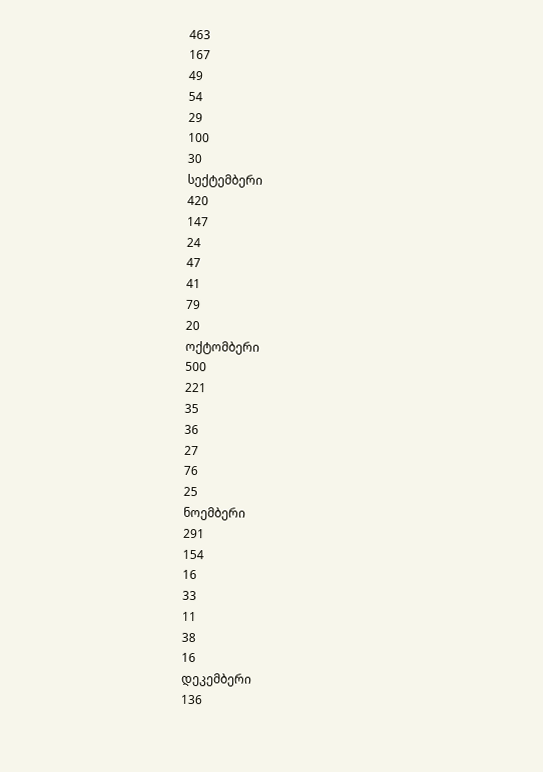463
167
49
54
29
100
30
სექტემბერი
420
147
24
47
41
79
20
ოქტომბერი
500
221
35
36
27
76
25
ნოემბერი
291
154
16
33
11
38
16
დეკემბერი
136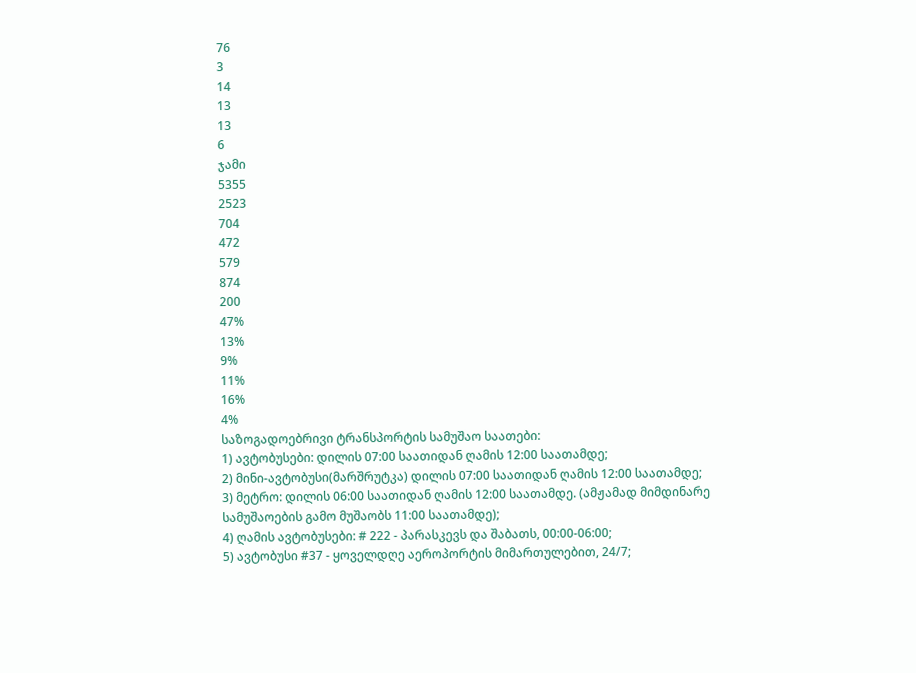76
3
14
13
13
6
ჯამი
5355
2523
704
472
579
874
200
47%
13%
9%
11%
16%
4%
საზოგადოებრივი ტრანსპორტის სამუშაო საათები:
1) ავტობუსები: დილის 07:00 საათიდან ღამის 12:00 საათამდე;
2) მინი-ავტობუსი(მარშრუტკა) დილის 07:00 საათიდან ღამის 12:00 საათამდე;
3) მეტრო: დილის 06:00 საათიდან ღამის 12:00 საათამდე. (ამჟამად მიმდინარე
სამუშაოების გამო მუშაობს 11:00 საათამდე);
4) ღამის ავტობუსები: # 222 - პარასკევს და შაბათს, 00:00-06:00;
5) ავტობუსი #37 - ყოველდღე აეროპორტის მიმართულებით, 24/7;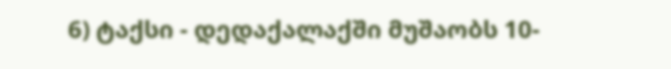6) ტაქსი - დედაქალაქში მუშაობს 10-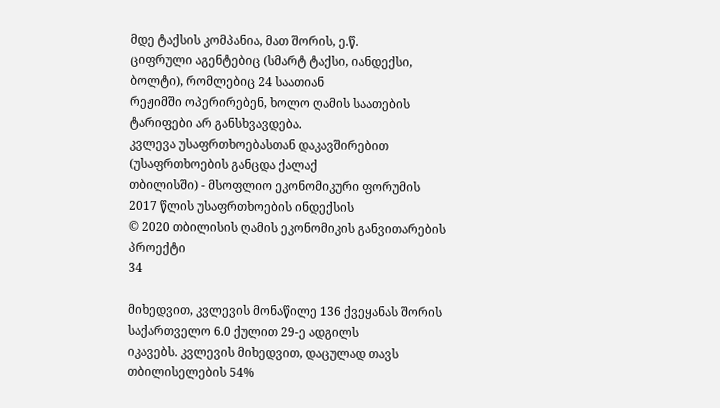მდე ტაქსის კომპანია, მათ შორის, ე.წ.
ციფრული აგენტებიც (სმარტ ტაქსი, იანდექსი, ბოლტი), რომლებიც 24 საათიან
რეჟიმში ოპერირებენ, ხოლო ღამის საათების ტარიფები არ განსხვავდება.
კვლევა უსაფრთხოებასთან დაკავშირებით (უსაფრთხოების განცდა ქალაქ
თბილისში) - მსოფლიო ეკონომიკური ფორუმის 2017 წლის უსაფრთხოების ინდექსის
© 2020 თბილისის ღამის ეკონომიკის განვითარების პროექტი
34

მიხედვით, კვლევის მონაწილე 136 ქვეყანას შორის საქართველო 6.0 ქულით 29-ე ადგილს
იკავებს. კვლევის მიხედვით, დაცულად თავს თბილისელების 54%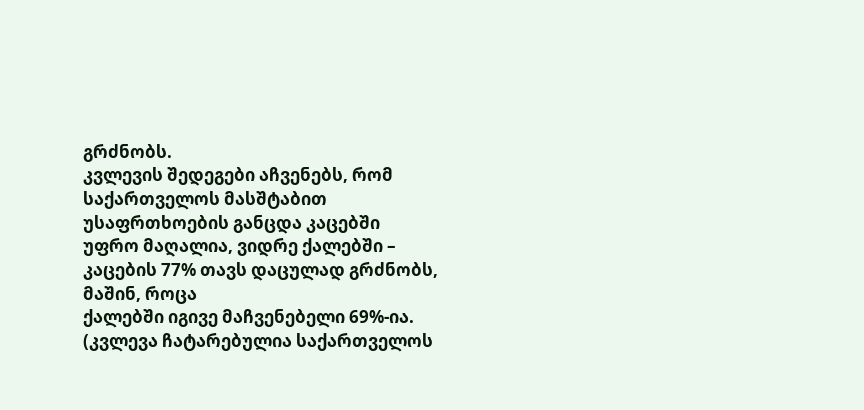გრძნობს.
კვლევის შედეგები აჩვენებს, რომ საქართველოს მასშტაბით უსაფრთხოების განცდა კაცებში
უფრო მაღალია, ვიდრე ქალებში – კაცების 77% თავს დაცულად გრძნობს, მაშინ, როცა
ქალებში იგივე მაჩვენებელი 69%-ია. (კვლევა ჩატარებულია საქართველოს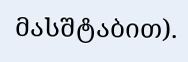მასშტაბით).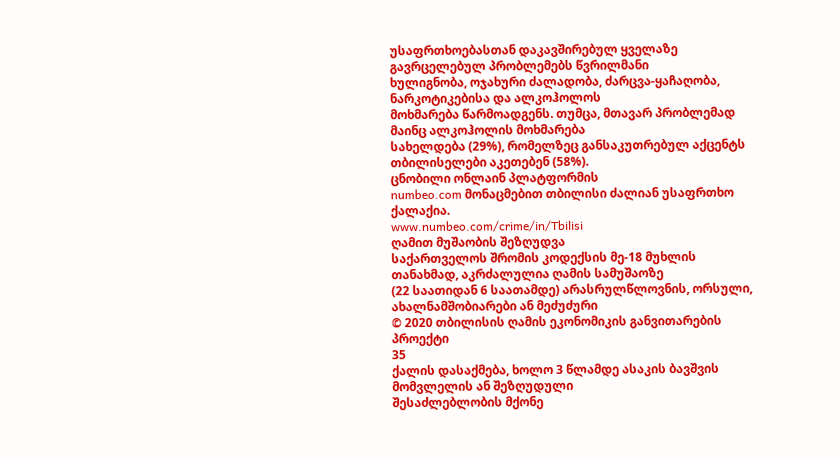უსაფრთხოებასთან დაკავშირებულ ყველაზე გავრცელებულ პრობლემებს წვრილმანი
ხულიგნობა, ოჯახური ძალადობა, ძარცვა-ყაჩაღობა, ნარკოტიკებისა და ალკოჰოლოს
მოხმარება წარმოადგენს. თუმცა, მთავარ პრობლემად მაინც ალკოჰოლის მოხმარება
სახელდება (29%), რომელზეც განსაკუთრებულ აქცენტს თბილისელები აკეთებენ (58%).
ცნობილი ონლაინ პლატფორმის
numbeo.com მონაცმებით თბილისი ძალიან უსაფრთხო
ქალაქია.
www.numbeo.com/crime/in/Tbilisi
ღამით მუშაობის შეზღუდვა
საქართველოს შრომის კოდექსის მე-18 მუხლის თანახმად, აკრძალულია ღამის სამუშაოზე
(22 საათიდან 6 საათამდე) არასრულწლოვნის, ორსული, ახალნამშობიარები ან მეძუძური
© 2020 თბილისის ღამის ეკონომიკის განვითარების პროექტი
35
ქალის დასაქმება, ხოლო 3 წლამდე ასაკის ბავშვის მომვლელის ან შეზღუდული
შესაძლებლობის მქონე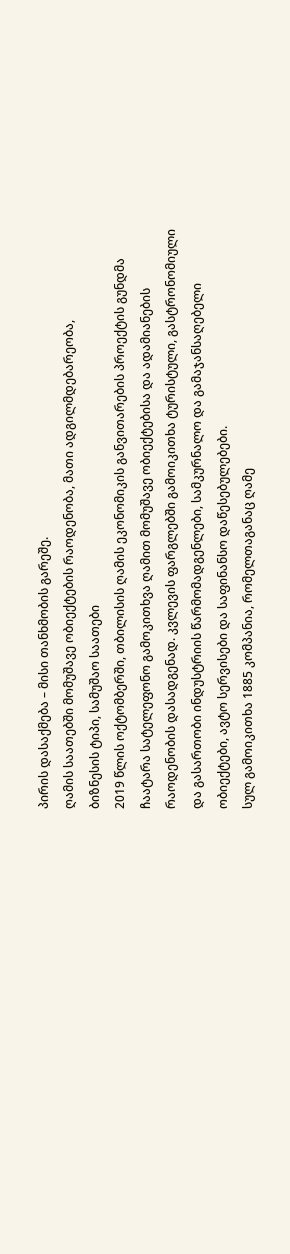პირის დასაქმება – მისი თანხმობის გარეშე.
ღამის საათებში მომუშავე ობიექტების რაოდენობა, მათი ადგილმდებარეობა,
ბიზნესის ტიპი, სამუშაო საათები
2019 წლის ოქტომბერში, თბილისის ღამის ეკონომიკის განვითარების პროექტის გუნდმა
ჩაატარა სატელეფონო გამოკითხვა ღამით მომუშავე ობიექტებისა და ადამიანების
რაოდენობის დასადგენად. კვლევის ფარგლებში გამოიკითხა ტურისტული, გასტრონომიული
და გასართობი ინდუსტრიის წარმომადგენლები, სამკურნალო და გამაჯანსაღებელი
ობიექტები, ავტო სერვისები და საფინანსო დაწესებულებები.
სულ გამოიკითხა 1885 კომპანია, რომელთაგანაც ღამე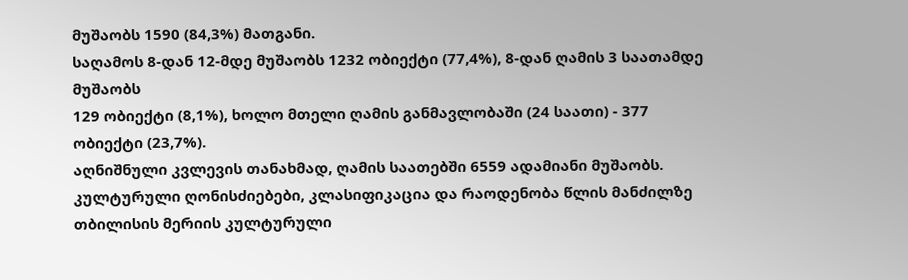მუშაობს 1590 (84,3%) მათგანი.
საღამოს 8-დან 12-მდე მუშაობს 1232 ობიექტი (77,4%), 8-დან ღამის 3 საათამდე მუშაობს
129 ობიექტი (8,1%), ხოლო მთელი ღამის განმავლობაში (24 საათი) - 377 ობიექტი (23,7%).
აღნიშნული კვლევის თანახმად, ღამის საათებში 6559 ადამიანი მუშაობს.
კულტურული ღონისძიებები, კლასიფიკაცია და რაოდენობა წლის მანძილზე
თბილისის მერიის კულტურული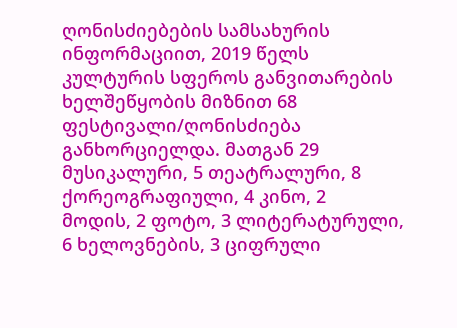ღონისძიებების სამსახურის ინფორმაციით, 2019 წელს
კულტურის სფეროს განვითარების ხელშეწყობის მიზნით 68 ფესტივალი/ღონისძიება
განხორციელდა. მათგან 29 მუსიკალური, 5 თეატრალური, 8 ქორეოგრაფიული, 4 კინო, 2
მოდის, 2 ფოტო, 3 ლიტერატურული, 6 ხელოვნების, 3 ციფრული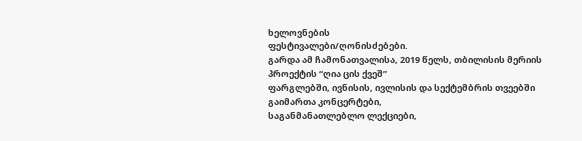ხელოვნების
ფესტივალები/ღონისძებები.
გარდა ამ ჩამონათვალისა, 2019 წელს, თბილისის მერიის პროექტის “ღია ცის ქვეშ”
ფარგლებში, ივნისის, ივლისის და სექტემბრის თვეებში გაიმართა კონცერტები,
საგანმანათლებლო ლექციები,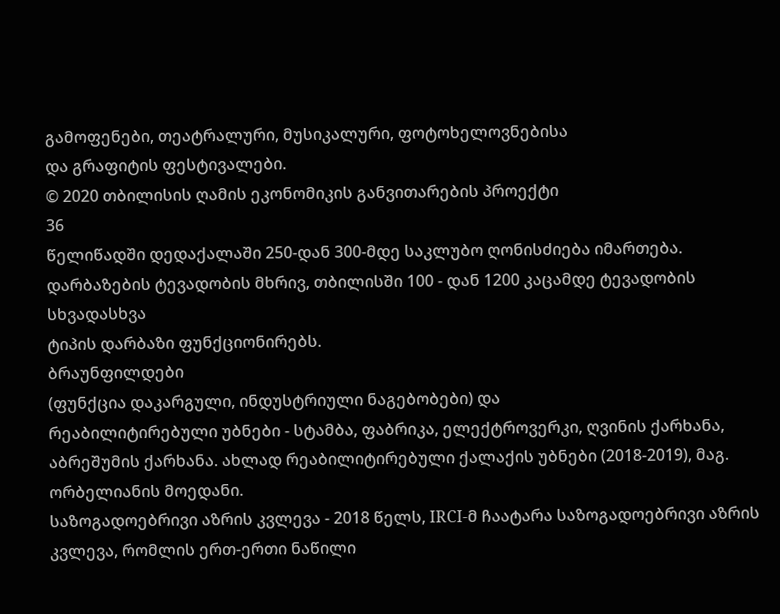გამოფენები, თეატრალური, მუსიკალური, ფოტოხელოვნებისა
და გრაფიტის ფესტივალები.
© 2020 თბილისის ღამის ეკონომიკის განვითარების პროექტი
36
წელიწადში დედაქალაში 250-დან 300-მდე საკლუბო ღონისძიება იმართება.
დარბაზების ტევადობის მხრივ, თბილისში 100 - დან 1200 კაცამდე ტევადობის სხვადასხვა
ტიპის დარბაზი ფუნქციონირებს.
ბრაუნფილდები
(ფუნქცია დაკარგული, ინდუსტრიული ნაგებობები) და
რეაბილიტირებული უბნები - სტამბა, ფაბრიკა, ელექტროვერკი, ღვინის ქარხანა,
აბრეშუმის ქარხანა. ახლად რეაბილიტირებული ქალაქის უბნები (2018-2019), მაგ.
ორბელიანის მოედანი.
საზოგადოებრივი აზრის კვლევა - 2018 წელს, IRCI-მ ჩაატარა საზოგადოებრივი აზრის
კვლევა, რომლის ერთ-ერთი ნაწილი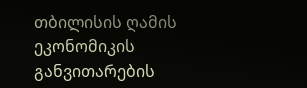თბილისის ღამის ეკონომიკის განვითარების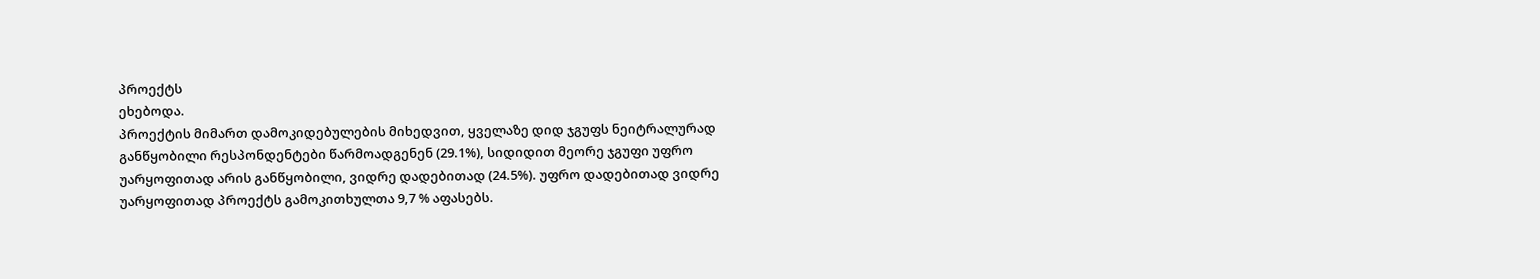პროექტს
ეხებოდა.
პროექტის მიმართ დამოკიდებულების მიხედვით, ყველაზე დიდ ჯგუფს ნეიტრალურად
განწყობილი რესპონდენტები წარმოადგენენ (29.1%), სიდიდით მეორე ჯგუფი უფრო
უარყოფითად არის განწყობილი, ვიდრე დადებითად (24.5%). უფრო დადებითად ვიდრე
უარყოფითად პროექტს გამოკითხულთა 9,7 % აფასებს.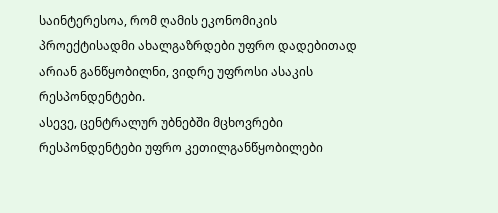საინტერესოა, რომ ღამის ეკონომიკის პროექტისადმი ახალგაზრდები უფრო დადებითად
არიან განწყობილნი, ვიდრე უფროსი ასაკის რესპონდენტები.
ასევე, ცენტრალურ უბნებში მცხოვრები რესპონდენტები უფრო კეთილგანწყობილები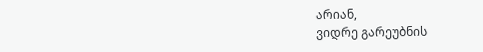არიან,
ვიდრე გარეუბნის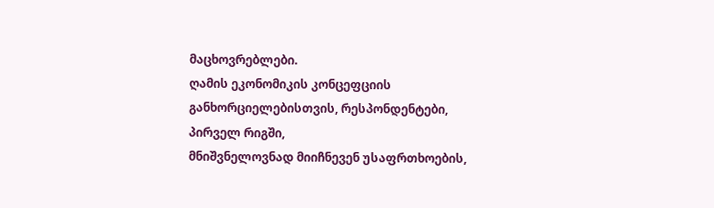მაცხოვრებლები.
ღამის ეკონომიკის კონცეფციის განხორციელებისთვის, რესპონდენტები, პირველ რიგში,
მნიშვნელოვნად მიიჩნევენ უსაფრთხოების,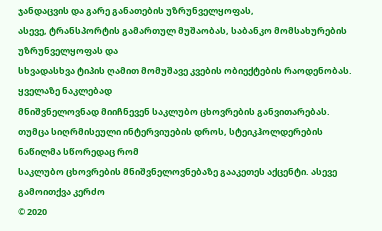ჯანდაცვის და გარე განათების უზრუნველყოფას,
ასევე, ტრანსპორტის გამართულ მუშაობას, საბანკო მომსახურების უზრუნველყოფას და
სხვადასხვა ტიპის ღამით მომუშავე კვების ობიექტების რაოდენობას. ყველაზე ნაკლებად
მნიშვნელოვნად მიიჩნევენ საკლუბო ცხოვრების განვითარებას.
თუმცა სიღრმისეული ინტერვიუების დროს, სტეიკჰოლდერების ნაწილმა სწორედაც რომ
საკლუბო ცხოვრების მნიშვნელოვნებაზე გააკეთეს აქცენტი. ასევე გამოითქვა კერძო
© 2020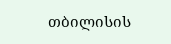თბილისის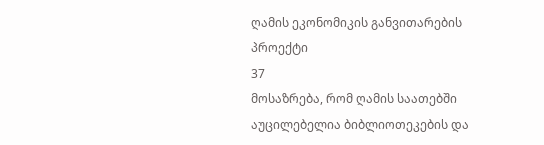ღამის ეკონომიკის განვითარების პროექტი
37
მოსაზრება, რომ ღამის საათებში აუცილებელია ბიბლიოთეკების და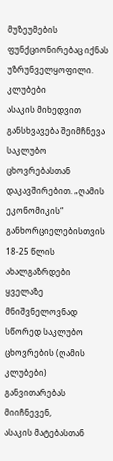მუზეუმების
ფუნქციონირებაც იქნას უზრუნველყოფილი.
კლუბები
ასაკის მიხედვით განსხვავება შეიმჩნევა საკლუბო ცხოვრებასთან დაკავშირებით. „ღამის
ეკონომიკის“ განხორციელებისთვის 18-25 წლის ახალგაზრდები ყველაზე მნიშვნელოვნად
სწორედ საკლუბო ცხოვრების (ღამის კლუბები) განვითარებას მიიჩნევენ,
ასაკის მატებასთან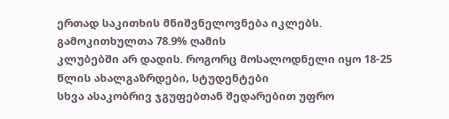ერთად საკითხის მნიშვნელოვნება იკლებს. გამოკითხულთა 78.9% ღამის
კლუბებში არ დადის. როგორც მოსალოდნელი იყო 18-25 წლის ახალგაზრდები, სტუდენტები
სხვა ასაკობრივ ჯგუფებთან შედარებით უფრო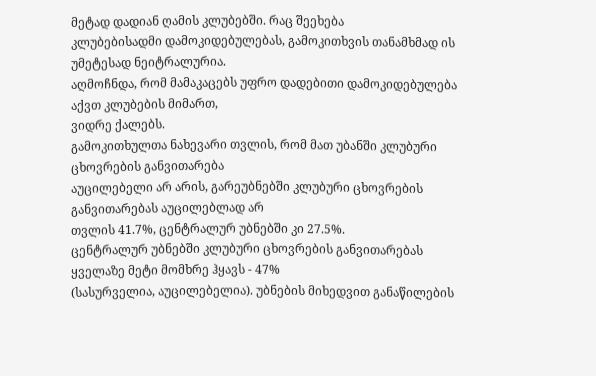მეტად დადიან ღამის კლუბებში. რაც შეეხება
კლუბებისადმი დამოკიდებულებას, გამოკითხვის თანამხმად ის უმეტესად ნეიტრალურია.
აღმოჩნდა, რომ მამაკაცებს უფრო დადებითი დამოკიდებულება აქვთ კლუბების მიმართ,
ვიდრე ქალებს.
გამოკითხულთა ნახევარი თვლის, რომ მათ უბანში კლუბური ცხოვრების განვითარება
აუცილებელი არ არის, გარეუბნებში კლუბური ცხოვრების განვითარებას აუცილებლად არ
თვლის 41.7%, ცენტრალურ უბნებში კი 27.5%.
ცენტრალურ უბნებში კლუბური ცხოვრების განვითარებას ყველაზე მეტი მომხრე ჰყავს - 47%
(სასურველია, აუცილებელია). უბნების მიხედვით განაწილების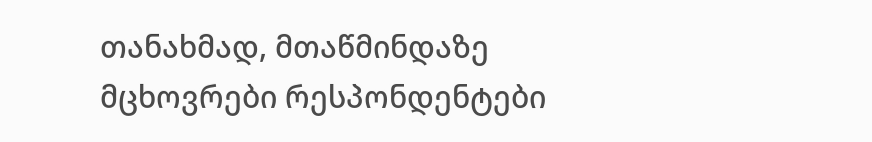თანახმად, მთაწმინდაზე
მცხოვრები რესპონდენტები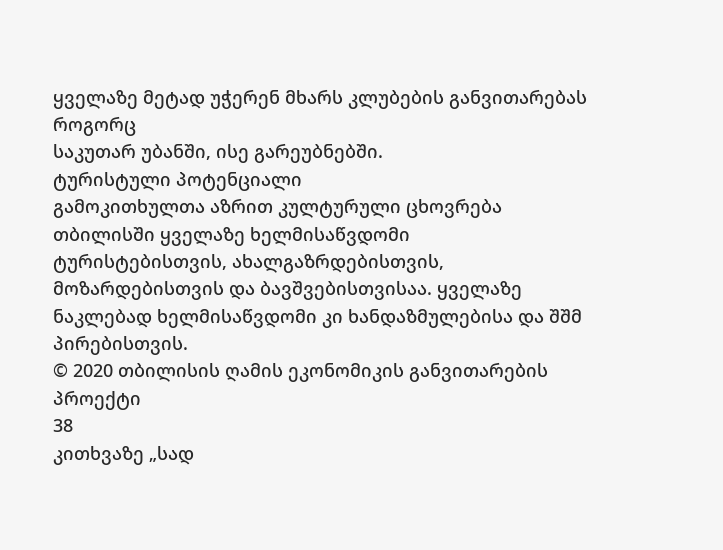ყველაზე მეტად უჭერენ მხარს კლუბების განვითარებას როგორც
საკუთარ უბანში, ისე გარეუბნებში.
ტურისტული პოტენციალი
გამოკითხულთა აზრით კულტურული ცხოვრება თბილისში ყველაზე ხელმისაწვდომი
ტურისტებისთვის, ახალგაზრდებისთვის, მოზარდებისთვის და ბავშვებისთვისაა. ყველაზე
ნაკლებად ხელმისაწვდომი კი ხანდაზმულებისა და შშმ პირებისთვის.
© 2020 თბილისის ღამის ეკონომიკის განვითარების პროექტი
38
კითხვაზე „სად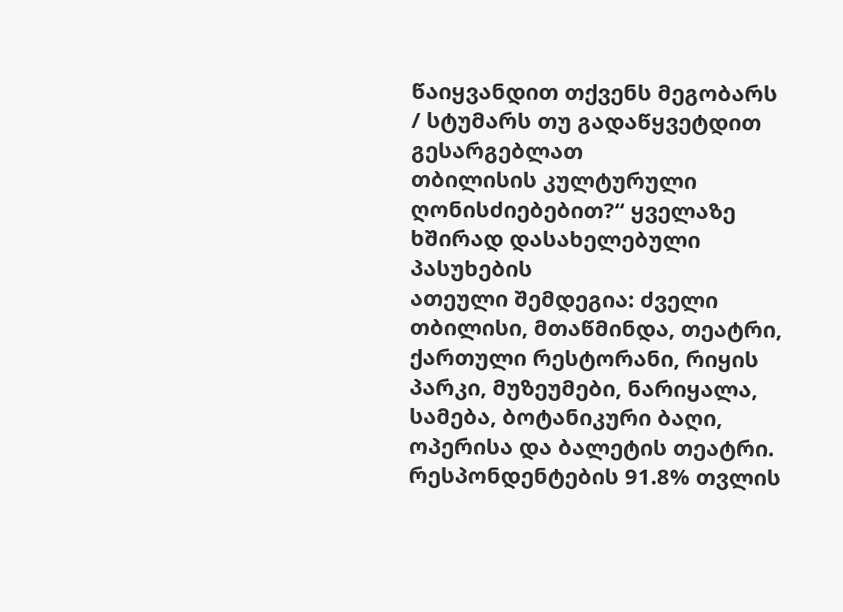წაიყვანდით თქვენს მეგობარს / სტუმარს თუ გადაწყვეტდით გესარგებლათ
თბილისის კულტურული ღონისძიებებით?“ ყველაზე ხშირად დასახელებული პასუხების
ათეული შემდეგია: ძველი თბილისი, მთაწმინდა, თეატრი, ქართული რესტორანი, რიყის
პარკი, მუზეუმები, ნარიყალა, სამება, ბოტანიკური ბაღი, ოპერისა და ბალეტის თეატრი.
რესპონდენტების 91.8% თვლის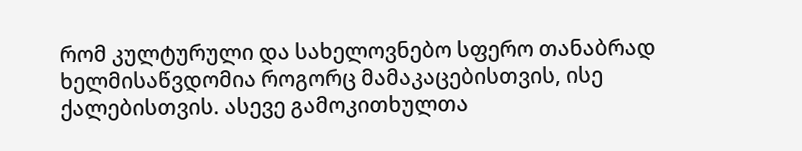რომ კულტურული და სახელოვნებო სფერო თანაბრად
ხელმისაწვდომია როგორც მამაკაცებისთვის, ისე ქალებისთვის. ასევე გამოკითხულთა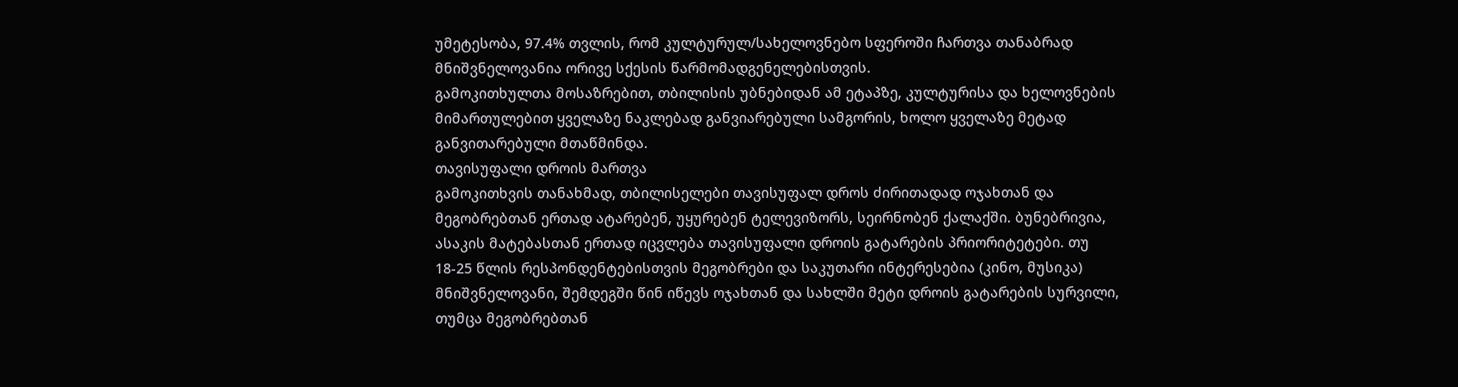უმეტესობა, 97.4% თვლის, რომ კულტურულ/სახელოვნებო სფეროში ჩართვა თანაბრად
მნიშვნელოვანია ორივე სქესის წარმომადგენელებისთვის.
გამოკითხულთა მოსაზრებით, თბილისის უბნებიდან ამ ეტაპზე, კულტურისა და ხელოვნების
მიმართულებით ყველაზე ნაკლებად განვიარებული სამგორის, ხოლო ყველაზე მეტად
განვითარებული მთაწმინდა.
თავისუფალი დროის მართვა
გამოკითხვის თანახმად, თბილისელები თავისუფალ დროს ძირითადად ოჯახთან და
მეგობრებთან ერთად ატარებენ, უყურებენ ტელევიზორს, სეირნობენ ქალაქში. ბუნებრივია,
ასაკის მატებასთან ერთად იცვლება თავისუფალი დროის გატარების პრიორიტეტები. თუ
18-25 წლის რესპონდენტებისთვის მეგობრები და საკუთარი ინტერესებია (კინო, მუსიკა)
მნიშვნელოვანი, შემდეგში წინ იწევს ოჯახთან და სახლში მეტი დროის გატარების სურვილი,
თუმცა მეგობრებთან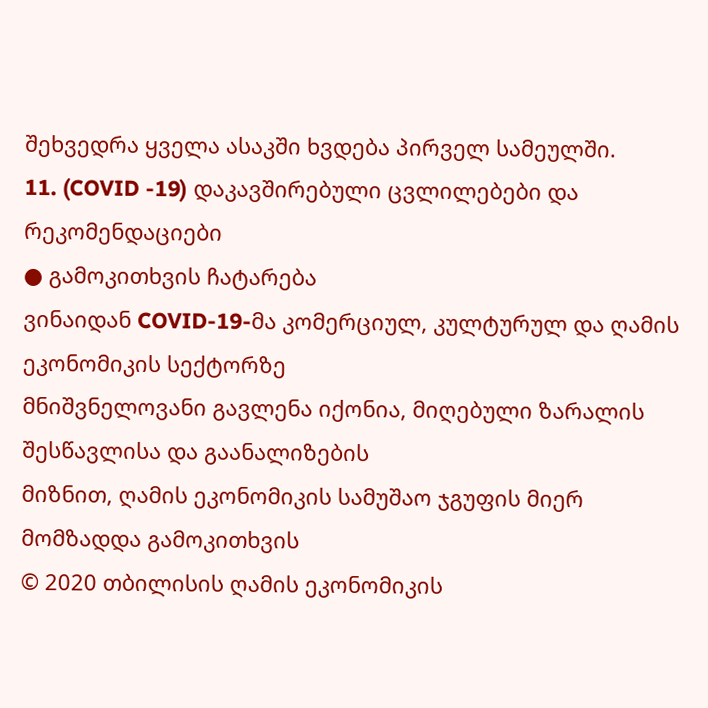შეხვედრა ყველა ასაკში ხვდება პირველ სამეულში.
11. (COVID -19) დაკავშირებული ცვლილებები და რეკომენდაციები
● გამოკითხვის ჩატარება
ვინაიდან COVID-19-მა კომერციულ, კულტურულ და ღამის ეკონომიკის სექტორზე
მნიშვნელოვანი გავლენა იქონია, მიღებული ზარალის შესწავლისა და გაანალიზების
მიზნით, ღამის ეკონომიკის სამუშაო ჯგუფის მიერ მომზადდა გამოკითხვის
© 2020 თბილისის ღამის ეკონომიკის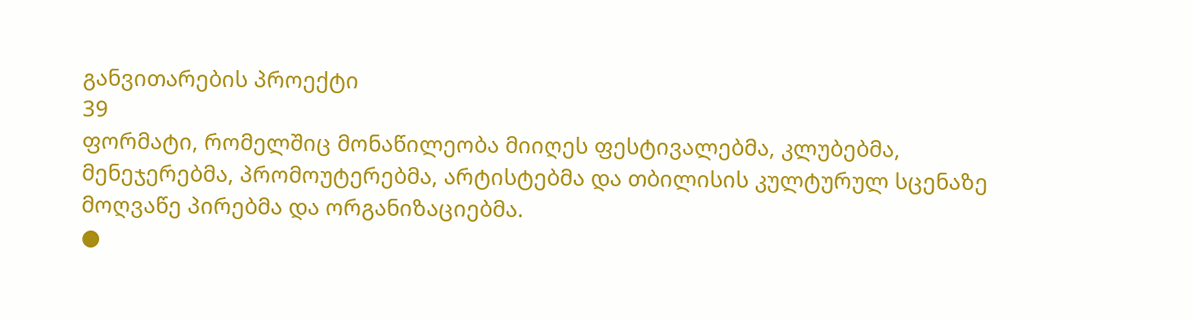განვითარების პროექტი
39
ფორმატი, რომელშიც მონაწილეობა მიიღეს ფესტივალებმა, კლუბებმა,
მენეჯერებმა, პრომოუტერებმა, არტისტებმა და თბილისის კულტურულ სცენაზე
მოღვაწე პირებმა და ორგანიზაციებმა.
●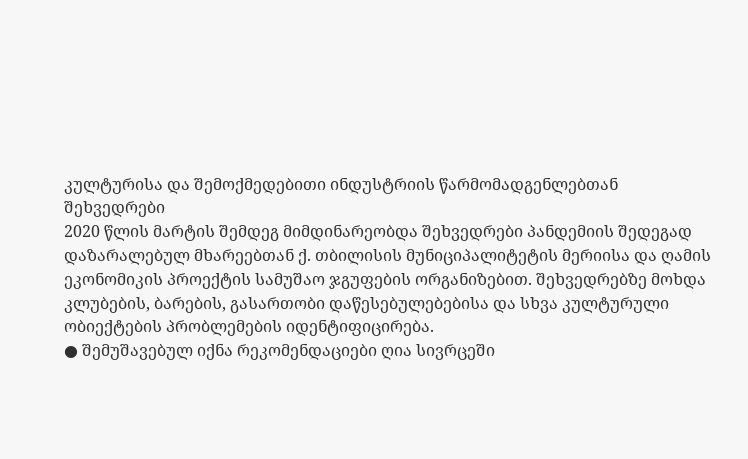კულტურისა და შემოქმედებითი ინდუსტრიის წარმომადგენლებთან
შეხვედრები
2020 წლის მარტის შემდეგ მიმდინარეობდა შეხვედრები პანდემიის შედეგად
დაზარალებულ მხარეებთან ქ. თბილისის მუნიციპალიტეტის მერიისა და ღამის
ეკონომიკის პროექტის სამუშაო ჯგუფების ორგანიზებით. შეხვედრებზე მოხდა
კლუბების, ბარების, გასართობი დაწესებულებებისა და სხვა კულტურული
ობიექტების პრობლემების იდენტიფიცირება.
● შემუშავებულ იქნა რეკომენდაციები ღია სივრცეში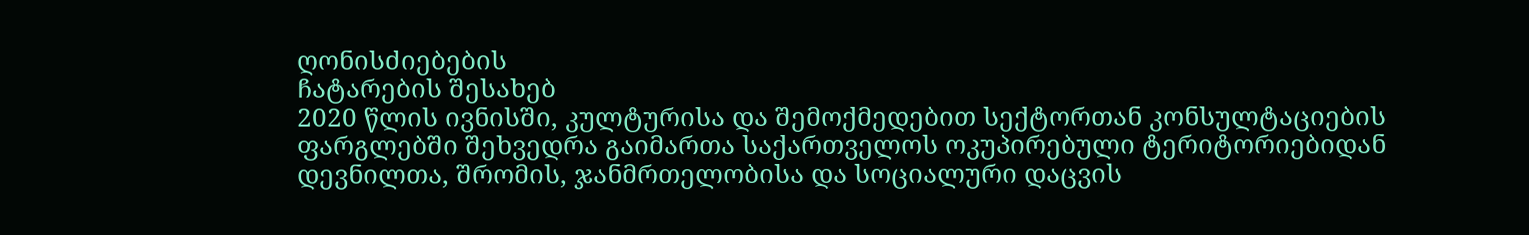ღონისძიებების
ჩატარების შესახებ
2020 წლის ივნისში, კულტურისა და შემოქმედებით სექტორთან კონსულტაციების
ფარგლებში შეხვედრა გაიმართა საქართველოს ოკუპირებული ტერიტორიებიდან
დევნილთა, შრომის, ჯანმრთელობისა და სოციალური დაცვის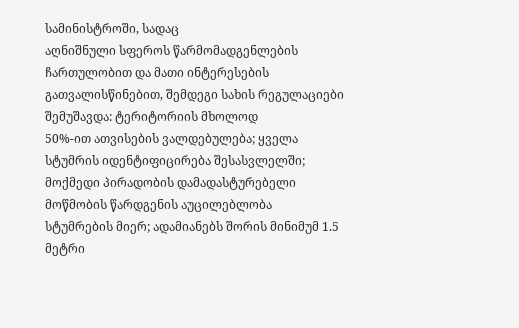სამინისტროში, სადაც
აღნიშნული სფეროს წარმომადგენლების ჩართულობით და მათი ინტერესების
გათვალისწინებით, შემდეგი სახის რეგულაციები შემუშავდა: ტერიტორიის მხოლოდ
50%-ით ათვისების ვალდებულება; ყველა სტუმრის იდენტიფიცირება შესასვლელში;
მოქმედი პირადობის დამადასტურებელი მოწმობის წარდგენის აუცილებლობა
სტუმრების მიერ; ადამიანებს შორის მინიმუმ 1.5 მეტრი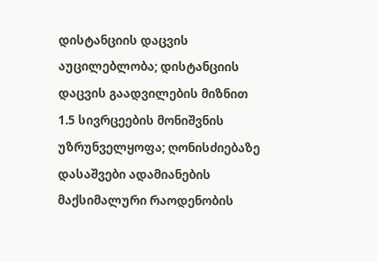დისტანციის დაცვის
აუცილებლობა; დისტანციის დაცვის გაადვილების მიზნით 1.5 სივრცეების მონიშვნის
უზრუნველყოფა; ღონისძიებაზე დასაშვები ადამიანების მაქსიმალური რაოდენობის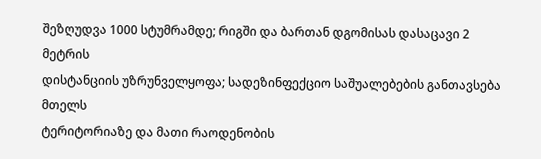შეზღუდვა 1000 სტუმრამდე; რიგში და ბართან დგომისას დასაცავი 2 მეტრის
დისტანციის უზრუნველყოფა; სადეზინფექციო საშუალებების განთავსება მთელს
ტერიტორიაზე და მათი რაოდენობის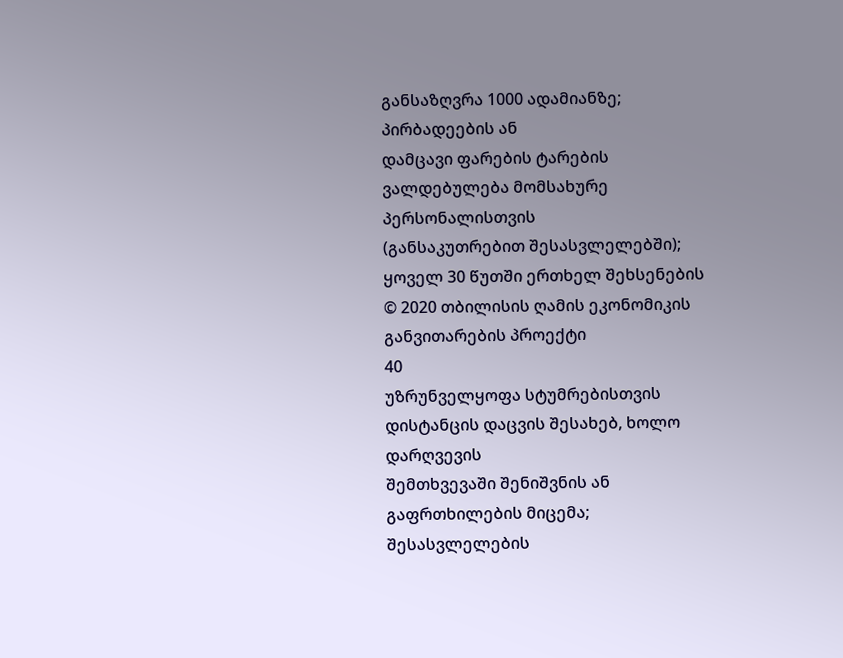განსაზღვრა 1000 ადამიანზე; პირბადეების ან
დამცავი ფარების ტარების ვალდებულება მომსახურე პერსონალისთვის
(განსაკუთრებით შესასვლელებში); ყოველ 30 წუთში ერთხელ შეხსენების
© 2020 თბილისის ღამის ეკონომიკის განვითარების პროექტი
40
უზრუნველყოფა სტუმრებისთვის დისტანცის დაცვის შესახებ, ხოლო დარღვევის
შემთხვევაში შენიშვნის ან გაფრთხილების მიცემა; შესასვლელების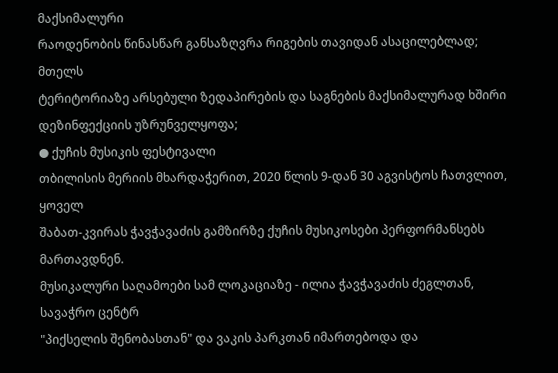მაქსიმალური
რაოდენობის წინასწარ განსაზღვრა რიგების თავიდან ასაცილებლად; მთელს
ტერიტორიაზე არსებული ზედაპირების და საგნების მაქსიმალურად ხშირი
დეზინფექციის უზრუნველყოფა;
● ქუჩის მუსიკის ფესტივალი
თბილისის მერიის მხარდაჭერით, 2020 წლის 9-დან 30 აგვისტოს ჩათვლით, ყოველ
შაბათ-კვირას ჭავჭავაძის გამზირზე ქუჩის მუსიკოსები პერფორმანსებს მართავდნენ.
მუსიკალური საღამოები სამ ლოკაციაზე - ილია ჭავჭავაძის ძეგლთან, სავაჭრო ცენტრ
"პიქსელის შენობასთან" და ვაკის პარკთან იმართებოდა და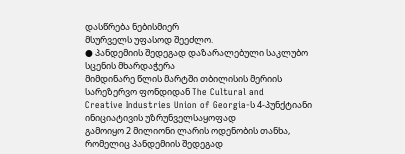დასწრება ნებისმიერ
მსურველს უფასოდ შეეძლო.
● პანდემიის შედეგად დაზარალებული საკლუბო სცენის მხარდაჭერა
მიმდინარე წლის მარტში თბილისის მერიის სარეზერვო ფონდიდან The Cultural and
Creative Industries Union of Georgia-ს 4-პუნქტიანი ინიციატივის უზრუნველსაყოფად
გამოიყო 2 მილიონი ლარის ოდენობის თანხა, რომელიც პანდემიის შედეგად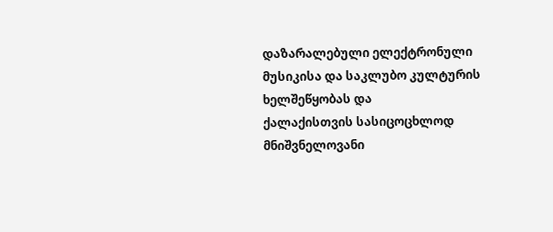დაზარალებული ელექტრონული მუსიკისა და საკლუბო კულტურის ხელშეწყობას და
ქალაქისთვის სასიცოცხლოდ მნიშვნელოვანი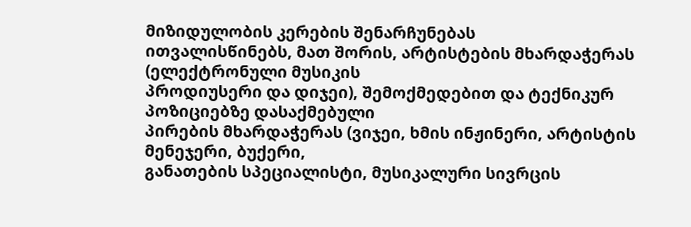მიზიდულობის კერების შენარჩუნებას
ითვალისწინებს, მათ შორის, არტისტების მხარდაჭერას (ელექტრონული მუსიკის
პროდიუსერი და დიჯეი), შემოქმედებით და ტექნიკურ პოზიციებზე დასაქმებული
პირების მხარდაჭერას (ვიჯეი, ხმის ინჟინერი, არტისტის მენეჯერი, ბუქერი,
განათების სპეციალისტი, მუსიკალური სივრცის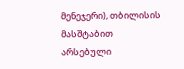მენეჯერი), თბილისის მასშტაბით
არსებული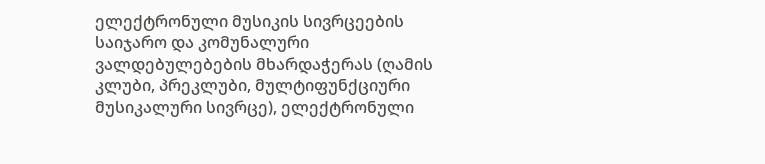ელექტრონული მუსიკის სივრცეების საიჯარო და კომუნალური
ვალდებულებების მხარდაჭერას (ღამის კლუბი, პრეკლუბი, მულტიფუნქციური
მუსიკალური სივრცე), ელექტრონული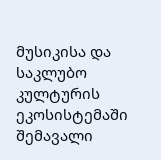მუსიკისა და საკლუბო კულტურის
ეკოსისტემაში შემავალი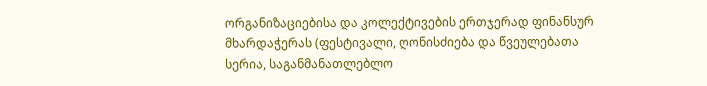ორგანიზაციებისა და კოლექტივების ერთჯერად ფინანსურ
მხარდაჭერას (ფესტივალი, ღონისძიება და წვეულებათა სერია, საგანმანათლებლო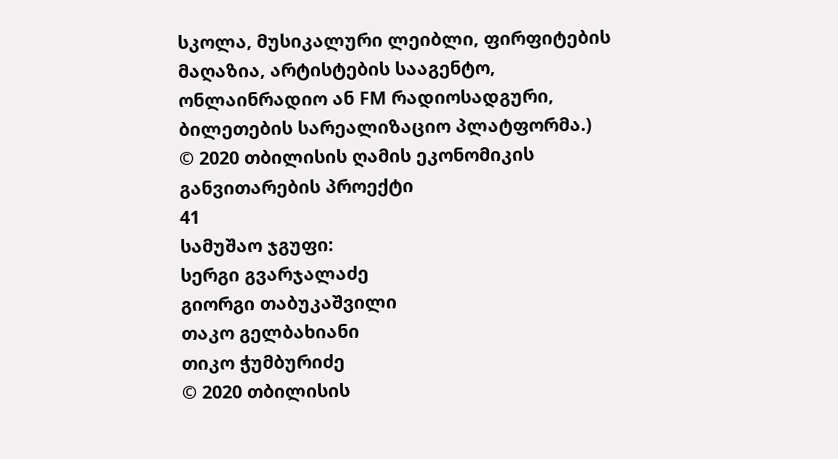სკოლა, მუსიკალური ლეიბლი, ფირფიტების მაღაზია, არტისტების სააგენტო,
ონლაინრადიო ან FM რადიოსადგური, ბილეთების სარეალიზაციო პლატფორმა.)
© 2020 თბილისის ღამის ეკონომიკის განვითარების პროექტი
41
სამუშაო ჯგუფი:
სერგი გვარჯალაძე
გიორგი თაბუკაშვილი
თაკო გელბახიანი
თიკო ჭუმბურიძე
© 2020 თბილისის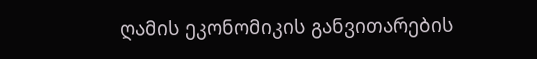ღამის ეკონომიკის განვითარების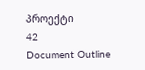პროექტი
42
Document Outline